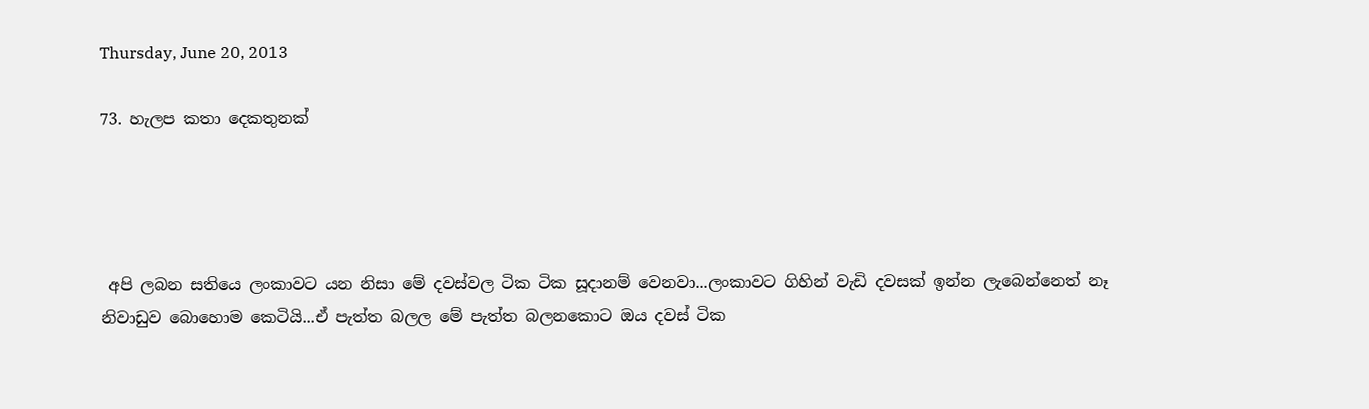Thursday, June 20, 2013

73. හැලප කතා දෙකතුනක්




 අපි ලබන සතියෙ ලංකාවට යන නිසා මේ දවස්වල ටික ටික සූදානම් වෙනවා...ලංකාවට ගිහින් වැඩි දවසක් ඉන්න ලැබෙන්නෙත් නෑ නිවාඩුව බොහොම කෙටියි...ඒ පැත්ත බලල මේ පැත්ත බලනකොට ඔය දවස් ටික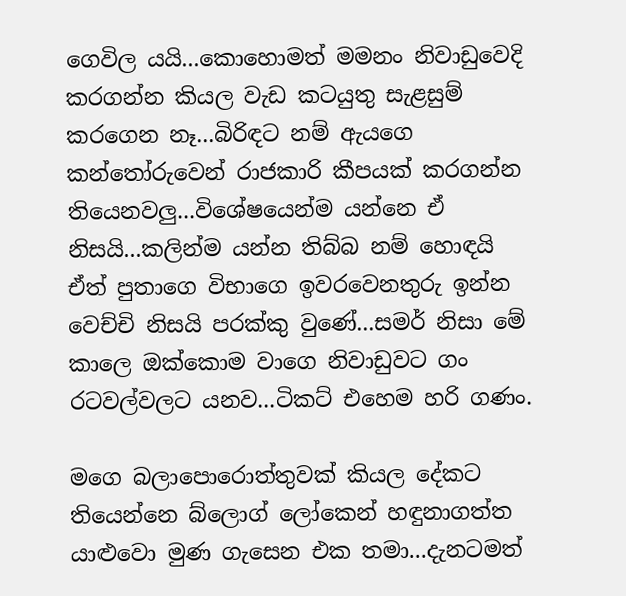ගෙවිල යයි...කොහොමත් මමනං නිවාඩුවෙදි කරගන්න කියල වැඩ කටයුතු සැළසුම් කරගෙන නෑ...බිරිඳට නම් ඇයගෙ කන්තෝරුවෙන් රාජකාරි කීපයක් කරගන්න තියෙනවලු...විශේෂයෙන්ම යන්නෙ ඒ නිසයි...කලින්ම යන්න තිබ්බ නම් හොඳයි ඒත් පුතාගෙ විභාගෙ ඉවරවෙනතුරු ඉන්න වෙච්චි නිසයි පරක්කු වුණේ...සමර් නිසා මේ කාලෙ ඔක්කොම වාගෙ නිවාඩුවට ගං රටවල්වලට යනව...ටිකට් එහෙම හරි ගණං.

මගෙ බලාපොරොත්තුවක් කියල දේකට තියෙන්නෙ බ්ලොග් ලෝකෙන් හඳුනාගත්ත යාළුවො මුණ ගැසෙන එක තමා...දැනටමත්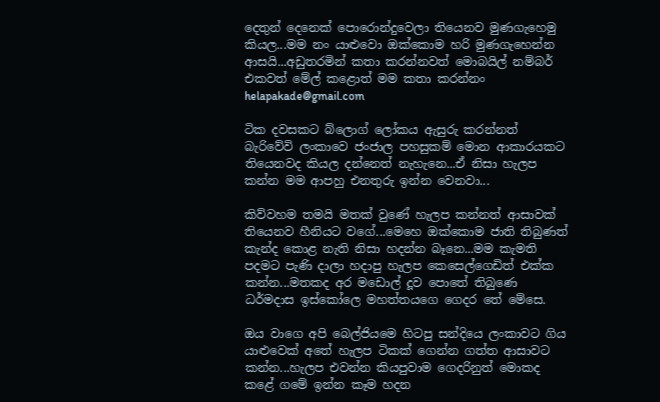දෙතුන් දෙනෙක් පොරොන්දුවෙලා තියෙනව මුණගැහෙමු කියල...මම නං යාළුවො ඔක්කොම හරි මුණගැහෙන්න ආසයි...අඩුතරමින් කතා කරන්නවත් මොබයිල් නම්බර් එකවත් මේල් කළොත් මම කතා කරන්නං helapakade@gmail.com

ටික දවසකට බ්ලොග් ලෝකය ඇසුරු කරන්නත් බැරිවේවි ලංකාවෙ ජංජාල පහසුකම් මොන ආකාරයකට තියෙනවද කියල දන්නෙත් නැහැනෙ...ඒ නිසා හැලප කන්න මම ආපහු එනතුරු ඉන්න වෙනවා...

කිව්වහම තමයි මතක් වුණේ හැලප කන්නත් ආසාවක් තියෙනව හීනියට වගේ...මෙහෙ ඔක්කොම ජාති තිබුණත් කැන්ද කොළ නැති නිසා හදන්න බෑනෙ...මම කැමති පදමට පැණි දාලා හදාපු හැලප කෙසෙල්ගෙඩිත් එක්ක කන්න...මතකද අර මඩොල් දූව පොතේ තිබුණෙ ධර්මදාස ඉස්කෝලෙ මහත්තයගෙ ගෙදර තේ මේසෙ.

ඔය වාගෙ අපි බෙල්ජියමෙ හිටපු සන්දියෙ ලංකාවට ගිය යාළුවෙක් අතේ හැලප ටිකක් ගෙන්න ගත්ත ආසාවට කන්න...හැලප එවන්න කියපුවාම ගෙදරිනුත් මොකද කළේ ගමේ ඉන්න කෑම හදන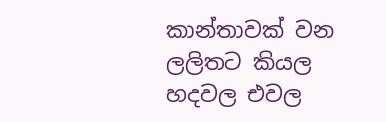කාන්තාවක් වන ලලිතට කියල හදවල එවල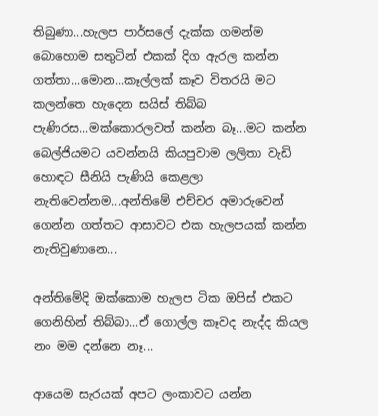තිබුණා...හැලප පාර්සලේ දැක්ක ගමන්ම බොහොම සතුටින් එකක් දිග ඇරල කන්න ගත්තා...මොන...කෑල්ලක් කෑව විතරයි මට කලන්තෙ හැදෙන සයිස් තිබ්බ පැණිරස...මක්කොරලවත් කන්න බෑ...මට කන්න බෙල්ජියමට යවන්නයි කියපුවාම ලලිතා වැඩි හොඳට සීනියි පැණියි කෙළලා නැතිවෙන්නම...අන්තිමේ එච්චර අමාරුවෙන් ගෙන්න ගත්තට ආසාවට එක හැලපයක් කන්න නැතිවුණානෙ...

අන්තිමේදි ඔක්කොම හැලප ටික ඔපිස් එකට ගෙනිහින් තිබ්බා...ඒ ගොල්ල කෑවද නැද්ද කියල නං මම දන්නෙ නෑ...

ආයෙම සැරයක් අපට ලංකාවට යන්න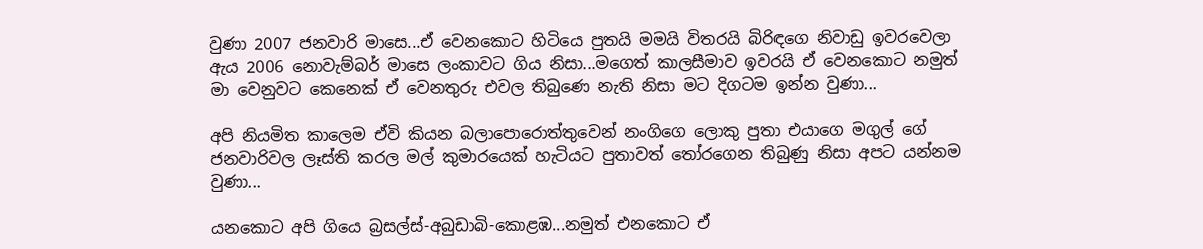වුණා 2007 ජනවාරි මාසෙ...ඒ වෙනකොට හිටියෙ පුතයි මමයි විතරයි බිරිඳගෙ නිවාඩු ඉවරවෙලා ඇය 2006 නොවැම්බර් මාසෙ ලංකාවට ගිය නිසා...මගෙත් කාලසීමාව ඉවරයි ඒ වෙනකොට නමුත් මා වෙනුවට කෙනෙක් ඒ වෙනතුරු එවල තිබුණෙ නැති නිසා මට දිගටම ඉන්න වුණා...

අපි නියමිත කාලෙම ඒවි කියන බලාපොරොත්තුවෙන් නංගිගෙ ලොකු පුතා එයාගෙ මගුල් ගේ ජනවාරිවල ලෑස්ති කරල මල් කුමාරයෙක් හැටියට පුතාවත් තෝරගෙන තිබුණු නිසා අපට යන්නම වුණා...

යනකොට අපි ගියෙ බ්‍රසල්ස්-අබුඩාබි-කොළඹ...නමුත් එනකොට ඒ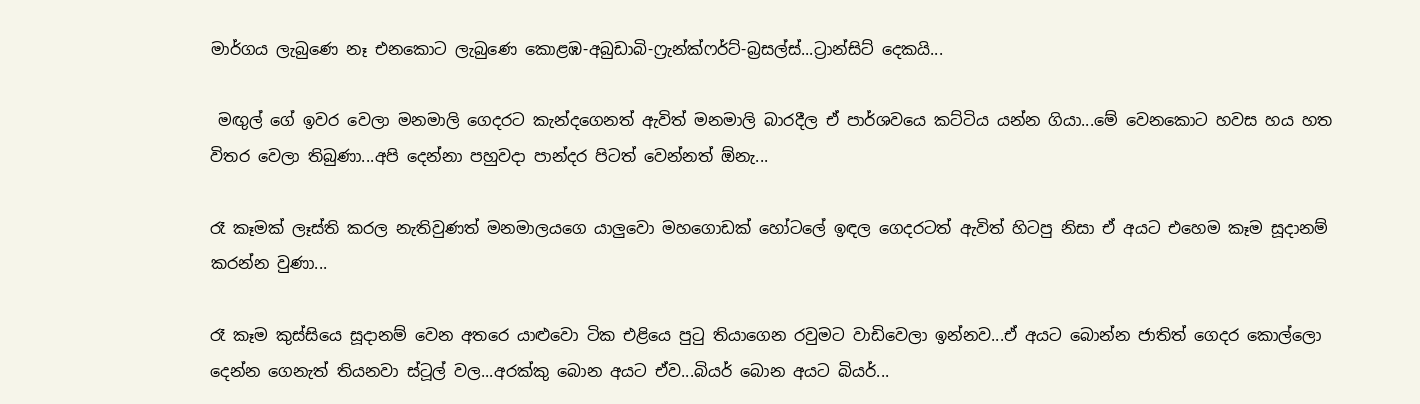මාර්ගය ලැබුණෙ නෑ එනකොට ලැබුණෙ කොළඹ-අබුඩාබි-ෆ්‍රැන්ක්ෆර්ට්-බ්‍රසල්ස්...ට්‍රාන්සිට් දෙකයි...

 මඟුල් ගේ ඉවර වෙලා මනමාලි ගෙදරට කැන්දගෙනත් ඇවිත් මනමාලි බාරදීල ඒ පාර්ශවයෙ කට්ටිය යන්න ගියා...මේ වෙනකොට හවස හය හත විතර වෙලා තිබුණා...අපි දෙන්නා පහුවදා පාන්දර පිටත් වෙන්නත් ඕනැ...

රෑ කෑමක් ලෑස්ති කරල නැතිවුණත් මනමාලයගෙ යාලුවො මහගොඩක් හෝටලේ ඉඳල ගෙදරටත් ඇවිත් හිටපු නිසා ඒ අයට එහෙම කෑම සූදානම් කරන්න වුණා...

රෑ කෑම කුස්සියෙ සූදානම් වෙන අතරෙ යාළුවො ටික එළියෙ පුටු තියාගෙන රවුමට වාඩිවෙලා ඉන්නව...ඒ අයට බොන්න ජාතිත් ගෙදර කොල්ලො දෙන්න ගෙනැත් තියනවා ස්ටූල් වල...අරක්කු බොන අයට ඒව...බියර් බොන අයට බියර්...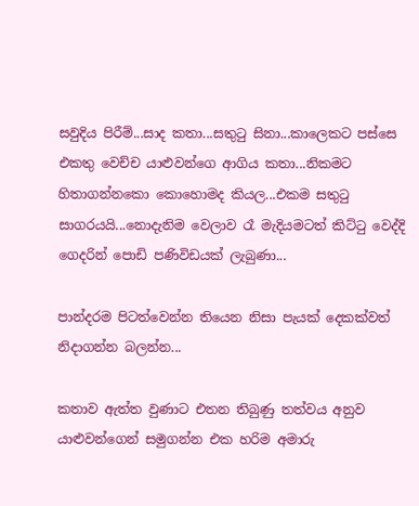සවුදිය පිරීම්...සාද කතා...සතුටු සිනා...කාලෙකට පස්සෙ එකතු වෙච්ච යාළුවන්ගෙ ආගිය කතා...නිකමට හිතාගන්නකො කොහොමද කියල...එකම සතුටු සාගරයයි...නොදැනිම වෙලාව රෑ මැදියමටත් කිට්ටු වෙද්දි ගෙදරින් පොඩි පණිවිඩයක් ලැබුණා...

පාන්දරම පිටත්වෙන්න තියෙන නිසා පැයක් දෙකක්වත් නිදාගන්න බලන්න...

කතාව ඇත්ත වුණාට එතන තිබුණු තත්වය අනුව යාළුවන්ගෙන් සමුගන්න එක හරිම අමාරු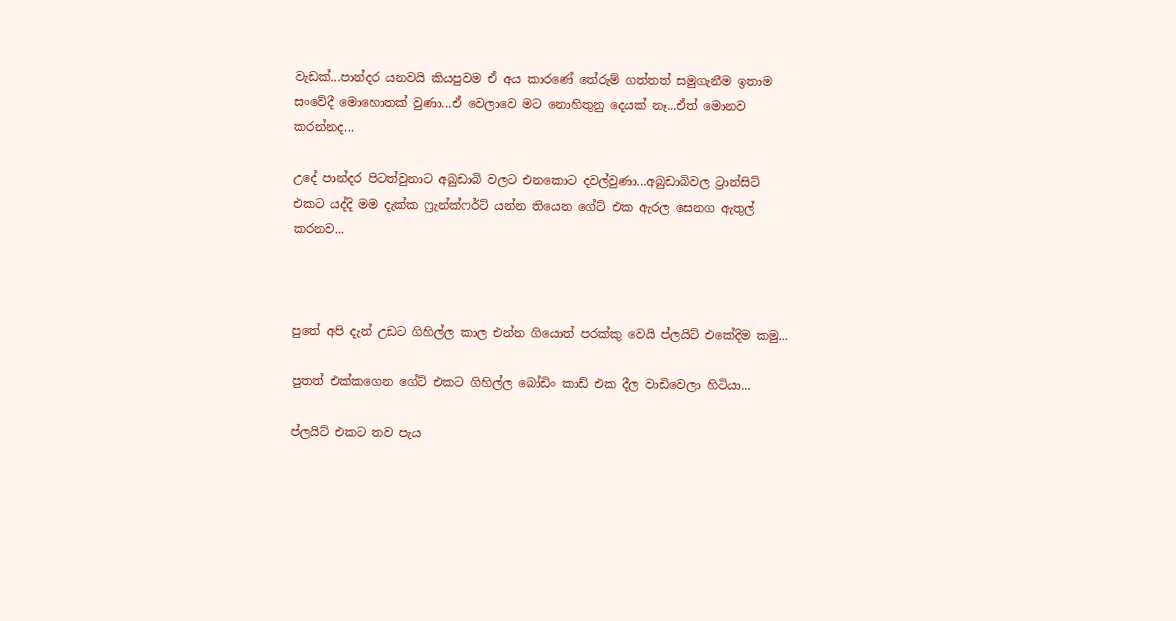වැඩක්...පාන්දර යනවයි කියපුවම ඒ අය කාරණේ තේරුම් ගත්තත් සමුගැනීම ඉතාම සංවේදී මොහොතක් වුණා...ඒ වෙලාවෙ මට නොහිතුනු දෙයක් නෑ...ඒත් මොනව කරන්නද...

උදේ පාන්දර පිටත්වුනාට අබුඩාබි වලට එනකොට දවල්වුණා...අබුඩාබිවල ට්‍රාන්සිට් එකට යද්දි මම දැක්ක ෆ්‍රැන්ක්ෆර්ට් යන්න තියෙන ගේට් එක ඇරල සෙනග ඇතුල් කරනව...



පුතේ අපි දැන් උඩට ගිහිල්ල කාල එන්න ගියොත් පරක්කු වෙයි ප්ලයිට් එකේදිම කමු...

පුතත් එක්කගෙන ගේට් එකට ගිහිල්ල බෝඩිං කාඩ් එක දීල වාඩිවෙලා හිටියා...

ප්ලයිට් එකට තව පැය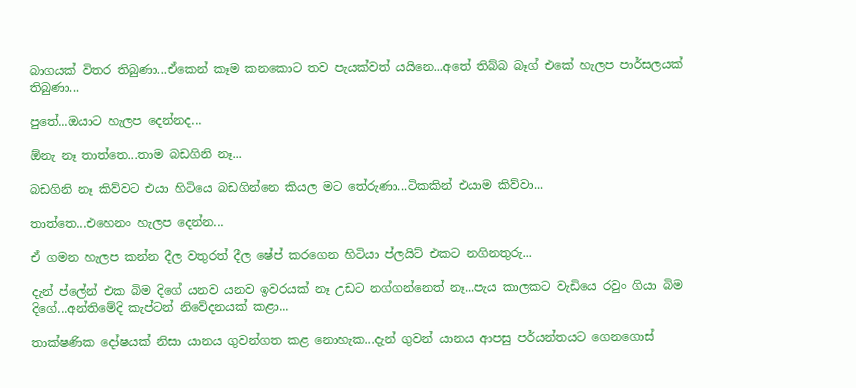බාගයක් විතර තිබුණා...ඒකෙන් කෑම කනකොට තව පැයක්වත් යයිනෙ...අතේ තිබ්බ බෑග් එකේ හැලප පාර්සලයක් තිබුණා...

පුතේ...ඔයාට හැලප දෙන්නද...

ඕනැ නෑ තාත්තෙ...තාම බඩගිනි නෑ...

බඩගිනි නෑ කිව්වට එයා හිටියෙ බඩගින්නෙ කියල මට තේරුණා...ටිකකින් එයාම කිව්වා...

තාත්තෙ...එහෙනං හැලප දෙන්න...

ඒ ගමන හැලප කන්න දීල වතුරත් දීල ෂේප් කරගෙන හිටියා ප්ලයිට් එකට නගිනතුරු...

දැන් ප්ලේන් එක බිම දිගේ යනව යනව ඉවරයක් නෑ උඩට නග්ගන්නෙත් නෑ...පැය කාලකට වැඩියෙ රවුං ගියා බිම දිගේ...අන්තිමේදි කැප්ටන් නිවේදනයක් කළා...

තාක්ෂණික දෝෂයක් නිසා යානය ගුවන්ගත කළ නොහැක...දැන් ගුවන් යානය ආපසු පර්යන්තයට ගෙනගොස්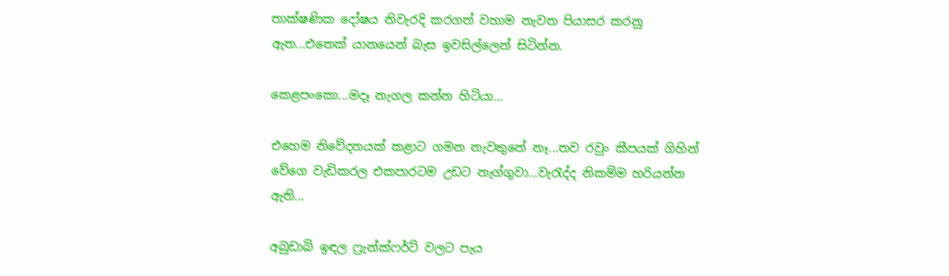තාක්ෂණික දෝෂය නිවැරදි කරගත් වහාම නැවත පියාසර කරනු ඇත...එතෙක් යානයෙන් බැස ඉවසිල්ලෙන් සිටින්න.

කෙළපංකො...මදෑ නැගල කන්න හිටියා...

එහෙම නිවේදනයක් කළාට ගමන නැවතුනේ නෑ...තව රවුං කීපයක් ගිහින් වේගෙ වැඩිකරල එකපාරටම උඩට නැග්ගුවා...වැරැද්ද නිකම්ම හරියන්න ඇති...

අබුඩාබි ඉඳල ෆ්‍රැන්ක්ෆර්ට් වලට පැය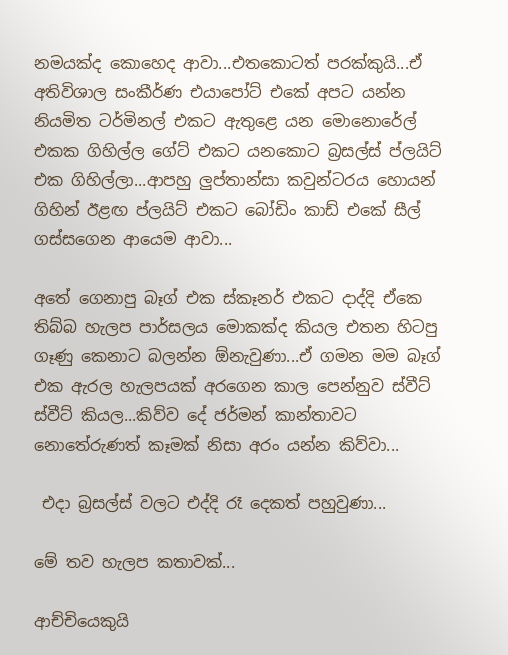නමයක්ද කොහෙද ආවා...එතකොටත් පරක්කුයි...ඒ අතිවිශාල සංකීර්ණ එයාපෝට් එකේ අපට යන්න නියමිත ටර්මිනල් එකට ඇතුළෙ යන මොනොරේල් එකක ගිහිල්ල ගේට් එකට යනකොට බ්‍රසල්ස් ප්ලයිට් එක ගිහිල්ලා...ආපහු ලුප්තාන්සා කවුන්ටරය හොයන් ගිහින් ඊළඟ ප්ලයිට් එකට බෝඩිං කාඩ් එකේ සීල් ගස්සගෙන ආයෙම ආවා...

අතේ ගෙනාපු බෑග් එක ස්කෑනර් එකට දාද්දි ඒකෙ තිබ්බ හැලප පාර්සලය මොකක්ද කියල එතන හිටපු ගෑණු කෙනාට බලන්න ඕනැවුණා...ඒ ගමන මම බෑග් එක ඇරල හැලපයක් අරගෙන කාල පෙන්නුව ස්වීට් ස්වීට් කියල...කිව්ව දේ ජර්මන් කාන්තාවට නොතේරුණත් කෑමක් නිසා අරං යන්න කිව්වා...

 එදා බ්‍රසල්ස් වලට එද්දි රෑ දෙකත් පහුවුණා...

මේ තව හැලප කතාවක්...

ආච්චියෙකුයි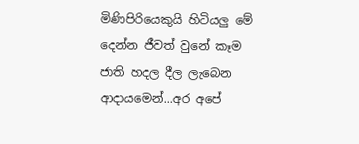මිණිපිරියෙකුයි හිටියලු මේ දෙන්න ජීවත් වුනේ කෑම ජාති හදල දීල ලැබෙන ආදායමෙන්...අර අපේ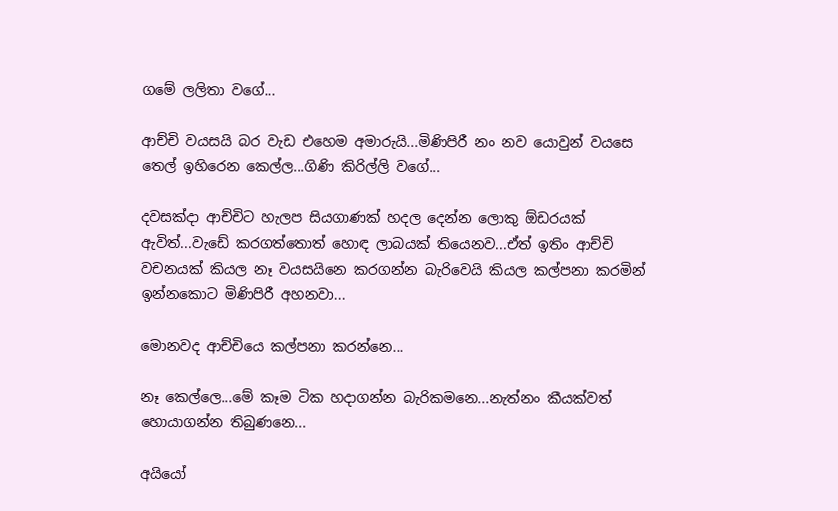ගමේ ලලිතා වගේ...

ආච්චි වයසයි බර වැඩ එහෙම අමාරුයි...මිණිපිරී නං නව යොවුන් වයසෙ තෙල් ඉහිරෙන කෙල්ල...ගිණි කිරිල්ලි වගේ...

දවසක්දා ආච්චිට හැලප සියගාණක් හදල දෙන්න ලොකු ඕඩරයක් ඇවිත්...වැඩේ කරගත්තොත් හොඳ ලාබයක් තියෙනව...ඒත් ඉතිං ආච්චි වචනයක් කියල නෑ වයසයිනෙ කරගන්න බැරිවෙයි කියල කල්පනා කරමින් ඉන්නකොට මිණිපිරී අහනවා...

මොනවද ආච්චියෙ කල්පනා කරන්නෙ...

නෑ කෙල්ලෙ...මේ කෑම ටික හදාගන්න බැරිකමනෙ...නැත්නං කීයක්වත් හොයාගන්න තිබුණනෙ...

අයියෝ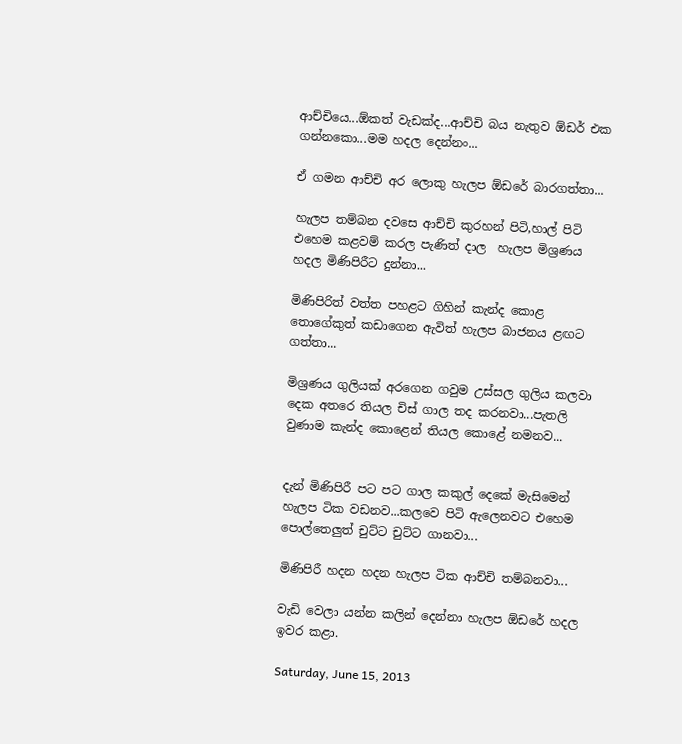ආච්චියෙ...ඕකත් වැඩක්ද...ආච්චි බය නැතුව ඕඩර් එක ගන්නකො...මම හදල දෙන්නං...

ඒ ගමන ආච්චි අර ලොකු හැලප ඕඩරේ බාරගත්තා...

හැලප තම්බන දවසෙ ආච්චි කුරහන් පිටි,හාල් පිටි එහෙම කළවම් කරල පැණිත් දාල  හැලප මිශ්‍රණය හදල මිණිපිරීට දුන්නා...

මිණිපිරිත් වත්ත පහළට ගිහින් කැන්ද කොළ තොගේකුත් කඩාගෙන ඇවිත් හැලප බාජනය ළඟට ගත්තා...

මිශ්‍රණය ගුලියක් අරගෙන ගවුම උස්සල ගුලිය කලවා දෙක අතරෙ තියල චිස් ගාල තද කරනවා...පැතලි වුණාම කැන්ද කොළෙන් තියල කොළේ නමනව...


දැන් මිණිපිරී පට පට ගාල කකුල් දෙකේ මැසිමෙන් හැලප ටික වඩනව...කලවෙ පිටි ඇලෙනවට එහෙම පොල්තෙලුත් චුට්ට චුට්ට ගානවා...

මිණිපිරී හදන හදන හැලප ටික ආච්චි තම්බනවා...

වැඩි වෙලා යන්න කලින් දෙන්නා හැලප ඕඩරේ හදල ඉවර කළා.

Saturday, June 15, 2013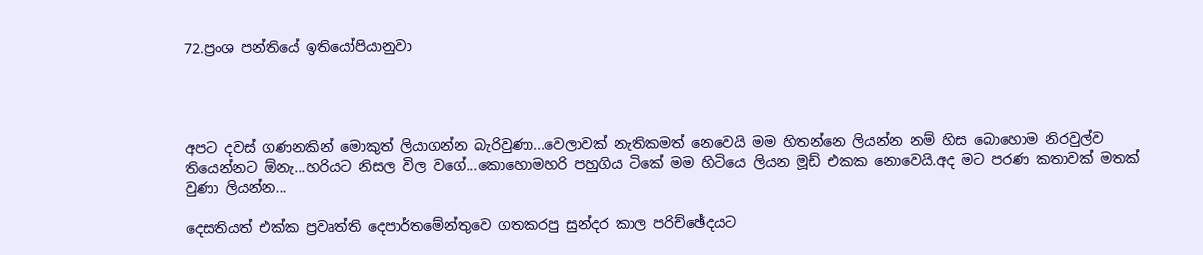72.ප්‍රංශ පන්තියේ ඉතියෝපියානුවා




අපට දවස් ගණනකින් මොකුත් ලියාගන්න බැරිවුණා...වෙලාවක් නැතිකමත් නෙවෙයි මම හිතන්නෙ ලියන්න නම් හිස බොහොම නිරවුල්ව තියෙන්නට ඕනැ...හරියට නිසල විල වගේ...කොහොමහරි පහුගිය ටිකේ මම හිටියෙ ලියන මූඩ් එකක නොවෙයි.අද මට පරණ කතාවක් මතක් වුණා ලියන්න...

දෙසතියත් එක්ක ප්‍රවෘත්ති දෙපාර්තමේන්තුවෙ ගතකරපු සුන්දර කාල පරිච්ඡේදයට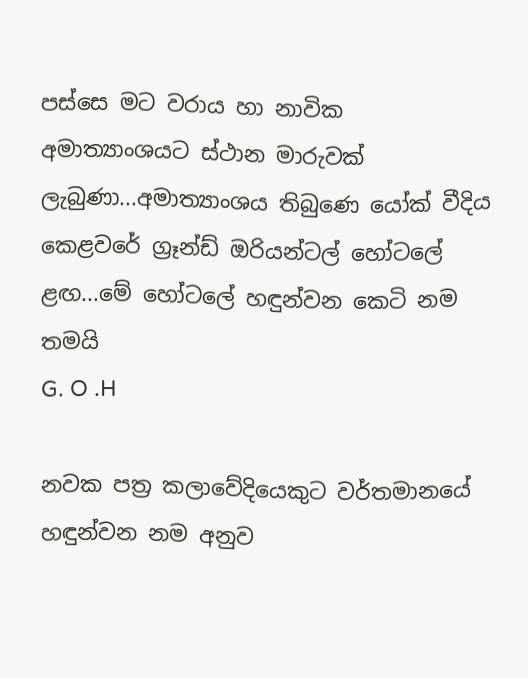පස්සෙ මට වරාය හා නාවික අමාත්‍යාංශයට ස්ථාන මාරුවක් ලැබුණා...අමාත්‍යාංශය තිබුණෙ යෝක් වීදිය කෙළවරේ ග්‍රෑන්ඩ් ඔරියන්ටල් හෝටලේ ළඟ...මේ හෝටලේ හඳුන්වන කෙටි නම තමයි
G. O .H

නවක පත්‍ර කලාවේදියෙකුට වර්තමානයේ හඳුන්වන නම අනුව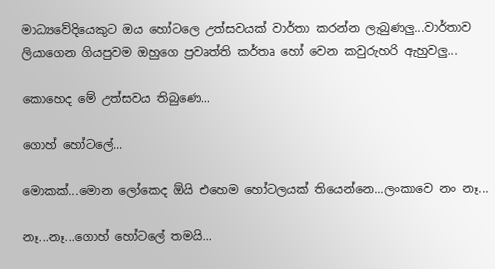මාධ්‍යවේදියෙකුට ඔය හෝටලෙ උත්සවයක් වාර්තා කරන්න ලැබුණලු...වාර්තාව ලියාගෙන ගියපුවම ඔහුගෙ ප්‍රවෘත්ති කර්තෘ හෝ වෙන කවුරුහරි ඇහුවලු...

කොහෙද මේ උත්සවය තිබුණෙ...

ගොහ් හෝටලේ...

මොකක්...මොන ලෝකෙද ඕයි එහෙම හෝටලයක් තියෙන්නෙ...ලංකාවෙ නං නෑ...

නෑ...නෑ...ගොහ් හෝටලේ තමයි...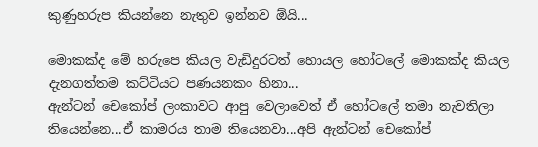කුණුහරුප කියන්නෙ නැතුව ඉන්නව ඕයි...

මොකක්ද මේ හරුපෙ කියල වැඩිදුරටත් හොයල හෝටලේ මොකක්ද කියල දැනගත්තම කට්ටියට පණයනකං හිනා...
ඇන්ටන් චෙකෝප් ලංකාවට ආපු වෙලාවෙත් ඒ හෝටලේ තමා නැවතිලා තියෙන්නෙ...ඒ කාමරය තාම තියෙනවා...අපි ඇන්ටන් චෙකෝප්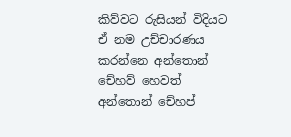කිව්වට රුසියන් විදියට ඒ නම උච්චාරණය කරන්නෙ අන්තොන් චේහව් හෙවත් අන්තොන් චේහප්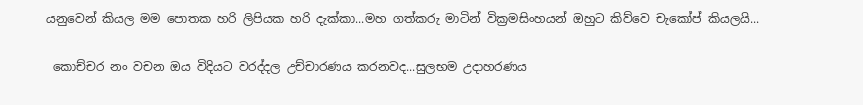යනුවෙන් කියල මම පොතක හරි ලිපියක හරි දැක්කා...මහ ගත්කරු මාටින් වික්‍රමසිංහයන් ඔහුට කිව්වෙ චැකෝප් කියලයි...

 කොච්චර නං වචන ඔය විදියට වරද්දල උච්චාරණය කරනවද...සුලභම උදාහරණය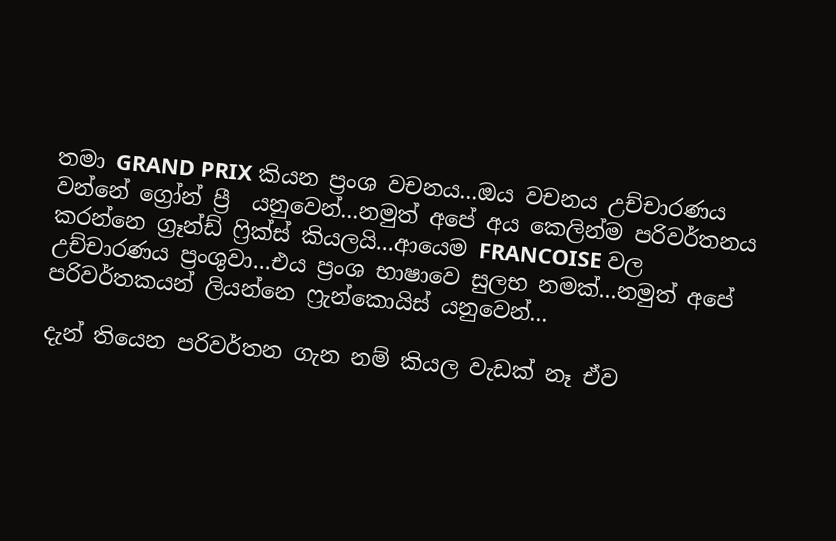තමා GRAND PRIX කියන ප්‍රංශ වචනය...ඔය වචනය උච්චාරණය වන්නේ ග්‍රෝන් ප්‍රී  යනුවෙන්...නමුත් අපේ අය කෙලින්ම පරිවර්තනය කරන්නෙ ග්‍රෑන්ඩ් ෆ්‍රික්ස් කියලයි...ආයෙම FRANCOISE වල උච්චාරණය ප්‍රංශුවා...එය ප්‍රංශ භාෂාවෙ සුලභ නමක්...නමුත් අපේ පරිවර්තකයන් ලියන්නෙ ෆ්‍රැන්කොයිස් යනුවෙන්...

දැන් තියෙන පරිවර්තන ගැන නම් කියල වැඩක් නෑ ඒව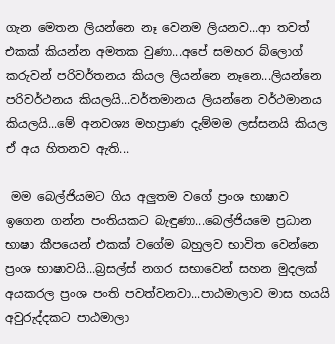ගැන මෙතන ලියන්නෙ නෑ වෙනම ලියනව...ආ තවත් එකක් කියන්න අමතක වුණා...අපේ සමහර බ්ලොග් කරුවන් පරිවර්තනය කියල ලියන්නෙ නෑනෙ...ලියන්නෙ පරිවර්ථනය කියලයි...වර්තමානය ලියන්නෙ වර්ථමානය කියලයි...මේ අනවශ්‍ය මහප්‍රාණ දැම්මම ලස්සනයි කියල ඒ අය හිතනව ඇති...

 මම බෙල්ජියමට ගිය අලුතම වගේ ප්‍රංශ භාෂාව ඉගෙන ගන්න පංතියකට බැඳුණා...බෙල්ජියමෙ ප්‍රධාන භාෂා කීපයෙන් එකක් වගේම බහුලව භාවිත වෙන්නෙ ප්‍රංශ භාෂාවයි...බ්‍රසල්ස් නගර සභාවෙන් සහන මුදලක් අයකරල ප්‍රංශ පංති පවත්වනවා...පාඨමාලාව මාස හයයි අවුරුද්දකට පාඨමාලා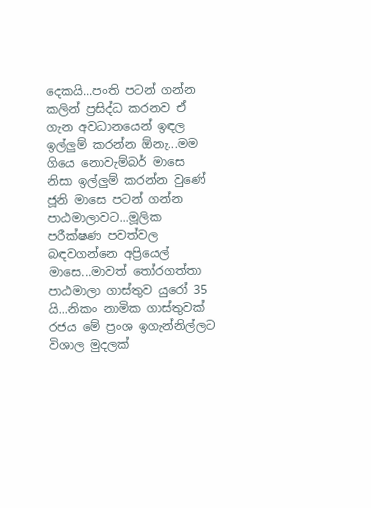දෙකයි...පංති පටන් ගන්න කලින් ප්‍රසිද්ධ කරනව ඒ ගැන අවධානයෙන් ඉඳල ඉල්ලුම් කරන්න ඕනැ...මම ගියෙ නොවැම්බර් මාසෙ නිසා ඉල්ලුම් කරන්න වුණේ ජූනි මාසෙ පටන් ගන්න පාඨමාලාවට...මූලික පරීක්ෂණ පවත්වල බඳවගන්නෙ අප්‍රියෙල් මාසෙ...මාවත් තෝරගත්තා පාඨමාලා ගාස්තුව යුරෝ 35 යි...නිකං නාමික ගාස්තුවක් රජය මේ ප්‍රංශ ඉගැන්නිල්ලට විශාල මුදලක්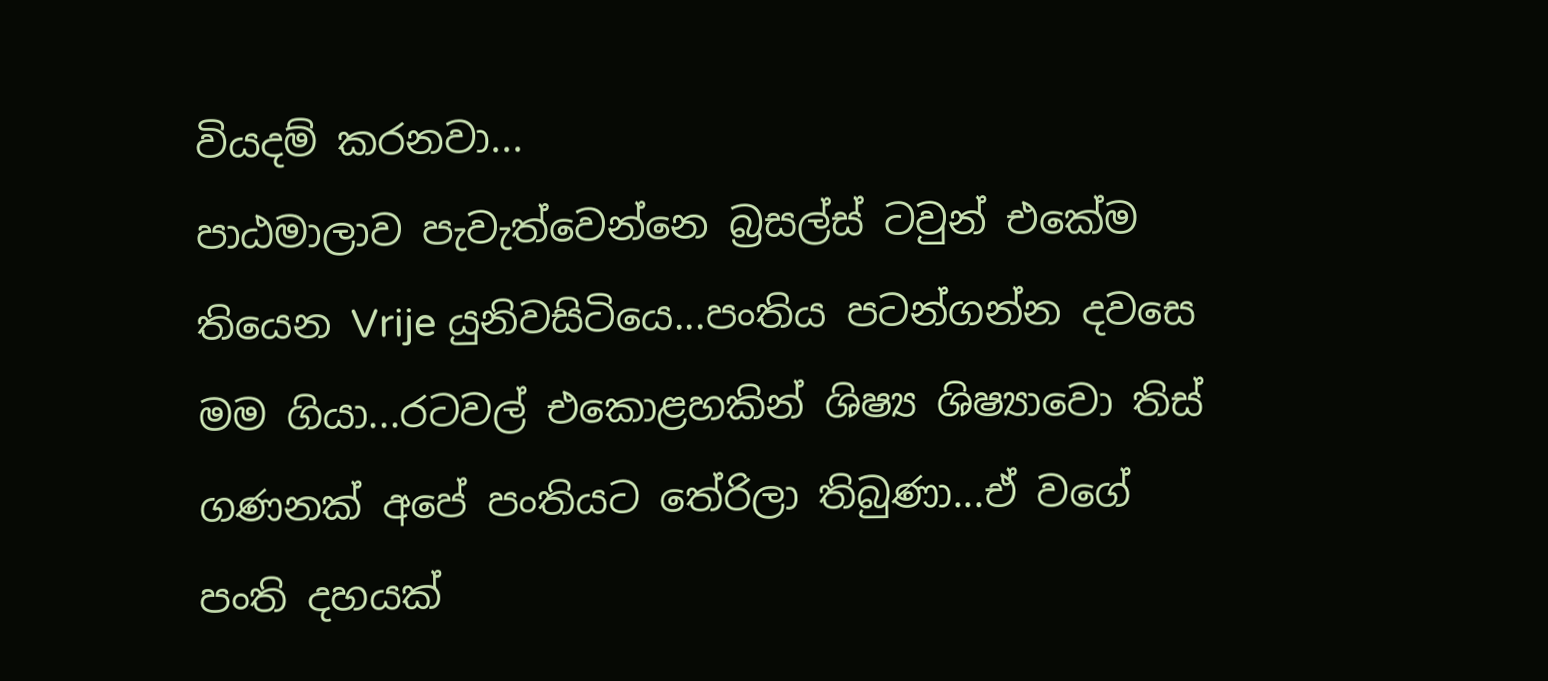වියදම් කරනවා...
පාඨමාලාව පැවැත්වෙන්නෙ බ්‍රසල්ස් ටවුන් එකේම තියෙන Vrije යුනිවසිටියෙ...පංතිය පටන්ගන්න දවසෙ මම ගියා...රටවල් එකොළහකින් ශිෂ්‍ය ශිෂ්‍යාවො තිස් ගණනක් අපේ පංතියට තේරිලා තිබුණා...ඒ වගේ පංති දහයක්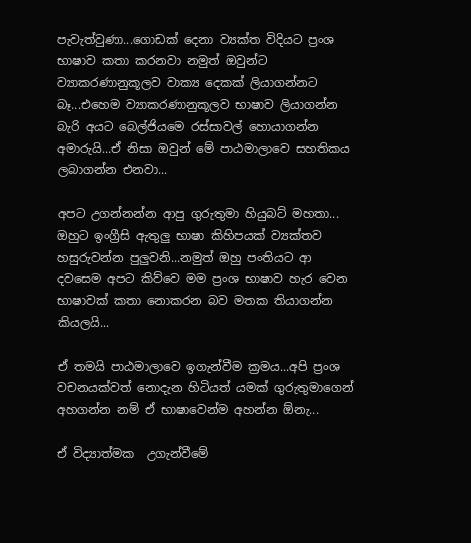පැවැත්වුණා...ගොඩක් දෙනා ව්‍යක්ත විදියට ප්‍රංශ භාෂාව කතා කරනවා නමුත් ඔවුන්ට ව්‍යාකරණානුකූලව වාක්‍ය දෙකක් ලියාගන්නට බෑ...එහෙම ව්‍යාකරණානුකූලව භාෂාව ලියාගන්න බැරි අයට බෙල්ජියමෙ රස්සාවල් හොයාගන්න අමාරුයි...ඒ නිසා ඔවුන් මේ පාඨමාලාවෙ සහතිකය ලබාගන්න එනවා...

අපට උගන්නන්න ආපු ගුරුතුමා හියුබට් මහතා... ඔහුට ඉංග්‍රීසි ඇතුලු භාෂා කිහිපයක් ව්‍යක්තව හසුරුවන්න පුලුවනි...නමුත් ඔහු පංතියට ආ දවසෙම අපට කිව්වෙ මම ප්‍රංශ භාෂාව හැර වෙන භාෂාවක් කතා නොකරන බව මතක තියාගන්න කියලයි...

ඒ තමයි පාඨමාලාවෙ ඉගැන්වීම ක්‍රමය...අපි ප්‍රංශ වචනයක්වත් නොදැන හිටියත් යමක් ගුරුතුමාගෙන් අහගන්න නම් ඒ භාෂාවෙන්ම අහන්න ඕනැ...

ඒ විද්‍යාත්මක  උගැන්වීමේ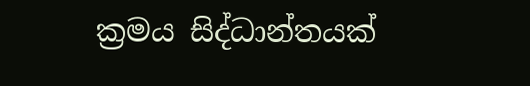ක්‍රමය සිද්ධාන්තයක්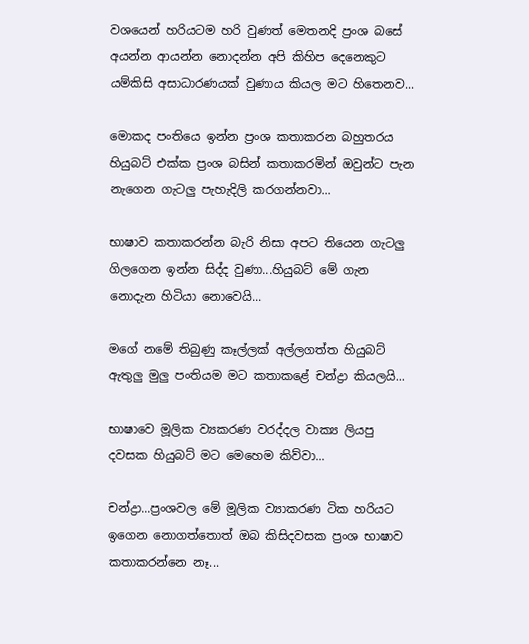වශයෙන් හරියටම හරි වුණත් මෙතනදි ප්‍රංශ බසේ අයන්න ආයන්න නොදන්න අපි කිහිප දෙනෙකුට යම්කිසි අසාධාරණයක් වුණාය කියල මට හිතෙනව...

මොකද පංතියෙ ඉන්න ප්‍රංශ කතාකරන බහුතරය හියුබට් එක්ක ප්‍රංශ බසින් කතාකරමින් ඔවුන්ට පැන නැගෙන ගැටලු පැහැදිලි කරගන්නවා...

භාෂාව කතාකරන්න බැරි නිසා අපට තියෙන ගැටලු ගිලගෙන ඉන්න සිද්ද වුණා...හියුබට් මේ ගැන නොදැන හිටියා නොවෙයි...

මගේ නමේ තිබුණු කෑල්ලක් අල්ලගත්ත හියුබට් ඇතුලු මුලු පංතියම මට කතාකළේ චන්ද්‍රා කියලයි...

භාෂාවෙ මූලික ව්‍යකරණ වරද්දල වාක්‍ය ලියපු දවසක හියුබට් මට මෙහෙම කිව්වා...

චන්ද්‍රා...ප්‍රංශවල මේ මූලික ව්‍යාකරණ ටික හරියට ඉගෙන නොගත්තොත් ඔබ කිසිදවසක ප්‍රංශ භාෂාව කතාකරන්නෙ නෑ...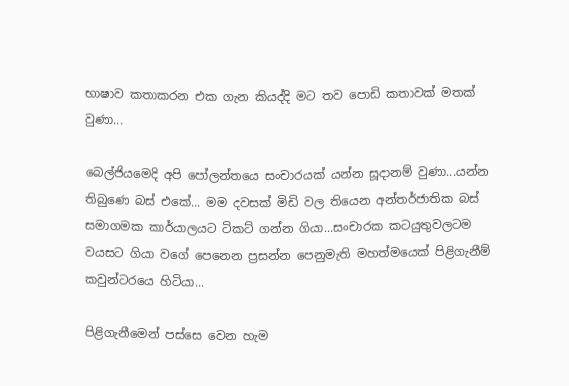භාෂාව කතාකරන එක ගැන කියද්දි මට තව පොඩි කතාවක් මතක් වුණා...

බෙල්ජියමෙදි අපි පෝලන්තයෙ සංචාරයක් යන්න සූදානම් වුණා...යන්න තිබුණෙ බස් එකේ... මම දවසක් මිඩි වල තියෙන අන්තර්ජාතික බස් සමාගමක කාර්යාලයට ටිකට් ගන්න ගියා...සංචාරක කටයුතුවලටම වයසට ගියා වගේ පෙනෙන ප්‍රසන්න පෙනුමැති මහත්මයෙක් පිළිගැනීම් කවුන්ටරයෙ හිටියා...

පිළිගැනීමෙන් පස්සෙ වෙන හැම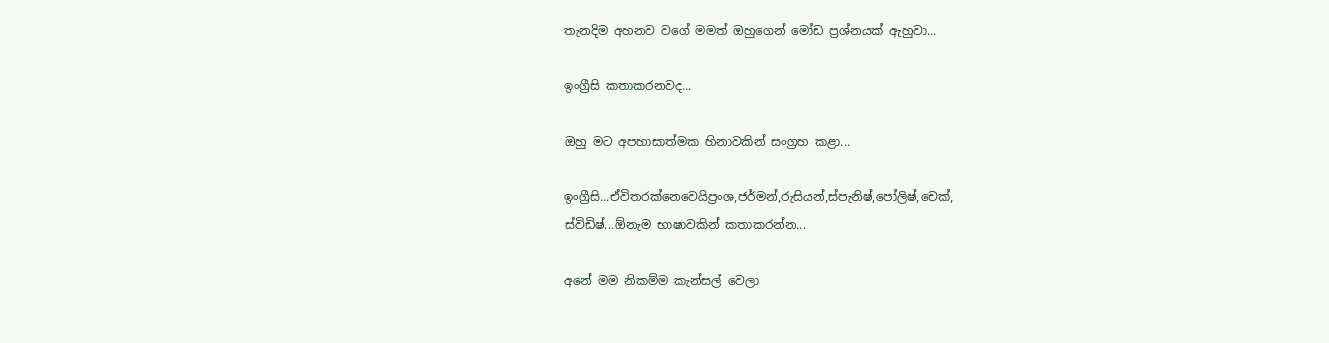තැනදිම අහනව වගේ මමත් ඔහුගෙන් මෝඩ ප්‍රශ්නයක් ඇහුවා...

ඉංග්‍රීසි කතාකරනවද...

ඔහු මට අපහාසාත්මක හිනාවකින් සංග්‍රහ කළා...

ඉංග්‍රීසි...ඒවිතරක්නෙවෙයිප්‍රංශ,ජර්මන්,රුසියන්,ස්පැනිෂ්,පෝලිෂ්,චෙක්,
ස්විඩිෂ්...ඕනැම භාෂාවකින් කතාකරන්න...

අනේ මම නිකම්ම කැන්සල් වෙලා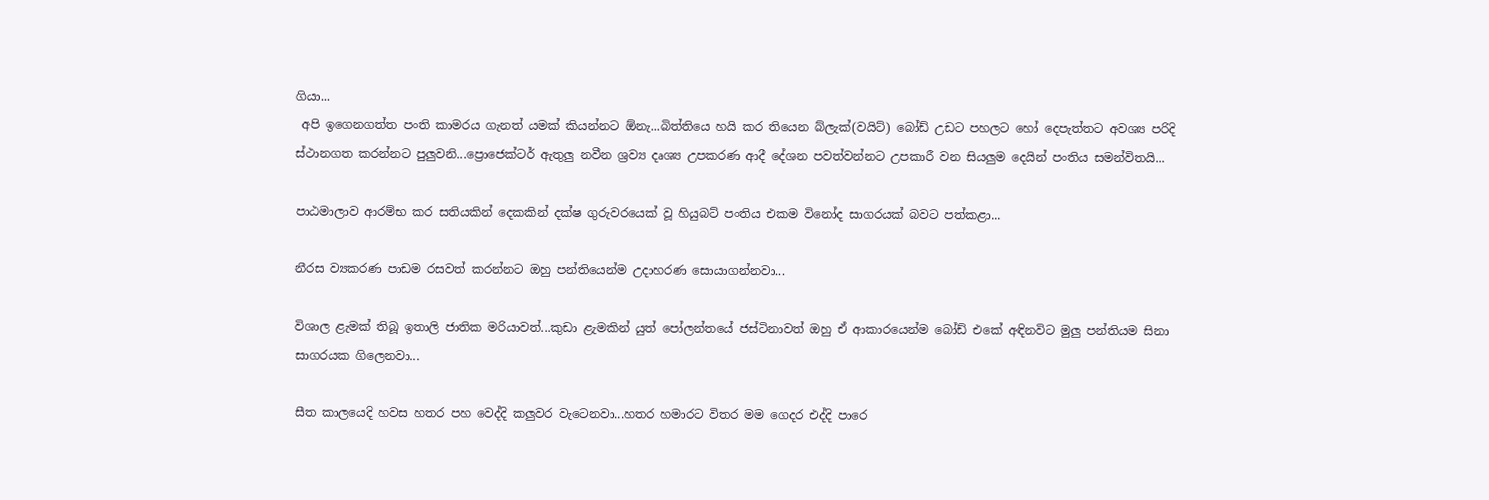ගියා...
 අපි ඉගෙනගත්ත පංති කාමරය ගැනත් යමක් කියන්නට ඕනැ...බිත්තියෙ හයි කර තියෙන බ්ලැක්(වයිට්) බෝඩ් උඩට පහලට හෝ දෙපැත්තට අවශ්‍ය පරිදි ස්ථානගත කරන්නට පුලුවනි...ප්‍රොජෙක්ටර් ඇතුලු නවීන ශ්‍රව්‍ය දෘශ්‍ය උපකරණ ආදී දේශන පවත්වන්නට උපකාරී වන සියලුම දෙයින් පංතිය සමන්විතයි...

පාඨමාලාව ආරම්භ කර සතියකින් දෙකකින් දක්ෂ ගුරුවරයෙක් වූ හියුබට් පංතිය එකම විනෝද සාගරයක් බවට පත්කළා...

නීරස ව්‍යකරණ පාඩම රසවත් කරන්නට ඔහු පන්තියෙන්ම උදාහරණ සොයාගන්නවා...

විශාල ළැමක් තිබූ ඉතාලි ජාතික මරියාවත්...කුඩා ළැමකින් යුත් පෝලන්තයේ ජස්ටිනාවත් ඔහු ඒ ආකාරයෙන්ම බෝඩ් එකේ අඳිනවිට මුලු පන්තියම සිනා සාගරයක ගිලෙනවා...

සීත කාලයෙදි හවස හතර පහ වෙද්දි කලුවර වැටෙනවා...හතර හමාරට විතර මම ගෙදර එද්දි පාරෙ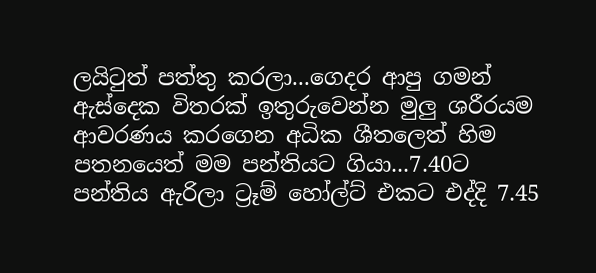ලයිටුත් පත්තු කරලා...ගෙදර ආපු ගමන් ඇස්දෙක විතරක් ඉතුරුවෙන්න මුලු ශරීරයම ආවරණය කරගෙන අධික ශීතලෙත් හිම පතනයෙත් මම පන්තියට ගියා...7.40ට පන්තිය ඇරිලා ට්‍රෑම් හෝල්ට් එකට එද්දි 7.45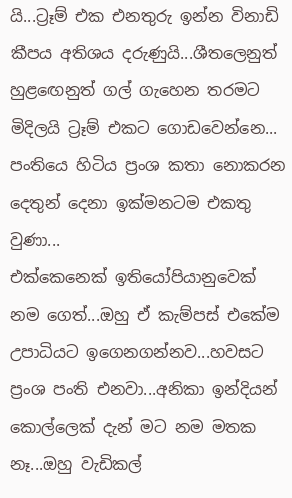යි...ට්‍රෑම් එක එනතුරු ඉන්න විනාඩි කීපය අතිශය දරුණුයි...ශීතලෙනුත් හුළඟෙනුත් ගල් ගැහෙන තරමට මිදිලයි ට්‍රෑම් එකට ගොඩවෙන්නෙ...
පංතියෙ හිටිය ප්‍රංශ කතා නොකරන දෙතුන් දෙනා ඉක්මනටම එකතු වුණා...
එක්කෙනෙක් ඉතියෝපියානුවෙක් නම ගෙත්...ඔහු ඒ කැම්පස් එකේම උපාධියට ඉගෙනගන්නව...හවසට ප්‍රංශ පංති එනවා...අනිකා ඉන්දියන් කොල්ලෙක් දැන් මට නම මතක නෑ...ඔහු වැඩිකල්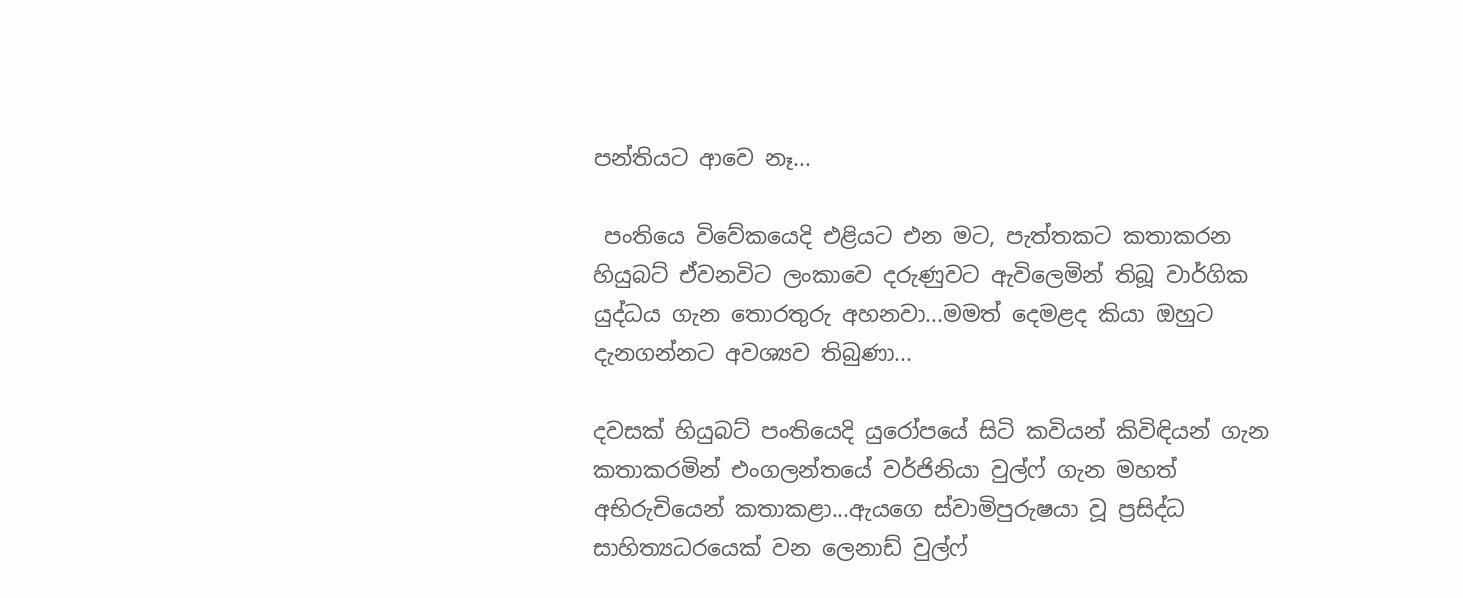පන්තියට ආවෙ නෑ...

 පංතියෙ විවේකයෙදි එළියට එන මට, පැත්තකට කතාකරන හියුබට් ඒවනවිට ලංකාවෙ දරුණුවට ඇවිලෙමින් තිබූ වාර්ගික යුද්ධය ගැන තොරතුරු අහනවා...මමත් දෙමළද කියා ඔහුට දැනගන්නට අවශ්‍යව තිබුණා...

දවසක් හියුබට් පංතියෙදි යුරෝපයේ සිටි කවියන් කිවිඳියන් ගැන කතාකරමින් එංගලන්තයේ වර්ජිනියා වුල්ෆ් ගැන මහත් අභිරුචියෙන් කතාකළා...ඇයගෙ ස්වාමිපුරුෂයා වූ ප්‍රසිද්ධ සාහිත්‍යධරයෙක් වන ලෙනාඩ් වුල්ෆ්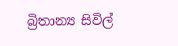බ්‍රිතාන්‍ය සිවිල්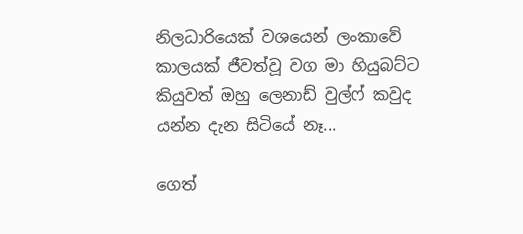නිලධාරියෙක් වශයෙන් ලංකාවේ කාලයක් ජීවත්වූ වග මා හියුබට්ට කියුවත් ඔහු ලෙනාඩ් වුල්ෆ් කවුද යන්න දැන සිටියේ නෑ...

ගෙත්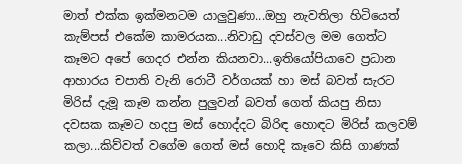මාත් එක්ක ඉක්මනටම යාලුවුණා...ඔහු නැවතිලා හිටියෙත් කැම්පස් එකේම කාමරයක...නිවාඩු දවස්වල මම ගෙත්ට කෑමට අපේ ගෙදර එන්න කියනවා...ඉතියෝපියාවෙ ප්‍රධාන ආහාරය චපාති වැනි රොටී වර්ගයක් හා මස් බවත් සැරට මිරිස් දැමූ කෑම කන්න පුලුවන් බවත් ගෙත් කියපු නිසා දවසක කෑමට හදපු මස් හොද්දට බිරිඳ හොඳට මිරිස් කලවම් කලා...කිව්වත් වගේම ගෙත් මස් හොදි කෑවෙ කිසි ගාණක්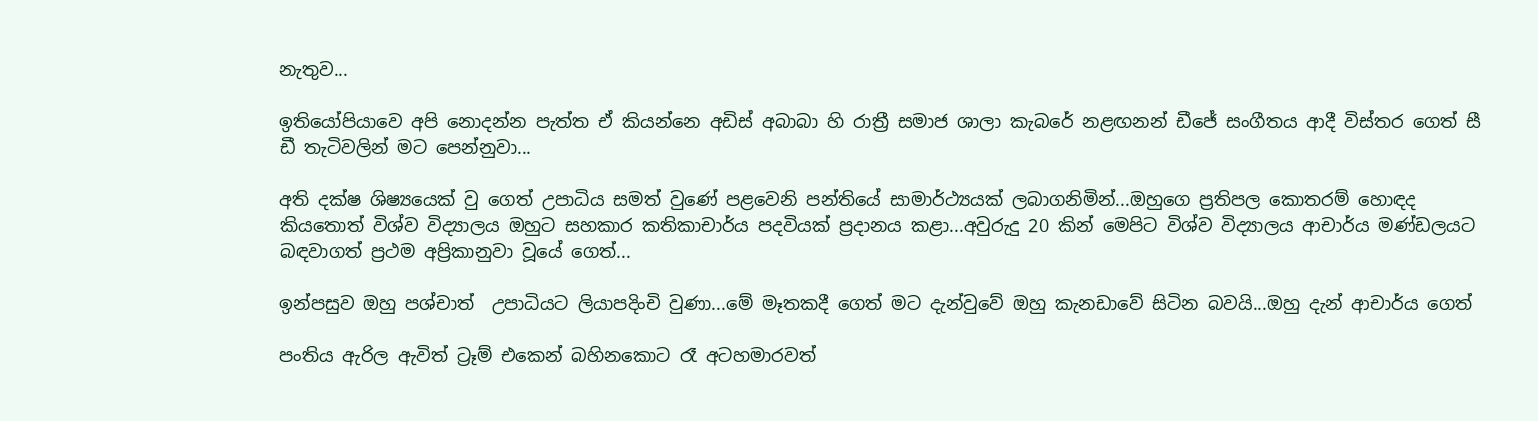නැතුව...

ඉතියෝපියාවෙ අපි නොදන්න පැත්ත ඒ කියන්නෙ අඩිස් අබාබා හි රාත්‍රී සමාජ ශාලා කැබරේ නළඟනන් ඩීජේ සංගීතය ආදී විස්තර ගෙත් සී ඩී තැටිවලින් මට පෙන්නුවා...

අති දක්ෂ ශිෂ්‍යයෙක් වු ගෙත් උපාධිය සමත් වුණේ පළවෙනි පන්තියේ සාමාර්ථ්‍යයක් ලබාගනිමින්...ඔහුගෙ ප්‍රතිපල කොතරම් හොඳද කියතොත් විශ්ව විද්‍යාලය ඔහුට සහකාර කතිකාචාර්ය පදවියක් ප්‍රදානය කළා...අවුරුදු 20 කින් මෙපිට විශ්ව විද්‍යාලය ආචාර්ය මණ්ඩලයට බඳවාගත් ප්‍රථම අප්‍රිකානුවා වූයේ ගෙත්...

ඉන්පසුව ඔහු පශ්චාත්  උපාධියට ලියාපදිංචි වුණා...මේ මෑතකදී ගෙත් මට දැන්වුවේ ඔහු කැනඩාවේ සිටින බවයි...ඔහු දැන් ආචාර්ය ගෙත්

පංතිය ඇරිල ඇවිත් ට්‍රෑම් එකෙන් බහිනකොට රෑ අටහමාරවත්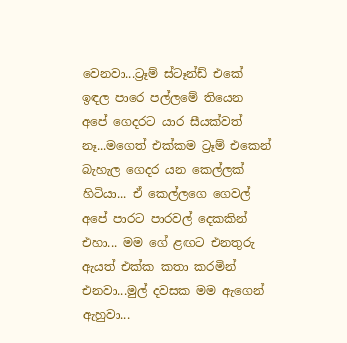වෙනවා...ට්‍රෑම් ස්ටෑන්ඩ් එකේ ඉඳල පාරෙ පල්ලමේ තියෙන අපේ ගෙදරට යාර සීයක්වත් නෑ...මගෙත් එක්කම ට්‍රෑම් එකෙන් බැහැල ගෙදර යන කෙල්ලක් හිටියා... ඒ කෙල්ලගෙ ගෙවල් අපේ පාරට පාරවල් දෙකකින් එහා... මම ගේ ළඟට එනතුරු ඇයත් එක්ක කතා කරමින් එනවා...මුල් දවසක මම ඇගෙන් ඇහුවා...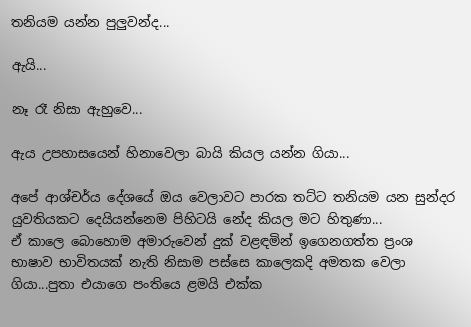තනියම යන්න පුලුවන්ද...

ඇයි...

නෑ රෑ නිසා ඇහුවෙ...

ඇය උපහාසයෙන් හිනාවෙලා බායි කියල යන්න ගියා...

අපේ ආශ්චර්ය දේශයේ ඔය වෙලාවට පාරක තට්ට තනියම යන සුන්දර යුවතියකට දෙයියන්නෙම පිහිටයි නේද කියල මට හිතුණා...
ඒ කාලෙ බොහොම අමාරුවෙන් දුක් වළඳමින් ඉගෙනගත්ත ප්‍රංශ භාෂාව භාවිතයක් නැති නිසාම පස්සෙ කාලෙකදි අමතක වෙලා ගියා...පුතා එයාගෙ පංතියෙ ළමයි එක්ක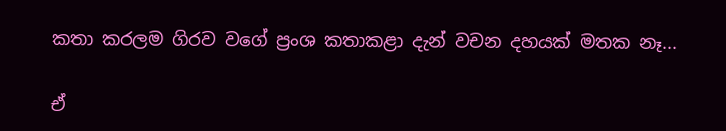කතා කරලම ගිරව වගේ ප්‍රංශ කතාකළා දැන් වචන දහයක් මතක නෑ...

ඒ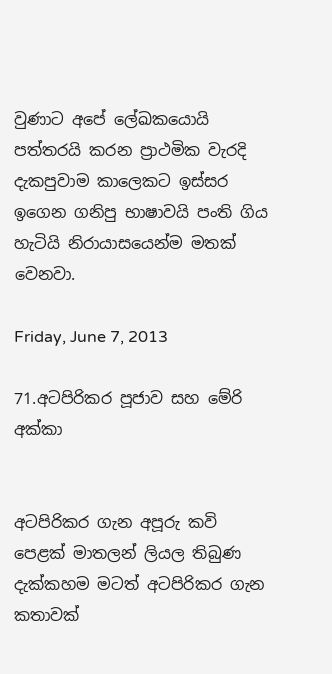වුණාට අපේ ලේඛකයොයි පත්තරයි කරන ප්‍රාථමික වැරදි දැකපුවාම කාලෙකට ඉස්සර ඉගෙන ගනිපු භාෂාවයි පංති ගිය හැටියි නිරායාසයෙන්ම මතක් වෙනවා.

Friday, June 7, 2013

71.අටපිරිකර පූජාව සහ මේරි අක්කා


අටපිරිකර ගැන අපූරු කවි පෙළක් මාතලන් ලියල තිබුණ දැක්කහම මටත් අටපිරිකර ගැන කතාවක්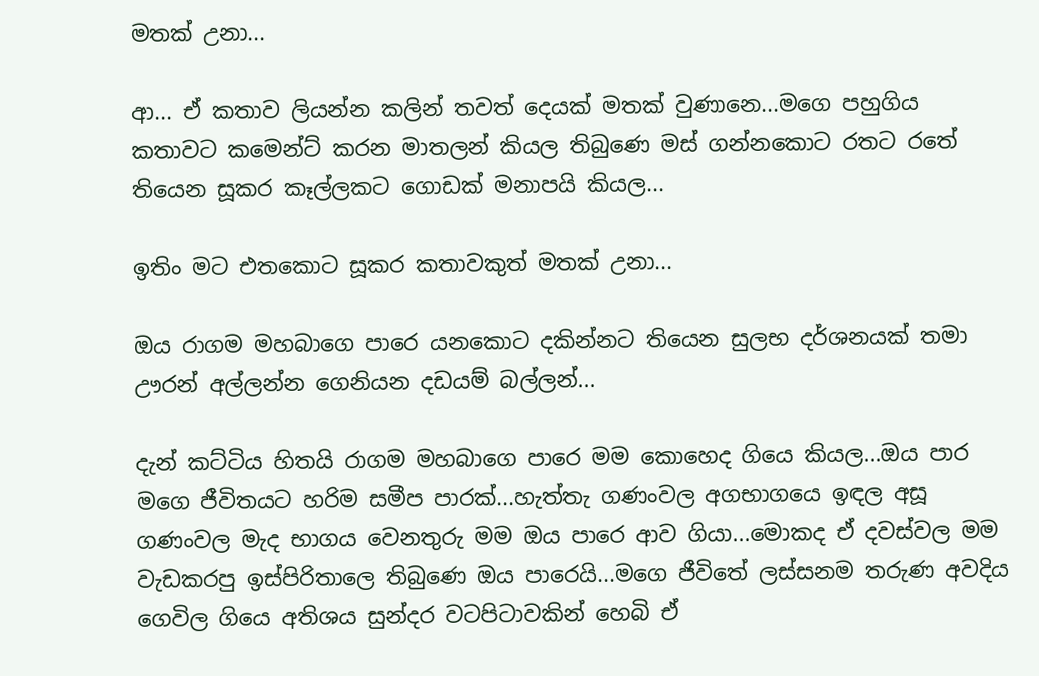මතක් උනා...

ආ... ඒ කතාව ලියන්න කලින් තවත් දෙයක් මතක් වුණානෙ...මගෙ පහුගිය කතාවට කමෙන්ට් කරන මාතලන් කියල තිබුණෙ මස් ගන්නකොට රතට රතේ තියෙන සූකර කෑල්ලකට ගොඩක් මනාපයි කියල...

ඉතිං මට එතකොට සූකර කතාවකුත් මතක් උනා...

ඔය රාගම මහබාගෙ පාරෙ යනකොට දකින්නට තියෙන සුලභ දර්ශනයක් තමා ඌරන් අල්ලන්න ගෙනියන දඩයම් බල්ලන්...

දැන් කට්ටිය හිතයි රාගම මහබාගෙ පාරෙ මම කොහෙද ගියෙ කියල...ඔය පාර මගෙ ජීවිතයට හරිම සමීප පාරක්...හැත්තැ ගණංවල අගභාගයෙ ඉඳල අසූ ගණංවල මැද භාගය වෙනතුරු මම ඔය පාරෙ ආව ගියා...මොකද ඒ දවස්වල මම වැඩකරපු ඉස්පිරිතාලෙ තිබුණෙ ඔය පාරෙයි...මගෙ ජීවිතේ ලස්සනම තරුණ අවදිය ගෙවිල ගියෙ අතිශය සුන්දර වටපිටාවකින් හෙබි ඒ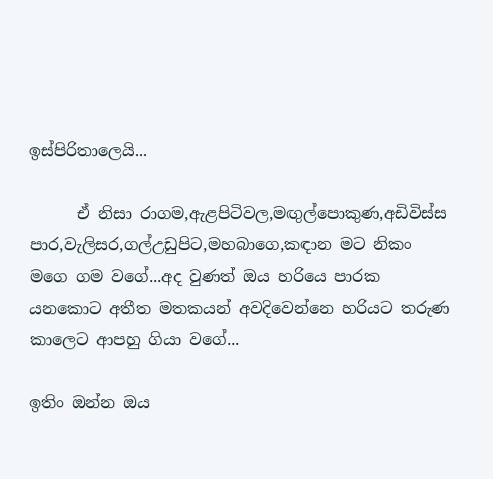ඉස්පිරිතාලෙයි...

      ඒ නිසා රාගම,ඇළපිටිවල,මඟුල්පොකුණ,අඩිවිස්ස පාර,වැලිසර,ගල්උඩුපිට,මහබාගෙ,කඳාන මට නිකං මගෙ ගම වගේ...අද වුණත් ඔය හරියෙ පාරක යනකොට අතීත මතකයන් අවදිවෙන්නෙ හරියට තරුණ කාලෙට ආපහු ගියා වගේ...

ඉතිං ඔන්න ඔය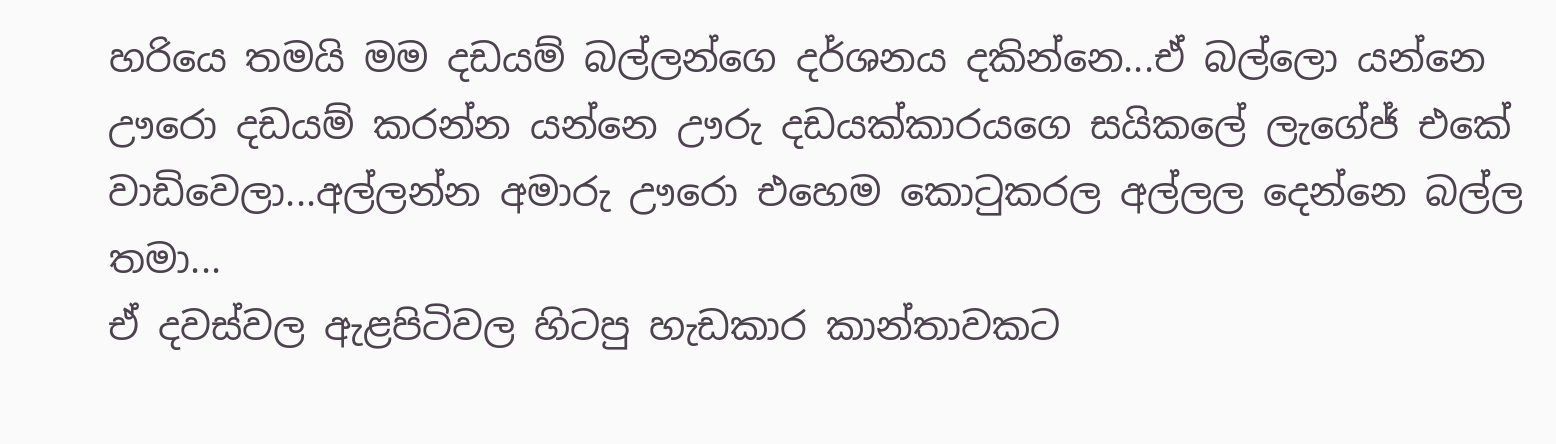හරියෙ තමයි මම දඩයම් බල්ලන්ගෙ දර්ශනය දකින්නෙ...ඒ බල්ලො යන්නෙ ඌරො දඩයම් කරන්න යන්නෙ ඌරු දඩයක්කාරයගෙ සයිකලේ ලැගේජ් එකේ වාඩිවෙලා...අල්ලන්න අමාරු ඌරො එහෙම කොටුකරල අල්ලල දෙන්නෙ බල්ල තමා...
ඒ දවස්වල ඇළපිටිවල හිටපු හැඩකාර කාන්තාවකට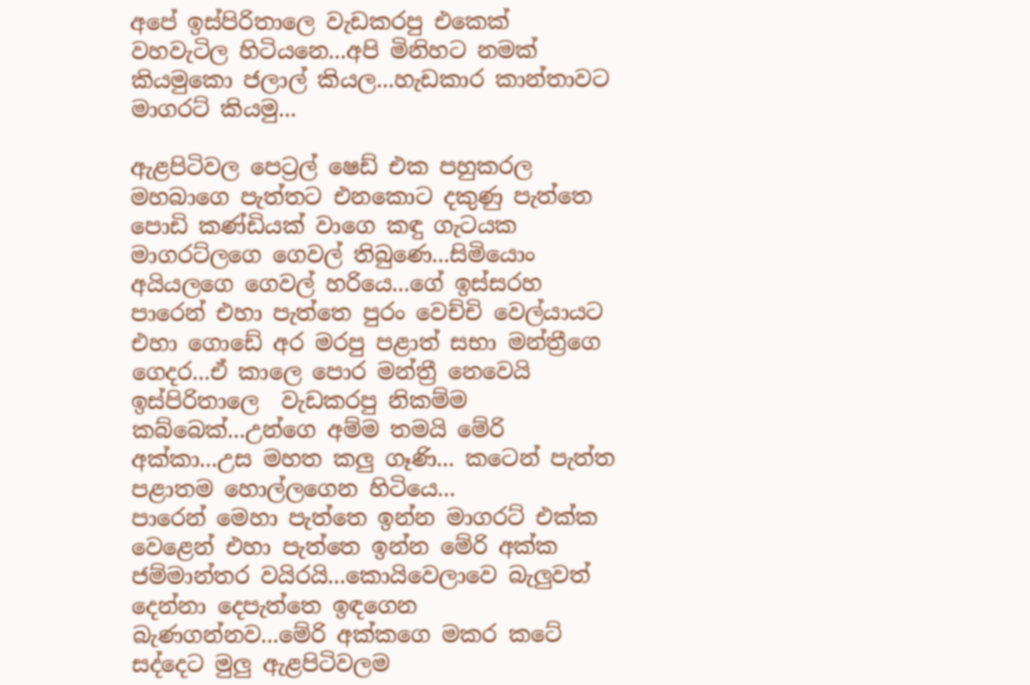අපේ ඉස්පිරිතාලෙ වැඩකරපු එකෙක් වහවැටිල හිටියනෙ...අපි මිනිහට නමක් කියමුකො ජලාල් කියල...හැඩකාර කාන්තාවට මාගරට් කියමු...

ඇළපිටිවල පෙට්‍රල් ෂෙඩ් එක පහුකරල මහබාගෙ පැත්තට එනකොට දකුණු පැත්තෙ පොඩි කණ්ඩියක් වාගෙ කඳු ගැටයක මාගරට්ලගෙ ගෙවල් තිබුණෙ...සිමියොං අයියලගෙ ගෙවල් හරියෙ...ගේ ඉස්සරහ පාරෙන් එහා පැත්තෙ පුරං වෙච්චි වෙල්යායට එහා ගොඩේ අර මරපු පළාත් සභා මන්ත්‍රීගෙ ගෙදර...ඒ කාලෙ පොර මන්ත්‍රී නෙවෙයි ඉස්පිරිතාලෙ  වැඩකරපු නිකම්ම කබ්බෙක්...උන්ගෙ අම්ම තමයි මේරි අක්කා...උස මහත කලු ගෑණි... කටෙන් පැත්ත පළාතම හොල්ලගෙන හිටියෙ...
පාරෙන් මෙහා පැත්තෙ ඉන්න මාගරට් එක්ක වෙළෙන් එහා පැත්තෙ ඉන්න මේරි අක්ක ජම්මාන්තර වයිරයි...කොයිවෙලාවෙ බැලුවත් දෙන්නා දෙපැත්තෙ ඉඳගෙන බැණගන්නව...මේරි අක්කගෙ මකර කටේ සද්දෙට මුලු ඇළපිටිවලම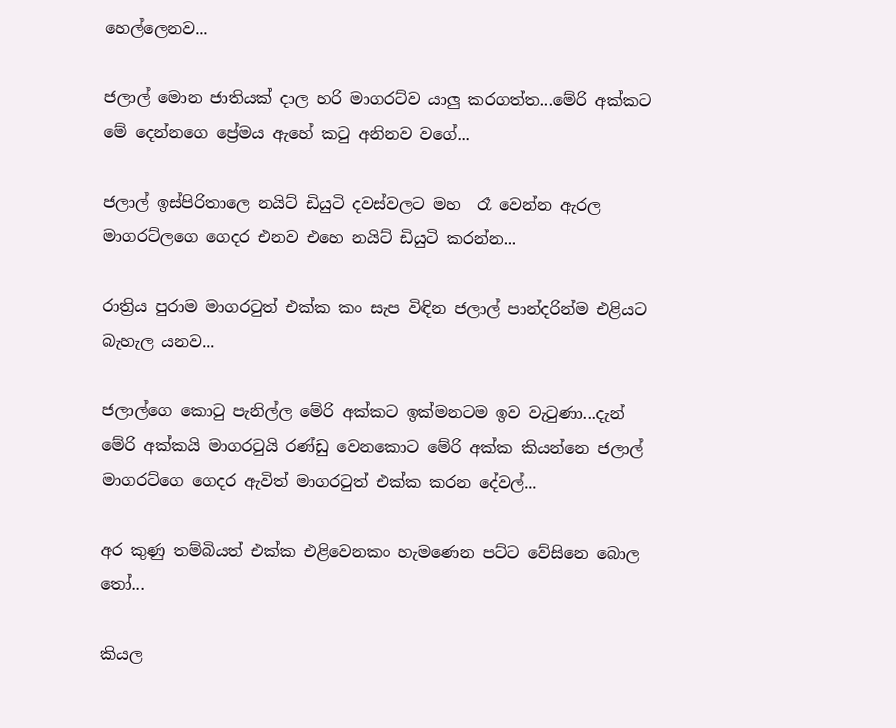හෙල්ලෙනව...

ජලාල් මොන ජාතියක් දාල හරි මාගරට්ව යාලු කරගත්ත...මේරි අක්කට මේ දෙන්නගෙ ප්‍රේමය ඇහේ කටු අනිනව වගේ...

ජලාල් ඉස්පිරිතාලෙ නයිට් ඩියුටි දවස්වලට මහ  රෑ වෙන්න ඇරල මාගරට්ලගෙ ගෙදර එනව එහෙ නයිට් ඩියුටි කරන්න...

රාත්‍රිය පුරාම මාගරටුත් එක්ක කං සැප විඳින ජලාල් පාන්දරින්ම එළියට බැහැල යනව...

ජලාල්ගෙ කොටු පැනිල්ල මේරි අක්කට ඉක්මනටම ඉව වැටුණා...දැන් මේරි අක්කයි මාගරටුයි රණ්ඩු වෙනකොට මේරි අක්ක කියන්නෙ ජලාල් මාගරට්ගෙ ගෙදර ඇවිත් මාගරටුත් එක්ක කරන දේවල්...

අර කුණු තම්බියත් එක්ක එළිවෙනකං හැමණෙන පට්ට වේසිනෙ බොල තෝ...

කියල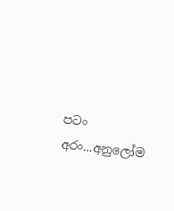පටං අරං...අනුලෝම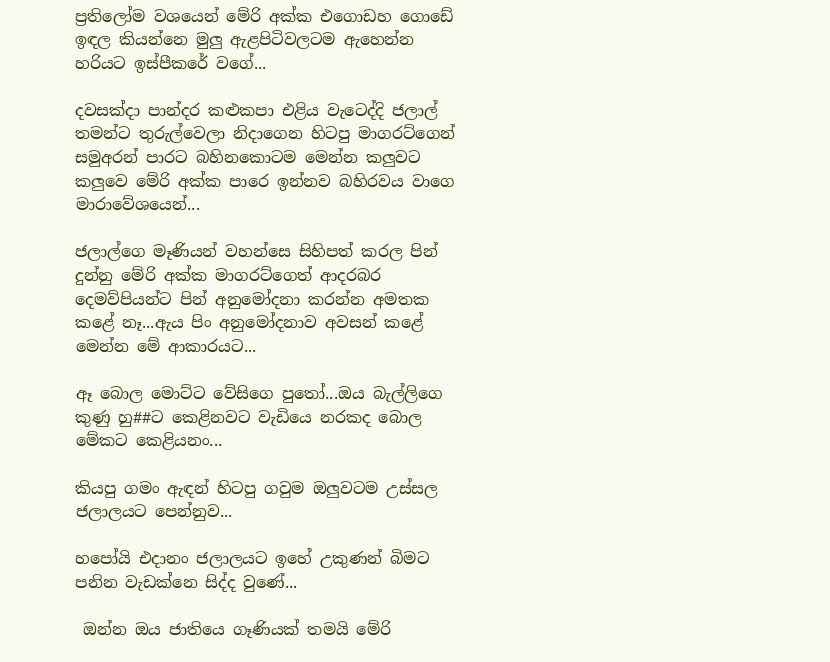ප්‍රතිලෝම වශයෙන් මේරි අක්ක එගොඩහ ගොඩේ ඉඳල කියන්නෙ මුලු ඇළපිටිවලටම ඇහෙන්න හරියට ඉස්පීකරේ වගේ...

දවසක්දා පාන්දර කළුකපා එළිය වැටෙද්දි ජලාල් තමන්ට තුරුල්වෙලා නිදාගෙන හිටපු මාගරට්ගෙන් සමුඅරන් පාරට බහිනකොටම මෙන්න කලුවට කලුවෙ මේරි අක්ක පාරෙ ඉන්නව බහිරවය වාගෙ මාරාවේශයෙන්...

ජලාල්ගෙ මෑණියන් වහන්සෙ සිහිපත් කරල පින් දුන්නු මේරි අක්ක මාගරට්ගෙත් ආදරබර දෙමව්පියන්ට පින් අනුමෝදනා කරන්න අමතක කළේ නෑ...ඇය පිං අනුමෝදනාව අවසන් කළේ මෙන්න මේ ආකාරයට...

ඈ බොල මොට්ට වේසිගෙ පුතෝ...ඔය බැල්ලිගෙ කුණු හු##ට කෙළිනවට වැඩියෙ නරකද බොල මේකට කෙළියනං...

කියපු ගමං ඇඳන් හිටපු ගවුම ඔලුවටම උස්සල ජලාලයට පෙන්නුව...

හපෝයි එදානං ජලාලයට ඉහේ උකුණන් බිමට පනින වැඩක්නෙ සිද්ද වුණේ...

 ඔන්න ඔය ජාතියෙ ගෑණියක් තමයි මේරි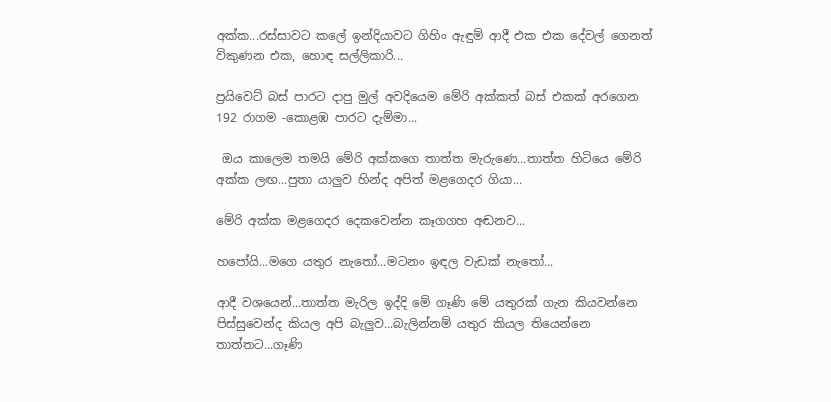අක්ක...රස්සාවට කලේ ඉන්දියාවට ගිහිං ඇඳුම් ආදී එක එක දේවල් ගෙනත් විකුණන එක, හොඳ සල්ලිකාරි...

ප්‍රයිවෙට් බස් පාරට දාපු මුල් අවදියෙම මේරි අක්කත් බස් එකක් අරගෙන 192 රාගම -කොළඹ පාරට දැම්මා...

 ඔය කාලෙම තමයි මේරි අක්කගෙ තාත්ත මැරුණෙ...තාත්ත හිටියෙ මේරි අක්ක ලඟ...පුතා යාලුව හින්ද අපිත් මළගෙදර ගියා...

මේරි අක්ක මළගෙදර දෙකවෙන්න කෑගගහ අඬනව...

හපෝයි...මගෙ යතුර නැතෝ...මටනං ඉඳල වැඩක් නැතෝ...

ආදී වශයෙන්...තාත්ත මැරිල ඉද්දි මේ ගෑණි මේ යතුරක් ගැන කියවන්නෙ පිස්සුවෙන්ද කියල අපි බැලුව...බැලින්නම් යතුර කියල තියෙන්නෙ තාත්තට...ගෑණි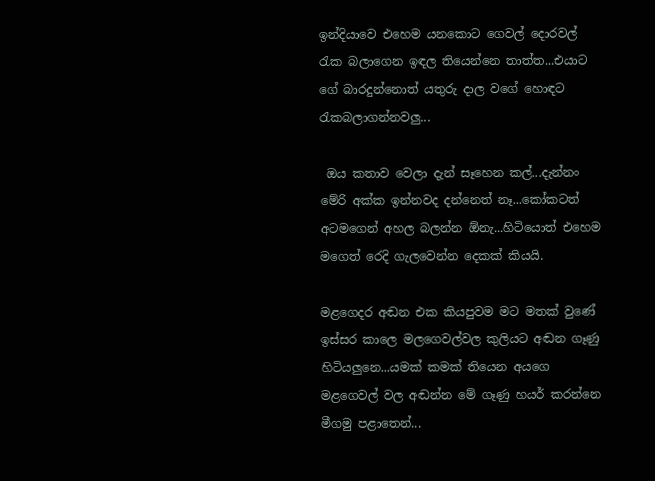ඉන්දියාවෙ එහෙම යනකොට ගෙවල් දොරවල් රැක බලාගෙන ඉඳල තියෙන්නෙ තාත්ත...එයාට ගේ බාරදුන්නොත් යතුරු දාල වගේ හොඳට රැකබලාගන්නවලු...

 ඔය කතාව වෙලා දැන් සෑහෙන කල්...දැන්නං මේරි අක්ක ඉන්නවද දන්නෙත් නෑ...කෝකටත් අටමගෙන් අහල බලන්න ඕනැ...හිටියොත් එහෙම මගෙත් රෙදි ගැලවෙන්න දෙකක් කියයි.

මළගෙදර අඬන එක කියපුවම මට මතක් වුණේ ඉස්සර කාලෙ මලගෙවල්වල කුලියට අඬන ගෑණු හිටියලුනෙ...යමක් කමක් තියෙන අයගෙ මළගෙවල් වල අඬන්න මේ ගෑණු හයර් කරන්නෙ මීගමු පළාතෙන්...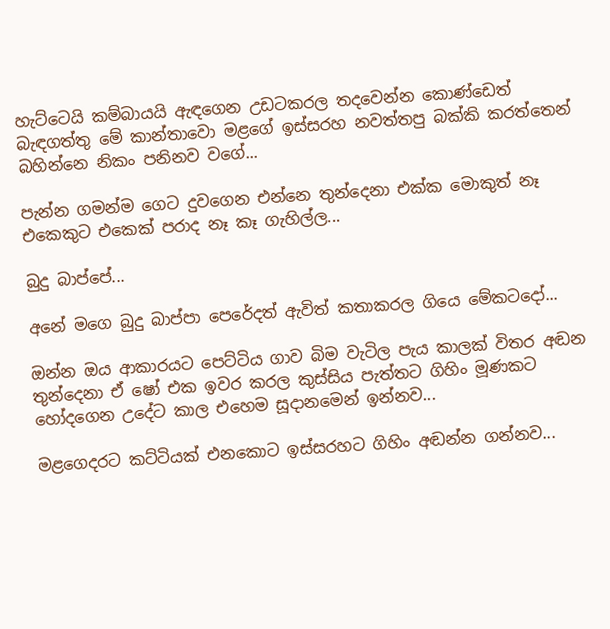හැට්ටෙයි කම්බායයි ඇඳගෙන උඩටකරල තදවෙන්න කොණ්ඩෙත් බැඳගත්තු මේ කාන්තාවො මළගේ ඉස්සරහ නවත්තපු බක්කි කරත්තෙන් බහින්නෙ නිකං පනිනව වගේ...

පැන්න ගමන්ම ගෙට දුවගෙන එන්නෙ තුන්දෙනා එක්ක මොකුත් නෑ එකෙකුට එකෙක් පරාද නෑ කෑ ගැහිල්ල...

බුදු බාප්පේ...

අනේ මගෙ බුදු බාප්පා පෙරේදත් ඇවිත් කතාකරල ගියෙ මේකටදෝ...

ඔන්න ඔය ආකාරයට පෙට්ටිය ගාව බිම වැටිල පැය කාලක් විතර අඬන තුන්දෙනා ඒ ෂෝ එක ඉවර කරල කුස්සිය පැත්තට ගිහිං මූණකට හෝදගෙන උදේට කාල එහෙම සූදානමෙන් ඉන්නව...

මළගෙදරට කට්ටියක් එනකොට ඉස්සරහට ගිහිං අඬන්න ගන්නව...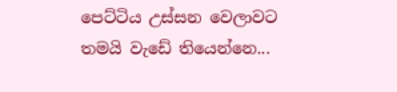පෙට්ටිය උස්සන වෙලාවට තමයි වැඩේ තියෙන්නෙ...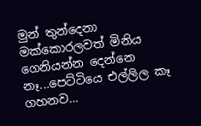මුන් තුන්දෙනා මක්කොරලවත් මිනිය ගෙනියන්න දෙන්නෙ නෑ...පෙට්ටියෙ එල්ලිල කෑ ගහනව...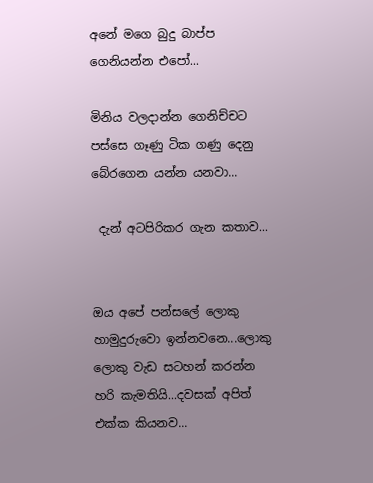අනේ මගෙ බුදු බාප්ප ගෙනියන්න එපෝ...

මිනිය වලදාන්න ගෙනිච්චට පස්සෙ ගෑණු ටික ගණු දෙනු බේරගෙන යන්න යනවා...

 දැන් අටපිරිකර ගැන කතාව...


ඔය අපේ පන්සලේ ලොකු හාමුදුරුවො ඉන්නවනෙ...ලොකු ලොකු වැඩ සටහන් කරන්න හරි කැමතියි...දවසක් අපිත් එක්ක කියනව...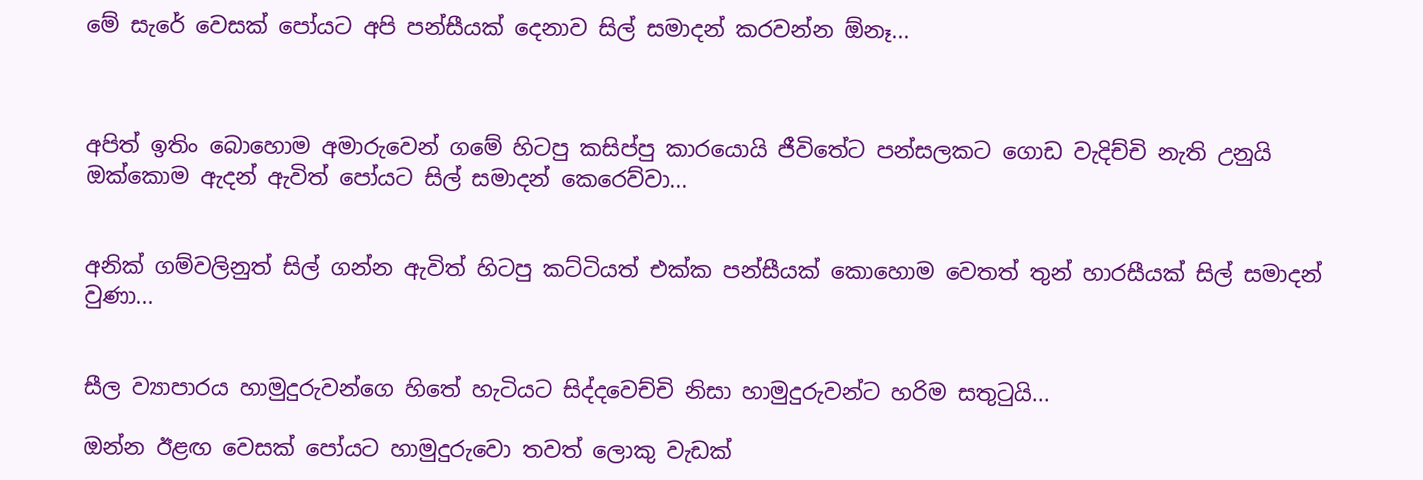මේ සැරේ වෙසක් පෝයට අපි පන්සීයක් දෙනාව සිල් සමාදන් කරවන්න ඕනෑ...



අපිත් ඉතිං බොහොම අමාරුවෙන් ගමේ හිටපු කසිප්පු කාරයොයි ජීවිතේට පන්සලකට ගොඩ වැදිච්චි නැති උනුයි ඔක්කොම ඇදන් ඇවිත් පෝයට සිල් සමාදන් කෙරෙව්වා...


අනික් ගම්වලිනුත් සිල් ගන්න ඇවිත් හිටපු කට්ටියත් එක්ක පන්සීයක් කොහොම වෙතත් තුන් හාරසීයක් සිල් සමාදන් වුණා...


සීල ව්‍යාපාරය හාමුදුරුවන්ගෙ හිතේ හැටියට සිද්දවෙච්චි නිසා හාමුදුරුවන්ට හරිම සතුටුයි...

ඔන්න ඊළඟ වෙසක් පෝයට හාමුදුරුවො තවත් ලොකු වැඩක්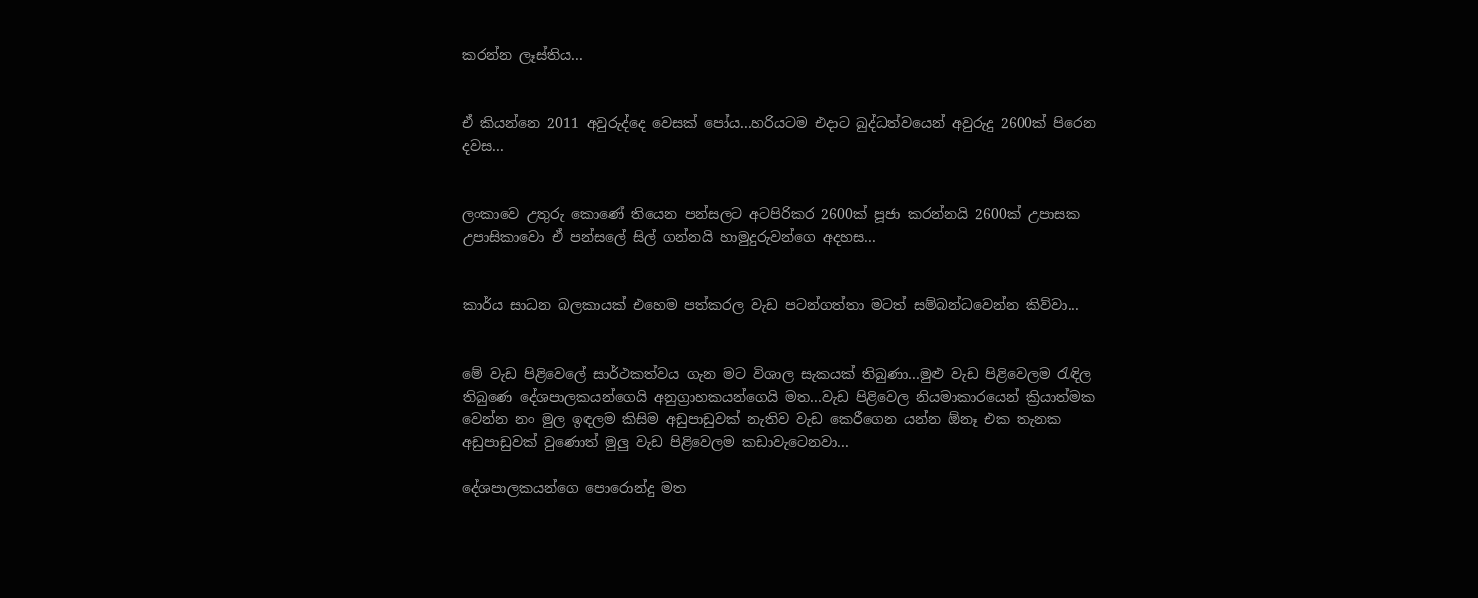කරන්න ලෑස්තිය...


ඒ කියන්නෙ 2011 අවුරුද්දෙ වෙසක් පෝය...හරියටම එදාට බුද්ධත්වයෙන් අවුරුදු 2600ක් පිරෙන දවස...


ලංකාවෙ උතුරු කොණේ තියෙන පන්සලට අටපිරිකර 2600ක් පූජා කරන්නයි 2600ක් උපාසක උපාසිකාවො ඒ පන්සලේ සිල් ගන්නයි හාමුදුරුවන්ගෙ අදහස...


කාර්ය සාධන බලකායක් එහෙම පත්කරල වැඩ පටන්ගත්තා මටත් සම්බන්ධවෙන්න කිව්වා...


මේ වැඩ පිළිවෙලේ සාර්ථකත්වය ගැන මට විශාල සැකයක් තිබුණා...මුළු වැඩ පිළිවෙලම රැඳිල තිබුණෙ දේශපාලකයන්ගෙයි අනුග්‍රාහකයන්ගෙයි මත...වැඩ පිළිවෙල නියමාකාරයෙන් ක්‍රියාත්මක වෙන්න නං මුල ඉඳලම කිසිම අඩුපාඩුවක් නැතිව වැඩ කෙරීගෙන යන්න ඕනෑ එක තැනක අඩුපාඩුවක් වුණොත් මුලු වැඩ පිළිවෙලම කඩාවැටෙනවා...

දේශපාලකයන්ගෙ පොරොන්දු මත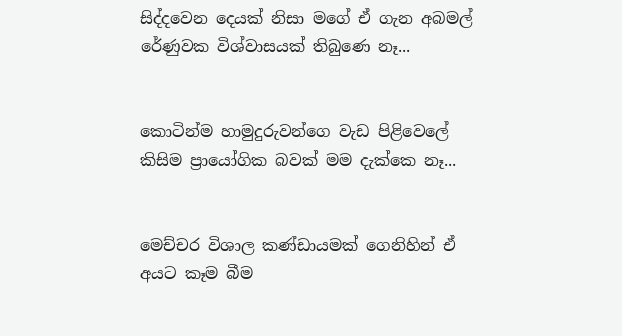සිද්දවෙන දෙයක් නිසා මගේ ඒ ගැන අබමල් රේණුවක විශ්වාසයක් තිබුණෙ නෑ...


කොටින්ම හාමුදුරුවන්ගෙ වැඩ පිළිවෙලේ කිසිම ප්‍රායෝගික බවක් මම දැක්කෙ නෑ...


මෙච්චර විශාල කණ්ඩායමක් ගෙනිහින් ඒ අයට කෑම බීම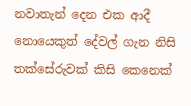නවාතැන් දෙන එක ආදී නොයෙකුත් දේවල් ගැන නිසි තක්සේරුවක් කිසි කෙනෙක්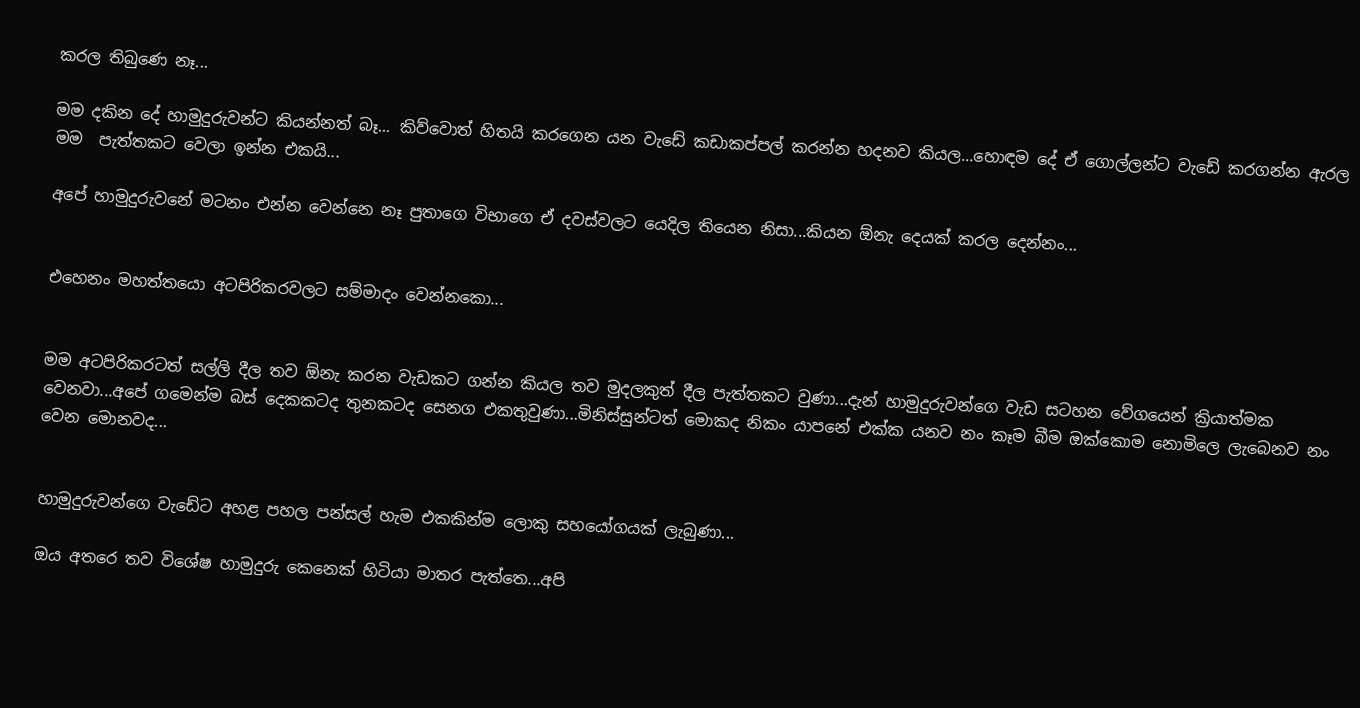කරල තිබුණෙ නෑ...

මම දකින දේ හාමුදුරුවන්ට කියන්නත් බෑ... කිව්වොත් හිතයි කරගෙන යන වැඩේ කඩාකප්පල් කරන්න හදනව කියල...හොඳම දේ ඒ ගොල්ලන්ට වැඩේ කරගන්න ඇරල මම  පැත්තකට වෙලා ඉන්න එකයි...

අපේ හාමුදුරුවනේ මටනං එන්න වෙන්නෙ නෑ පුතාගෙ විභාගෙ ඒ දවස්වලට යෙදිල තියෙන නිසා...කියන ඕනැ දෙයක් කරල දෙන්නං...


එහෙනං මහත්තයො අටපිරිකරවලට සම්මාදං වෙන්නකො...


මම අටපිරිකරටත් සල්ලි දීල තව ඕනැ කරන වැඩකට ගන්න කියල තව මුදලකුත් දීල පැත්තකට වුණා...දැන් හාමුදුරුවන්ගෙ වැඩ සටහන වේගයෙන් ක්‍රියාත්මක වෙනවා...අපේ ගමෙන්ම බස් දෙකකටද තුනකටද සෙනග එකතුවුණා...මිනිස්සුන්ටත් මොකද නිකං යාපනේ එක්ක යනව නං කෑම බීම ඔක්කොම නොමිලෙ ලැබෙනව නං වෙන මොනවද...


හාමුදුරුවන්ගෙ වැඩේට අහළ පහල පන්සල් හැම එකකින්ම ලොකු සහයෝගයක් ලැබුණා...

ඔය අතරෙ තව විශේෂ හාමුදුරු කෙනෙක් හිටියා මාතර පැත්තෙ...අපි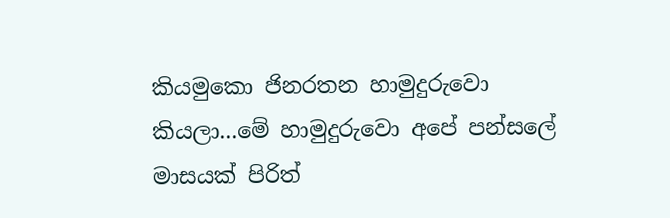කියමුකො ජිනරතන හාමුදුරුවො කියලා...මේ හාමුදුරුවො අපේ පන්සලේ මාසයක් පිරිත්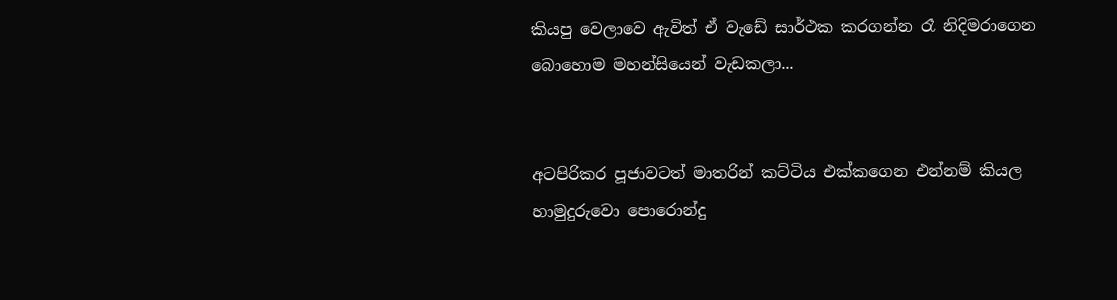කියපු වෙලාවෙ ඇවිත් ඒ වැඩේ සාර්ථක කරගන්න රෑ නිදිමරාගෙන බොහොම මහන්සියෙන් වැඩකලා...


අටපිරිකර පූජාවටත් මාතරින් කට්ටිය එක්කගෙන එන්නම් කියල හාමුදුරුවො පොරොන්දු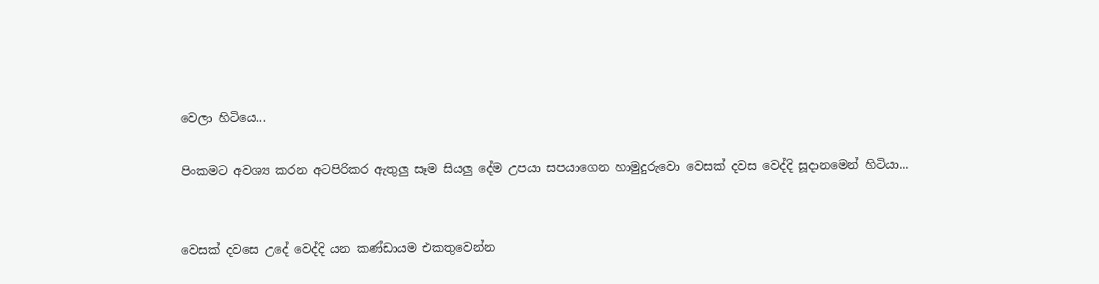වෙලා හිටියෙ...

පිංකමට අවශ්‍ය කරන අටපිරිකර ඇතුලු සෑම සියලු දේම උපයා සපයාගෙන හාමුදුරුවො වෙසක් දවස වෙද්දි සූදානමෙන් හිටියා...


වෙසක් දවසෙ උදේ වෙද්දි යන කණ්ඩායම එකතුවෙන්න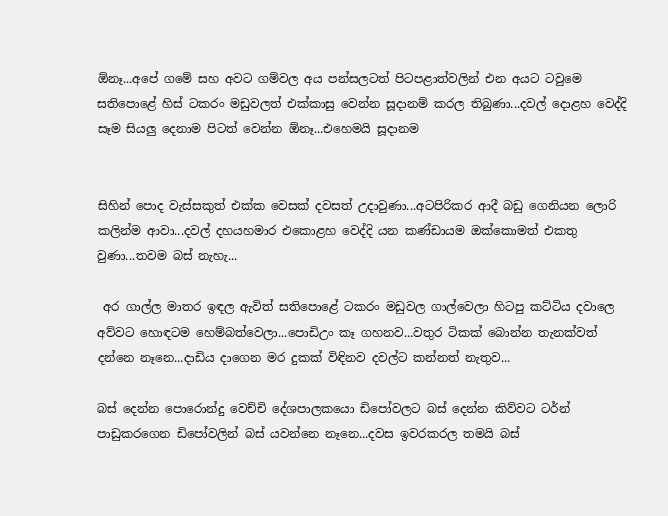ඕනෑ...අපේ ගමේ සහ අවට ගම්වල අය පන්සලටත් පිටපළාත්වලින් එන අයට ටවුමෙ සතිපොළේ හිස් ටකරං මඩුවලත් එක්කාසු වෙන්න සූදානම් කරල තිබුණා...දවල් දොළහ වෙද්දි සෑම සියලු දෙනාම පිටත් වෙන්න ඕනෑ...එහෙමයි සූදානම


සිහින් පොද වැස්සකුත් එක්ක වෙසක් දවසත් උදාවුණා...අටපිරිකර ආදී බඩු ගෙනියන ලොරි කලින්ම ආවා...දවල් දහයහමාර එකොළහ වෙද්දි යන කණ්ඩායම ඔක්කොමත් එකතු වුණා...තවම බස් නැහැ...

 අර ගාල්ල මාතර ඉඳල ඇවිත් සතිපොළේ ටකරං මඩුවල ගාල්වෙලා හිටපු කට්ටිය දවාලෙ අව්වට හොඳටම හෙම්බත්වෙලා...පොඩිඋං කෑ ගහනව...වතුර ටිකක් බොන්න තැනක්වත් දන්නෙ නෑනෙ...දාඩිය දාගෙන මර දුකක් විඳිනව දවල්ට කන්නත් නැතුව...

බස් දෙන්න පොරොන්දු වෙච්චි දේශපාලකයො ඩිපෝවලට බස් දෙන්න කිව්වට ටර්න් පාඩුකරගෙන ඩිපෝවලින් බස් යවන්නෙ නෑනෙ...දවස ඉවරකරල තමයි බස්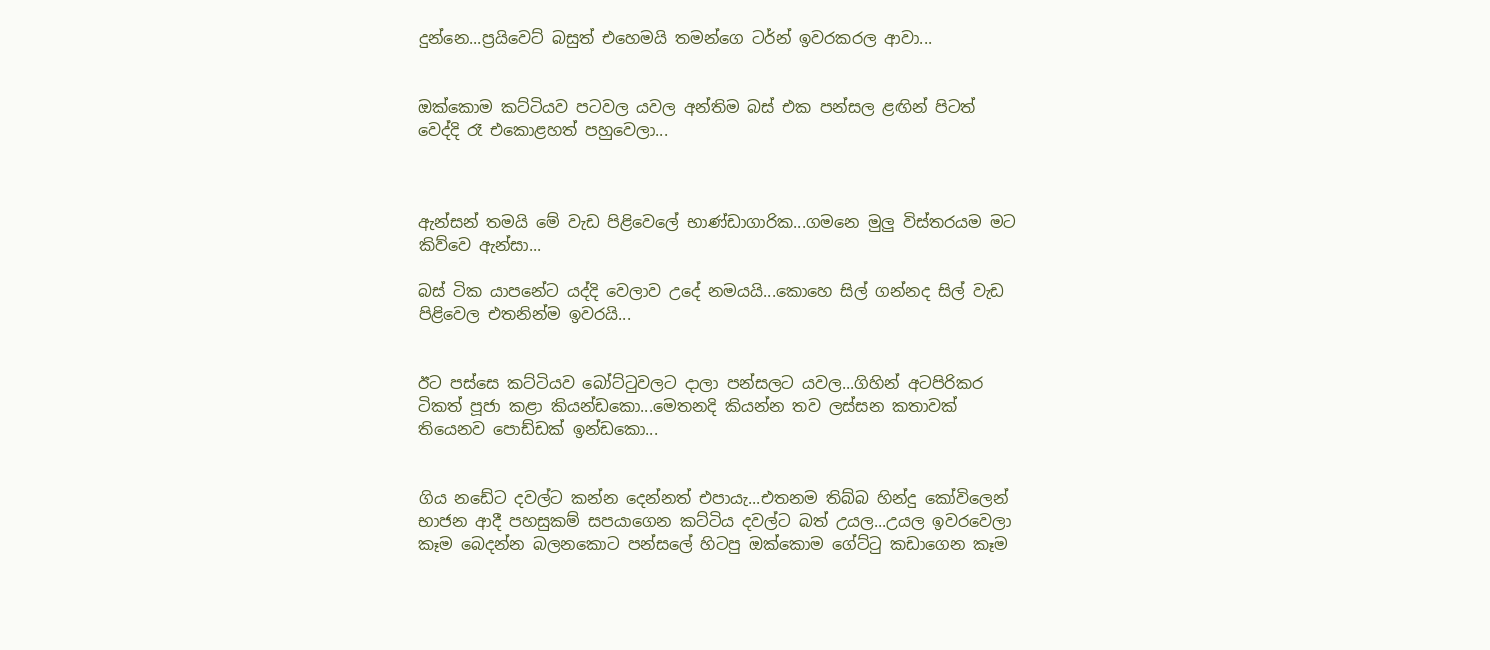දුන්නෙ...ප්‍රයිවෙට් බසුත් එහෙමයි තමන්ගෙ ටර්න් ඉවරකරල ආවා...


ඔක්කොම කට්ටියව පටවල යවල අන්තිම බස් එක පන්සල ළඟින් පිටත් වෙද්දි රෑ එකොළහත් පහුවෙලා...



ඇන්සන් තමයි මේ වැඩ පිළිවෙලේ භාණ්ඩාගාරික...ගමනෙ මුලු විස්තරයම මට කිව්වෙ ඇන්සා...

බස් ටික යාපනේට යද්දි වෙලාව උදේ නමයයි...කොහෙ සිල් ගන්නද සිල් වැඩ පිළිවෙල එතනින්ම ඉවරයි...


ඊට පස්සෙ කට්ටියව බෝට්ටුවලට දාලා පන්සලට යවල...ගිහින් අටපිරිකර ටිකත් පූජා කළා කියන්ඩකො...මෙතනදි කියන්න තව ලස්සන කතාවක් තියෙනව පොඩ්ඩක් ඉන්ඩකො...


ගිය නඩේට දවල්ට කන්න දෙන්නත් එපායැ...එතනම තිබ්බ හින්දු කෝවිලෙන් භාජන ආදී පහසුකම් සපයාගෙන කට්ටිය දවල්ට බත් උයල...උයල ඉවරවෙලා කෑම බෙදන්න බලනකොට පන්සලේ හිටපු ඔක්කොම ගේට්ටු කඩාගෙන කෑම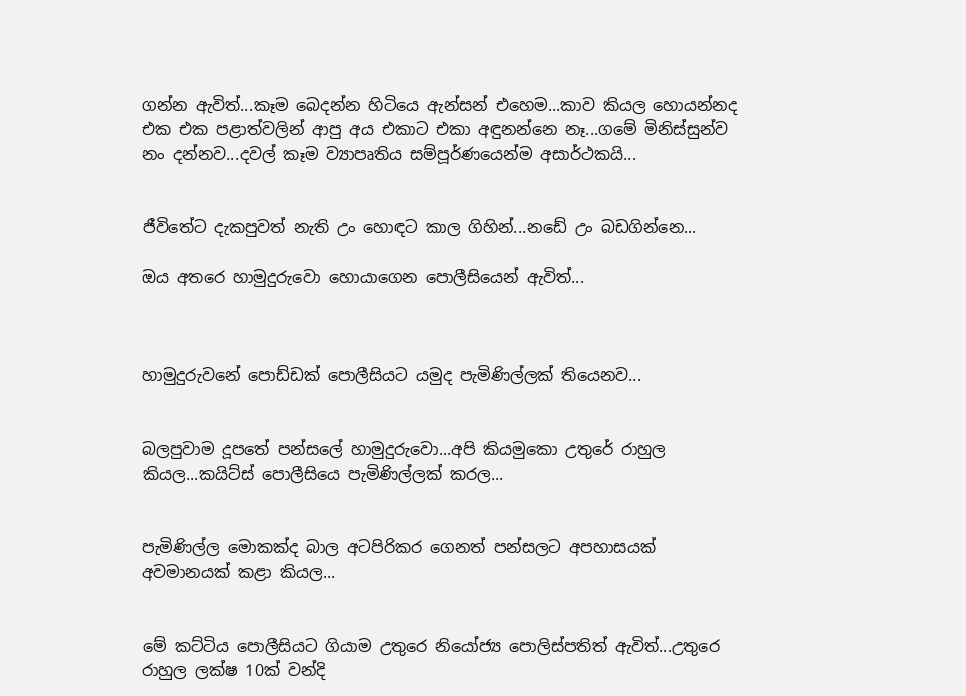ගන්න ඇවිත්...කෑම බෙදන්න හිටියෙ ඇන්සන් එහෙම...කාව කියල හොයන්නද එක එක පළාත්වලින් ආපු අය එකාට එකා අඳුනන්නෙ නෑ...ගමේ මිනිස්සුන්ව නං දන්නව...දවල් කෑම ව්‍යාපෘතිය සම්පූර්ණයෙන්ම අසාර්ථකයි...


ජීවිතේට දැකපුවත් නැති උං හොඳට කාල ගිහින්...නඩේ උං බඩගින්නෙ...

ඔය අතරෙ හාමුදුරුවො හොයාගෙන පොලීසියෙන් ඇවිත්...



හාමුදුරුවනේ පොඩ්ඩක් පොලීසියට යමුද පැමිණිල්ලක් තියෙනව...


බලපුවාම දූපතේ පන්සලේ හාමුදුරුවො...අපි කියමුකො උතුරේ රාහුල කියල...කයිට්ස් පොලීසියෙ පැමිණිල්ලක් කරල...


පැමිණිල්ල මොකක්ද බාල අටපිරිකර ගෙනත් පන්සලට අපහාසයක් අවමානයක් කළා කියල...


මේ කට්ටිය පොලීසියට ගියාම උතුරෙ නියෝජ්‍ය පොලිස්පතිත් ඇවිත්...උතුරෙ රාහුල ලක්ෂ 10ක් වන්දි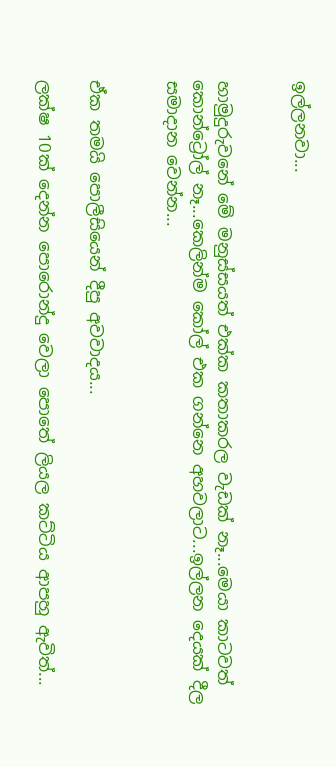ඉල්ලනවා...


හාමුදුරුවනේ මේ මනුස්සයත් එක්ක කතාකරල වැඩක් නෑ...මෙයා කාටවත් කොන්ට්‍රෝල් නෑ...කෙලින්ම කෝල් එක ගන්නෙ අහවලාට...ඉල්ලන දෙයක් දීල සමාදාන වෙන්න...


ඒක තමයි පොලීසියෙන් දීපු අවවාදය...

ලක්ෂ 10ක් දෙන්න පොරොන්දු වෙලා පොතේ ලියල කට්ටිය ආපහු ඇවිත්...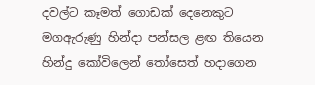දවල්ට කෑමත් ගොඩක් දෙනෙකුට මගඇරුණු හින්දා පන්සල ළඟ තියෙන හින්දු කෝවිලෙන් තෝසෙත් හදාගෙන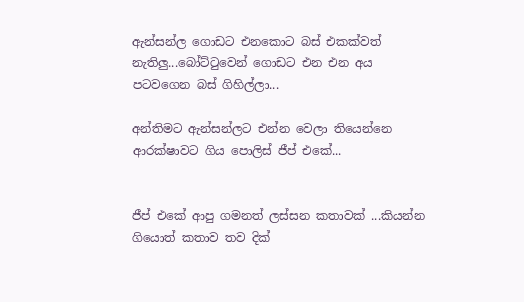ඇන්සන්ල ගොඩට එනකොට බස් එකක්වත් නැතිලු...බෝට්ටුවෙන් ගොඩට එන එන අය පටවගෙන බස් ගිහිල්ලා...

අන්තිමට ඇන්සන්ලට එන්න වෙලා තියෙන්නෙ ආරක්ෂාවට ගිය පොලිස් ජීප් එකේ...


ජීප් එකේ ආපු ගමනත් ලස්සන කතාවක් ...කියන්න ගියොත් කතාව තව දික්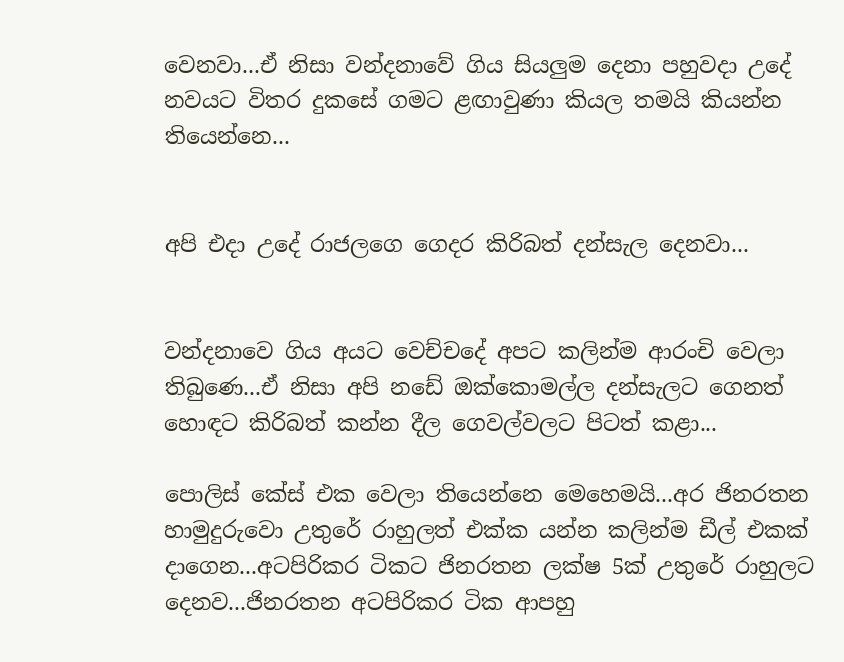වෙනවා...ඒ නිසා වන්දනාවේ ගිය සියලුම දෙනා පහුවදා උදේ නවයට විතර දුකසේ ගමට ළඟාවුණා කියල තමයි කියන්න තියෙන්නෙ...


අපි එදා උදේ රාජලගෙ ගෙදර කිරිබත් දන්සැල දෙනවා...


වන්දනාවෙ ගිය අයට වෙච්චදේ අපට කලින්ම ආරංචි වෙලා තිබුණෙ...ඒ නිසා අපි නඩේ ඔක්කොමල්ල දන්සැලට ගෙනත් හොඳට කිරිබත් කන්න දීල ගෙවල්වලට පිටත් කළා...

පොලිස් කේස් එක වෙලා තියෙන්නෙ මෙහෙමයි...අර ජිනරතන හාමුදුරුවො උතුරේ රාහුලත් එක්ක යන්න කලින්ම ඩීල් එකක් දාගෙන...අටපිරිකර ටිකට ජිනරතන ලක්ෂ 5ක් උතුරේ රාහුලට දෙනව...ජිනරතන අටපිරිකර ටික ආපහු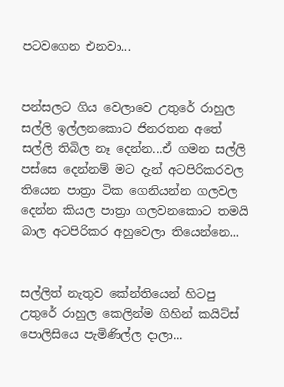පටවගෙන එනවා...


පන්සලට ගිය වෙලාවෙ උතුරේ රාහුල සල්ලි ඉල්ලනකොට ජිනරතන අතේ සල්ලි තිබිල නෑ දෙන්න...ඒ ගමන සල්ලි පස්සෙ දෙන්නම් මට දැන් අටපිරිකරවල තියෙන පාත්‍රා ටික ගෙනියන්න ගලවල දෙන්න කියල පාත්‍රා ගලවනකොට තමයි බාල අටපිරිකර අහුවෙලා තියෙන්නෙ...


සල්ලිත් නැතුව කේන්තියෙන් හිටපු උතුරේ රාහුල කෙලින්ම ගිහින් කයිට්ස් පොලිසියෙ පැමිණිල්ල දාලා...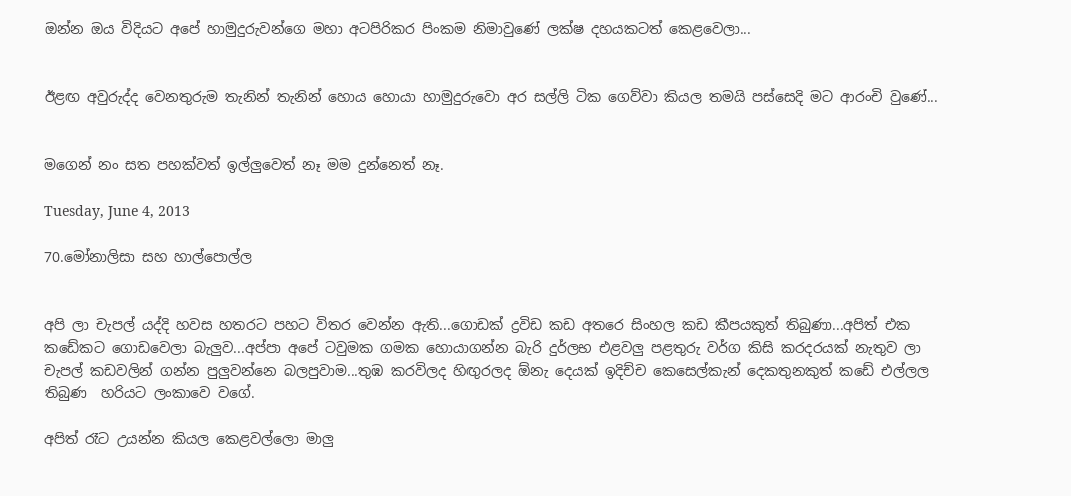ඔන්න ඔය විදියට අපේ හාමුදුරුවන්ගෙ මහා අටපිරිකර පිංකම නිමාවුණේ ලක්ෂ දහයකටත් කෙළවෙලා...


ඊළඟ අවුරුද්ද වෙනතුරුම තැනින් තැනින් හොය හොයා හාමුදුරුවො අර සල්ලි ටික ගෙව්වා කියල තමයි පස්සෙදි මට ආරංචි වුණේ...


මගෙන් නං සත පහක්වත් ඉල්ලුවෙත් නෑ මම දුන්නෙත් නෑ.

Tuesday, June 4, 2013

70.මෝනාලිසා සහ හාල්පොල්ල


අපි ලා චැපල් යද්දි හවස හතරට පහට විතර වෙන්න ඇති...ගොඩක් ද්‍රවිඩ කඩ අතරෙ සිංහල කඩ කීපයකුත් තිබුණා...අපිත් එක කඩේකට ගොඩවෙලා බැලුව...අප්පා අපේ ටවුමක ගමක හොයාගන්න බැරි දුර්ලභ එළවලු පළතුරු වර්ග කිසි කරදරයක් නැතුව ලා චැපල් කඩවලින් ගන්න පුලුවන්නෙ බලපුවාම...තුඹ කරවිලද හිඟුරලද ඕනැ දෙයක් ඉදිච්ච කෙසෙල්කැන් දෙකතුනකුත් කඩේ එල්ලල තිබුණ  හරියට ලංකාවෙ වගේ.

අපිත් රෑට උයන්න කියල කෙළවල්ලො මාලු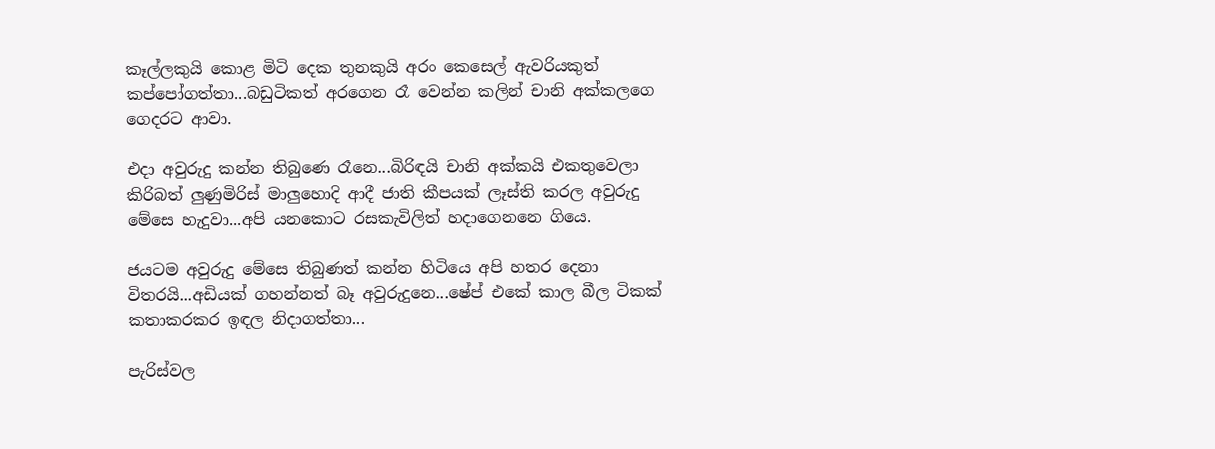කෑල්ලකුයි කොළ මිටි දෙක තුනකුයි අරං කෙසෙල් ඇවරියකුත් කප්පෝගත්තා...බඩුටිකත් අරගෙන රෑ වෙන්න කලින් චානි අක්කලගෙ ගෙදරට ආවා.

එදා අවුරුදු කන්න තිබුණෙ රෑනෙ...බිරිඳයි චානි අක්කයි එකතුවෙලා කිරිබත් ලුණුමිරිස් මාලුහොදි ආදී ජාති කීපයක් ලෑස්ති කරල අවුරුදු මේසෙ හැදුවා...අපි යනකොට රසකැවිලිත් හදාගෙනනෙ ගියෙ.

ජයටම අවුරුදු මේසෙ තිබුණත් කන්න හිටියෙ අපි හතර දෙනා විතරයි...අඩියක් ගහන්නත් බෑ අවුරුදුනෙ...ෂේප් එකේ කාල බීල ටිකක් කතාකරකර ඉඳල නිදාගත්තා...

පැරිස්වල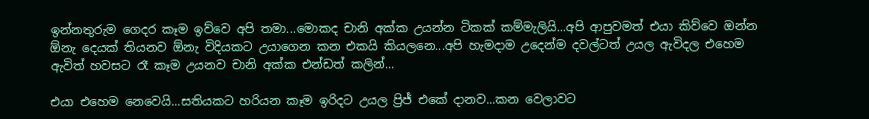ඉන්නතුරුම ගෙදර කෑම ඉව්වෙ අපි තමා...මොකද චානි අක්ක උයන්න ටිකක් කම්මැලියි...අපි ආපුවමත් එයා කිව්වෙ ඔන්න ඕනැ දෙයක් තියනව ඕනැ විදියකට උයාගෙන කන එකයි කියලනෙ...අපි හැමදාම උදෙන්ම දවල්ටත් උයල ඇවිදල එහෙම ඇවිත් හවසට රෑ කෑම උයනව චානි අක්ක එන්ඩත් කලින්...

එයා එහෙම නෙවෙයි...සතියකට හරියන කෑම ඉරිදට උයල ප්‍රිජ් එකේ දානව...කන වෙලාවට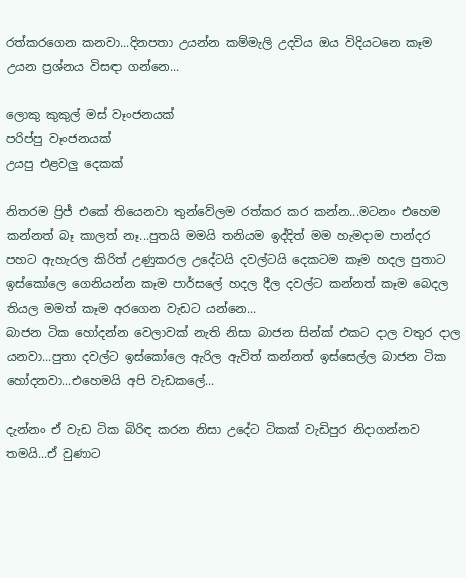රත්කරගෙන කනවා...දිනපතා උයන්න කම්මැලි උදවිය ඔය විදියටනෙ කෑම උයන ප්‍රශ්නය විසඳා ගන්නෙ...

ලොකු කුකුල් මස් වෑංජනයක්
පරිප්පු වෑංජනයක්
උයපු එළවලු දෙකක්

නිතරම ප්‍රිජ් එකේ තියෙනවා තුන්වේලම රත්කර කර කන්න...මටනං එහෙම කන්නත් බෑ කාලත් නෑ...පුතයි මමයි තනියම ඉද්දිත් මම හැමදාම පාන්දර පහට ඇහැරල කිරිත් උණුකරල උදේටයි දවල්ටයි දෙකටම කෑම හදල පුතාට ඉස්කෝලෙ ගෙනියන්න කෑම පාර්සලේ හදල දීල දවල්ට කන්නත් කෑම බෙදල තියල මමත් කෑම අරගෙන වැඩට යන්නෙ...
බාජන ටික හෝදන්න වෙලාවක් නැති නිසා බාජන සින්ක් එකට දාල වතුර දාල යනවා...පුතා දවල්ට ඉස්කෝලෙ ඇරිල ඇවිත් කන්නත් ඉස්සෙල්ල බාජන ටික හෝදනවා...එහෙමයි අපි වැඩකලේ...

දැන්නං ඒ වැඩ ටික බිරිඳ කරන නිසා උදේට ටිකක් වැඩිපුර නිදාගන්නව තමයි...ඒ වුණාට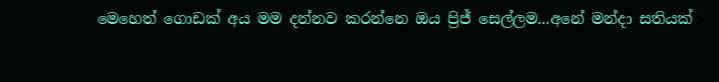මෙහෙත් ගොඩක් අය මම දන්නව කරන්නෙ ඔය ප්‍රිජ් සෙල්ලම...අනේ මන්දා සතියක්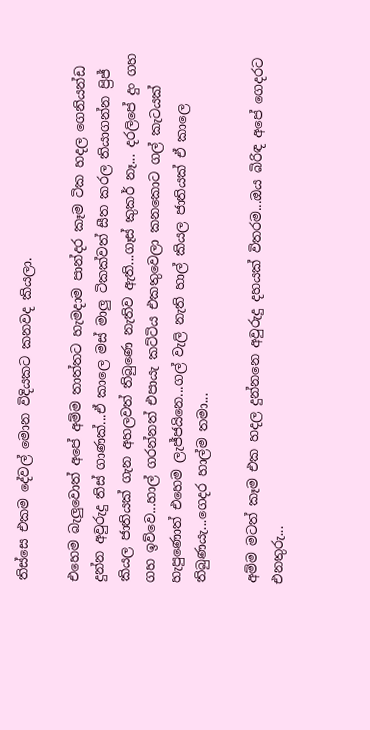තිස්සෙ එකම දේවල් මොන විදියකට කනවද කියලා.

එහෙම බැලුවොත් අපේ අම්ම තාත්තට හැමදාම පාන්දර කෑම ටික හදල ගෙනියන්ඩ දුන්න අවුරුදු තිස් ගාණක්...ඒ කාලෙ මස් මාලු ටිකක්වත් සීත කරල තියාගන්න ප්‍රිජ් කියල ජාතියක් ගැන අහලවත් තිබුණෙ නැතිව ඇති...ගෑස් කුකර් නෑ... දරලිපේ දුං ගහ ගහ ඉව්වෙ...හාල් ගරන්නත් එපායැ කට්ටිය එකතුවෙලා කනකොට ගල් කැටයක් හැපුණොත් එහෙම ලැජ්ජයිනෙ...ගල් වැලි නැති හාල් කියල ජාතියක් ඒ කාලෙ තිබුණයැ...ගෙදර හාල්ම තමා...

අම්ම මටත් කෑම එක හදල දුන්නනෙ අවුරුදු දහයක් විතරම...ඔය බිරිඳ අපේ ගෙදරට එනතුරු...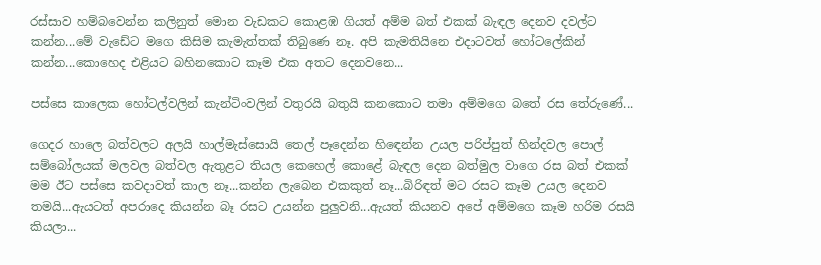රස්සාව හම්බවෙන්න කලිනුත් මොන වැඩකට කොළඹ ගියත් අම්ම බත් එකක් බැඳල දෙනව දවල්ට කන්න...මේ වැඩේට මගෙ කිසිම කැමැත්තක් තිබුණෙ නෑ. අපි කැමතියිනෙ එදාටවත් හෝටලේකින් කන්න...කොහෙද එළියට බහිනකොට කෑම එක අතට දෙනවනෙ...

පස්සෙ කාලෙක හෝටල්වලින් කැන්ටිංවලින් වතුරයි බතුයි කනකොට තමා අම්මගෙ බතේ රස තේරුණේ...

ගෙදර හාලෙ බත්වලට අලයි හාල්මැස්සොයි තෙල් පෑදෙන්න හිඳෙන්න උයල පරිප්පුත් හින්දවල පොල් සම්බෝලයක් මලවල බත්වල ඇතුළට තියල කෙහෙල් කොළේ බැඳල දෙන බත්මුල වාගෙ රස බත් එකක් මම ඊට පස්සෙ කවදාවත් කාල නෑ...කන්න ලැබෙන එකකුත් නෑ...බිරිඳත් මට රසට කෑම උයල දෙනව තමයි...ඇයටත් අපරාදෙ කියන්න බෑ රසට උයන්න පුලුවනි...ඇයත් කියනව අපේ අම්මගෙ කෑම හරිම රසයි කියලා...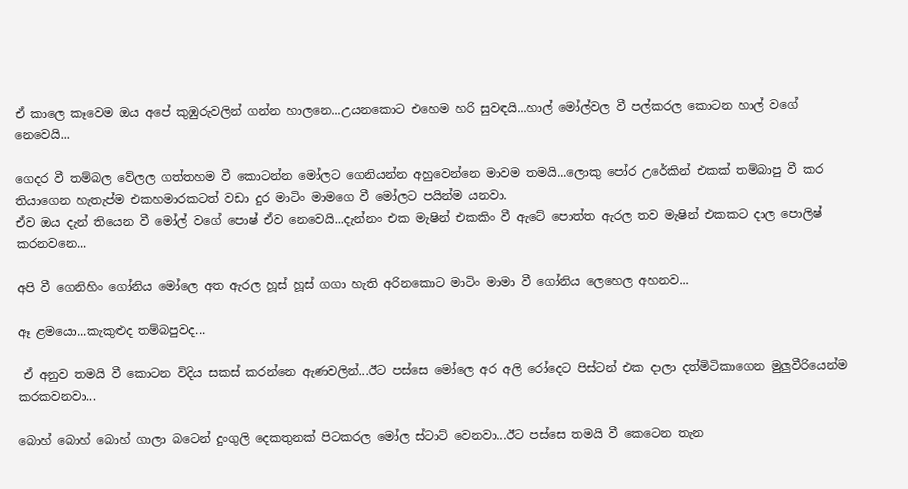ඒ කාලෙ කෑවෙම ඔය අපේ කුඹුරුවලින් ගන්න හාලනෙ...උයනකොට එහෙම හරි සුවඳයි...හාල් මෝල්වල වී පල්කරල කොටන හාල් වගේ නෙවෙයි...

ගෙදර වී තම්බල වේලල ගත්තහම වී කොටන්න මෝලට ගෙනියන්න අහුවෙන්නෙ මාවම තමයි...ලොකු පෝර උරේකින් එකක් තම්බාපු වී කර තියාගෙන හැතැප්ම එකහමාරකටත් වඩා දුර මාටිං මාමගෙ වී මෝලට පයින්ම යනවා.
ඒව ඔය දැන් තියෙන වී මෝල් වගේ පොෂ් ඒව නෙවෙයි...දැන්නං එක මැෂින් එකකිං වී ඇටේ පොත්ත ඇරල තව මැෂින් එකකට දාල පොලිෂ් කරනවනෙ...

අපි වී ගෙනිහිං ගෝනිය මෝලෙ අත ඇරල හූස් හූස් ගගා හැති අරිනකොට මාටිං මාමා වී ගෝනිය ලෙහෙල අහනව...

ඈ ළමයො...කැකුළුද තම්බපුවද...

 ඒ අනුව තමයි වී කොටන විදිය සකස් කරන්නෙ ඇණවලින්...ඊට පස්සෙ මෝලෙ අර අලි රෝදෙට පිස්ටන් එක දාලා දත්මිටිකාගෙන මුලුවීරියෙන්ම කරකවනවා...

බොහ් බොහ් බොහ් ගාලා බටෙන් දුංගුලි දෙකතුනක් පිටකරල මෝල ස්ටාට් වෙනවා...ඊට පස්සෙ තමයි වී කෙටෙන තැන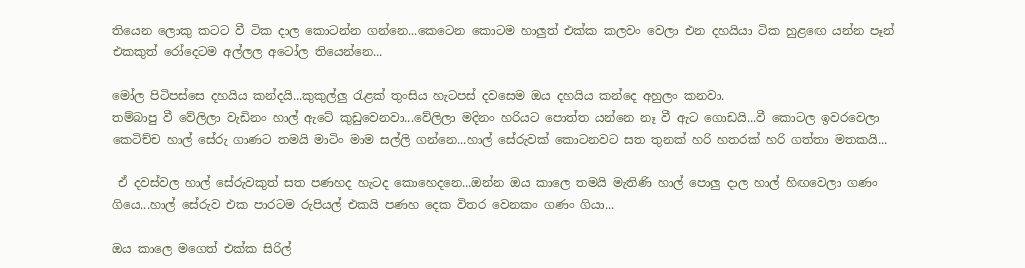තියෙන ලොකු කටට වී ටික දාල කොටන්න ගන්නෙ...කෙටෙන කොටම හාලුත් එක්ක කලවං වෙලා එන දහයියා ටික හුළඟෙ යන්න පෑන් එකකුත් රෝදෙටම අල්ලල අටෝල තියෙන්නෙ...

මෝල පිටිපස්සෙ දහයිය කන්දයි...කුකුල්ලු රැළක් තුංසිය හැටපස් දවසෙම ඔය දහයිය කන්දෙ අහුලං කනවා.
තම්බාපු වී වේලිලා වැඩිනං හාල් ඇටේ කුඩුවෙනවා...වේලිලා මදිනං හරියට පොත්ත යන්නෙ නෑ වී ඇට ගොඩයි...වී කොටල ඉවරවෙලා කෙටිච්ච හාල් සේරු ගාණට තමයි මාටිං මාම සල්ලි ගන්නෙ...හාල් සේරුවක් කොටනවට සත තුනක් හරි හතරක් හරි ගත්තා මතකයි...

 ඒ දවස්වල හාල් සේරුවකුත් සත පණහද හැටද කොහෙදනෙ...ඔන්න ඔය කාලෙ තමයි මැතිණි හාල් පොලු දාල හාල් හිඟවෙලා ගණං ගියෙ...හාල් සේරුව එක පාරටම රුපියල් එකයි පණහ දෙක විතර වෙනකං ගණං ගියා...

ඔය කාලෙ මගෙත් එක්ක සිරිල්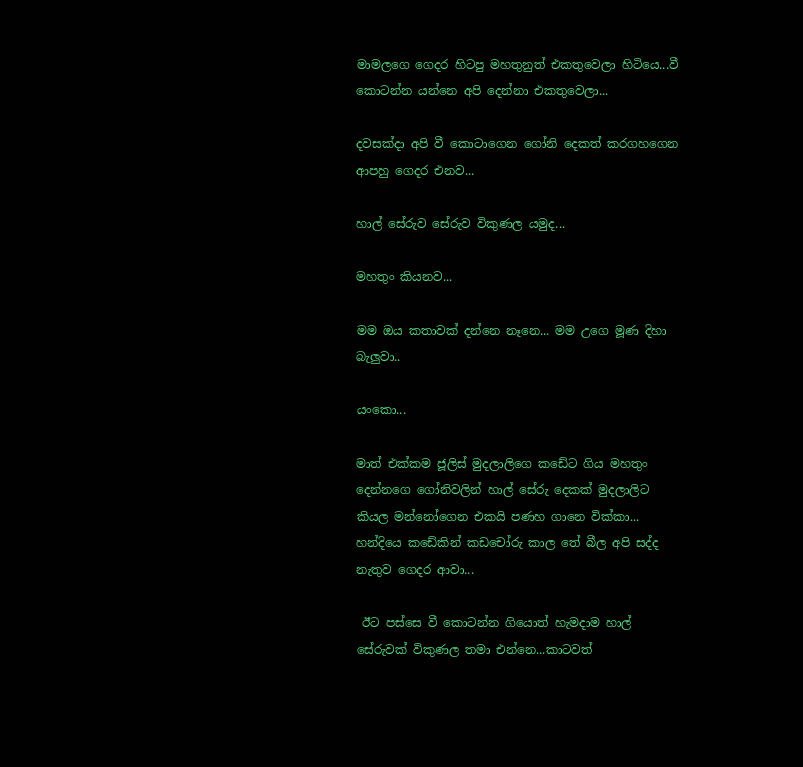මාමලගෙ ගෙදර හිටපු මහතුනුත් එකතුවෙලා හිටියෙ...වී කොටන්න යන්නෙ අපි දෙන්නා එකතුවෙලා...

දවසක්දා අපි වී කොටාගෙන ගෝනි දෙකත් කරගහගෙන ආපහු ගෙදර එනව...

හාල් සේරුව සේරුව විකුණල යමුද...

මහතුං කියනව...

මම ඔය කතාවක් දන්නෙ නෑනෙ... මම උගෙ මූණ දිහා බැලුවා..

යංකො...

මාත් එක්කම ජූලිස් මුදලාලිගෙ කඩේට ගිය මහතුං දෙන්නගෙ ගෝනිවලින් හාල් සේරු දෙකක් මුදලාලිට කියල මන්නෝගෙන එකයි පණහ ගානෙ වික්කා...
හන්දියෙ කඩේකින් කඩචෝරු කාල තේ බීල අපි සද්ද නැතුව ගෙදර ආවා...

 ඊට පස්සෙ වී කොටන්න ගියොත් හැමදාම හාල් සේරුවක් විකුණල තමා එන්නෙ...කාටවත්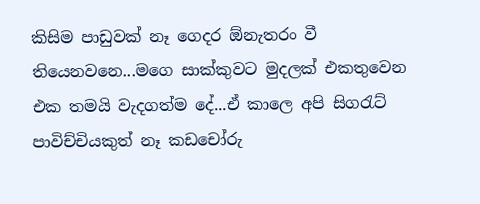කිසිම පාඩුවක් නෑ ගෙදර ඕනැතරං වී තියෙනවනෙ...මගෙ සාක්කුවට මුදලක් එකතුවෙන එක තමයි වැදගත්ම දේ...ඒ කාලෙ අපි සිගරැට් පාවිච්චියකුත් නෑ කඩචෝරු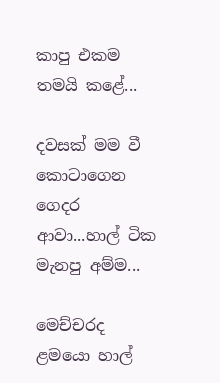කාපු එකම තමයි කළේ...

දවසක් මම වී කොටාගෙන ගෙදර ආවා...හාල් ටික මැනපු අම්ම...

මෙච්චරද ළමයො හාල්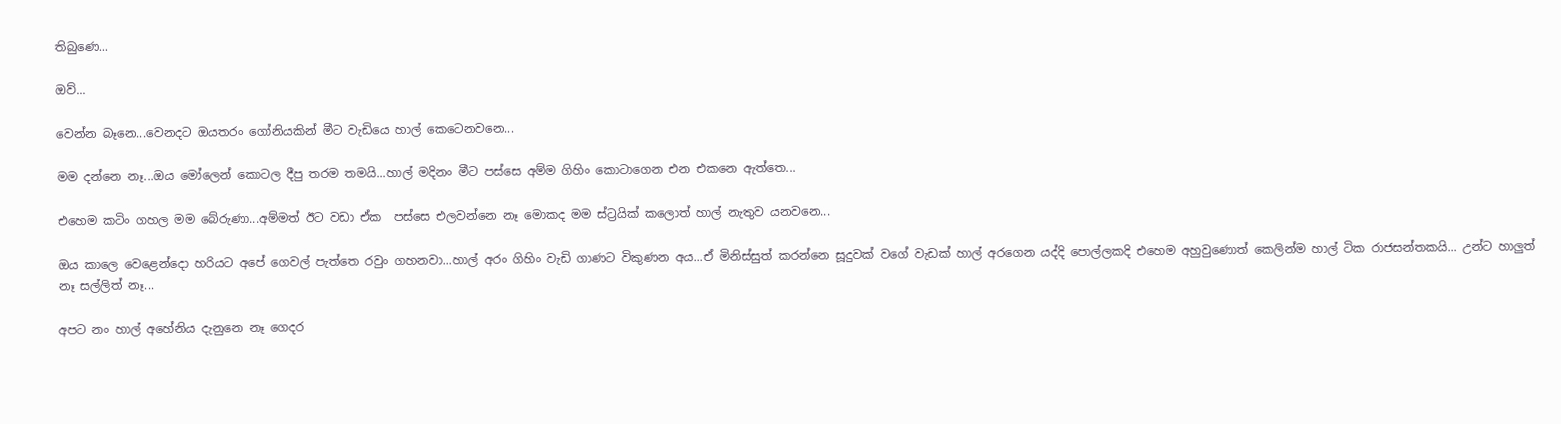තිබුණෙ...

ඔව්...

වෙන්න බෑනෙ...වෙනදට ඔයතරං ගෝනියකින් මීට වැඩියෙ හාල් කෙටෙනවනෙ...

මම දන්නෙ නෑ...ඔය මෝලෙන් කොටල දීපු තරම තමයි...හාල් මදිනං මීට පස්සෙ අම්ම ගිහිං කොටාගෙන එන එකනෙ ඇත්තෙ...

එහෙම කටිං ගහල මම බේරුණා...අම්මත් ඊට වඩා ඒක  පස්සෙ එලවන්නෙ නෑ මොකද මම ස්ට්‍රයික් කලොත් හාල් නැතුව යනවනෙ...

ඔය කාලෙ වෙළෙන්දො හරියට අපේ ගෙවල් පැත්තෙ රවුං ගහනවා...හාල් අරං ගිහිං වැඩි ගාණට විකුණන අය...ඒ මිනිස්සුත් කරන්නෙ සූදුවක් වගේ වැඩක් හාල් අරගෙන යද්දි පොල්ලකදි එහෙම අහුවුණොත් කෙලින්ම හාල් ටික රාජසන්තකයි... උන්ට හාලුත් නෑ සල්ලිත් නෑ...

අපට නං හාල් අහේනිය දැනුනෙ නෑ ගෙදර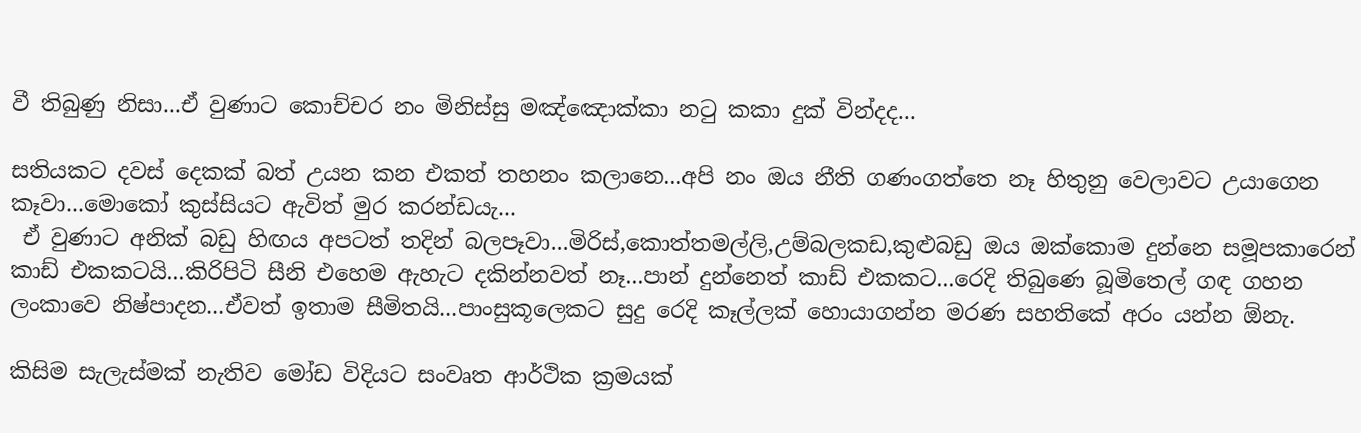වී තිබුණු නිසා...ඒ වුණාට කොච්චර නං මිනිස්සු මඤ්ඤොක්කා නටු කකා දුක් වින්දද...

සතියකට දවස් දෙකක් බත් උයන කන එකත් තහනං කලානෙ...අපි නං ඔය නීති ගණංගත්තෙ නෑ හිතුනු වෙලාවට උයාගෙන කෑවා...මොකෝ කුස්සියට ඇවිත් මුර කරන්ඩයැ...
 ඒ වුණාට අනික් බඩු හිඟය අපටත් තදින් බලපෑවා...මිරිස්,කොත්තමල්ලි,උම්බලකඩ,කුළුබඩු ඔය ඔක්කොම දුන්නෙ සමූපකාරෙන් කාඩ් එකකටයි...කිරිපිටි සීනි එහෙම ඇහැට දකින්නවත් නෑ...පාන් දුන්නෙත් කාඩ් එකකට...රෙදි තිබුණෙ බූමිතෙල් ගඳ ගහන ලංකාවෙ නිෂ්පාදන...ඒවත් ඉතාම සීමිතයි...පාංසුකූලෙකට සුදු රෙදි කෑල්ලක් හොයාගන්න මරණ සහතිකේ අරං යන්න ඕනැ.

කිසිම සැලැස්මක් නැතිව මෝඩ විදියට සංවෘත ආර්ථික ක්‍රමයක්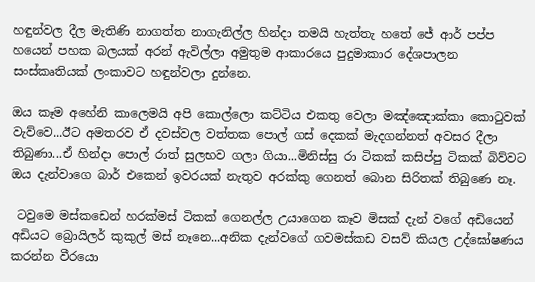හඳුන්වල දීල මැතිණි නාගත්ත නාගැනිල්ල හින්දා තමයි හැත්තැ හතේ ජේ ආර් පප්ප හයෙන් පහක බලයක් අරන් ඇවිල්ලා අමුතුම ආකාරයෙ පුදුමාකාර දේශපාලන සංස්කෘතියක් ලංකාවට හඳුන්වලා දුන්නෙ.

ඔය කෑම අහේනි කාලෙමයි අපි කොල්ලො කට්ටිය එකතු වෙලා මඤ්ඤොක්කා කොටුවක් වැව්වෙ...ඊට අමතරව ඒ දවස්වල වත්තක පොල් ගස් දෙකක් මැදගන්නත් අවසර දීලා තිබුණා...ඒ හින්දා පොල් රාත් සුලභව ගලා ගියා...මිනිස්සු රා ටිකක් කසිප්පු ටිකක් බිව්වට ඔය දැන්වාගෙ බාර් එකෙන් ඉවරයක් නැතුව අරක්කු ගෙනත් බොන සිරිතක් තිබුණෙ නෑ.

 ටවුමෙ මස්කඩෙන් හරක්මස් ටිකක් ගෙනල්ල උයාගෙන කෑව මිසක් දැන් වගේ අඩියෙන් අඩියට බ්‍රොයිලර් කුකුල් මස් නෑනෙ...අනික දැන්වගේ ගවමස්කඩ වසව් කියල උද්ඝෝෂණය කරන්න වීරයො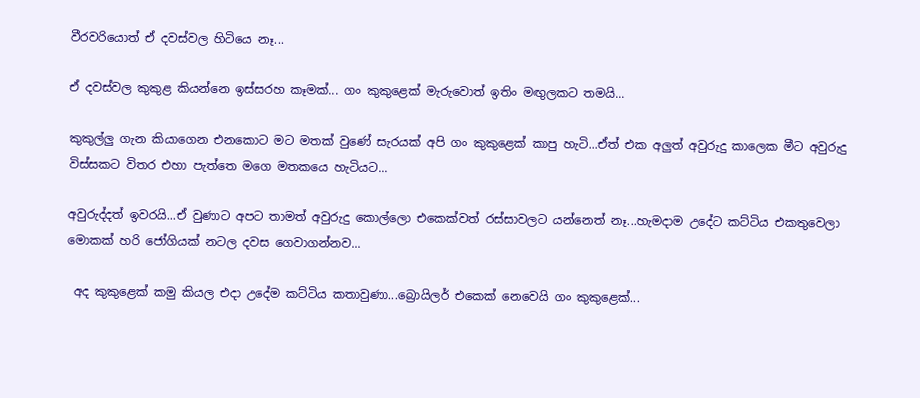වීරවරියොත් ඒ දවස්වල හිටියෙ නෑ...

ඒ දවස්වල කුකුළ කියන්නෙ ඉස්සරහ කෑමක්... ගං කුකුළෙක් මැරුවොත් ඉතිං මඟුලකට තමයි...

කුකුල්ලු ගැන කියාගෙන එනකොට මට මතක් වුණේ සැරයක් අපි ගං කුකුළෙක් කාපු හැටි...ඒත් එක අලුත් අවුරුදු කාලෙක මීට අවුරුදු විස්සකට විතර එහා පැත්තෙ මගෙ මතකයෙ හැටියට...

අවුරුද්දත් ඉවරයි...ඒ වුණාට අපට තාමත් අවුරුදු කොල්ලො එකෙක්වත් රස්සාවලට යන්නෙත් නෑ...හැමදාම උදේට කට්ටිය එකතුවෙලා මොකක් හරි ජෝගියක් නටල දවස ගෙවාගන්නව...

 අද කුකුළෙක් කමු කියල එදා උදේම කට්ටිය කතාවුණා...බ්‍රොයිලර් එකෙක් නෙවෙයි ගං කුකුළෙක්...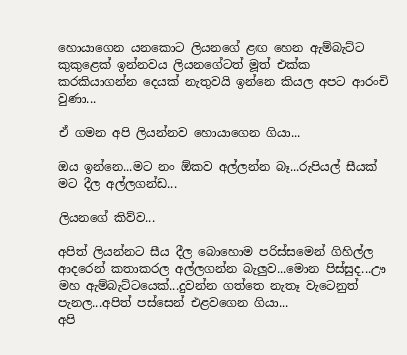හොයාගෙන යනකොට ලියනගේ ළඟ හෙන ඇම්බැට්ට කුකුළෙක් ඉන්නවය ලියනගේටත් මූත් එක්ක කරකියාගන්න දෙයක් නැතුවයි ඉන්නෙ කියල අපට ආරංචි වුණා...

ඒ ගමන අපි ලියන්නව හොයාගෙන ගියා...

ඔය ඉන්නෙ...මට නං ඕකව අල්ලන්න බෑ...රුපියල් සීයක් මට දීල අල්ලගන්ඩ...

ලියනගේ කිව්ව...

අපිත් ලියන්නට සීය දීල බොහොම පරිස්සමෙන් ගිහිල්ල ආදරෙන් කතාකරල අල්ලගන්න බැලුව...මොන පිස්සුද...ඌ මහ ඇම්බැට්ටයෙක්...දුවන්න ගත්තෙ නැතෑ වැටෙනුත් පැනල...අපිත් පස්සෙන් එළවගෙන ගියා...
අපි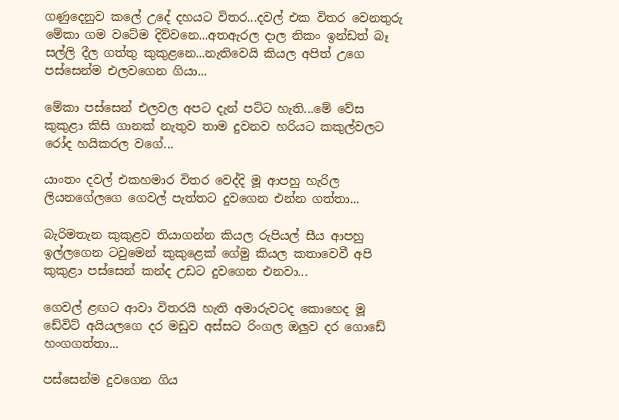ගණුදෙනුව කලේ උදේ දහයට විතර...දවල් එක විතර වෙනතුරු මේකා ගම වටේම දිව්වනෙ...අතඇරල දාල නිකං ඉන්ඩත් බෑ සල්ලි දීල ගත්තු කුකුළනෙ...නැතිවෙයි කියල අපිත් උගෙ පස්සෙන්ම එලවගෙන ගියා...

මේකා පස්සෙන් එලවල අපට දැන් පට්ට හැති...මේ වේස කුකුළා කිසි ගානක් නැතුව තාම දුවනව හරියට කකුල්වලට රෝද හයිකරල වගේ...

යාංතං දවල් එකහමාර විතර වෙද්දි මූ ආපහු හැරිල ලියනගේලගෙ ගෙවල් පැත්තට දුවගෙන එන්න ගත්තා...

බැරිමතැන කුකුළව තියාගන්න කියල රුපියල් සීය ආපහු ඉල්ලගෙන ටවුමෙන් කුකුළෙක් ගේමු කියල කතාවෙවී අපි කුකුළා පස්සෙන් කන්ද උඩට දුවගෙන එනවා...

ගෙවල් ළඟට ආවා විතරයි හැති අමාරුවටද කොහෙද මූ ඩේවිට් අයියලගෙ දර මඩුව අස්සට රිංගල ඔලුව දර ගොඩේ හංගගත්තා...

පස්සෙන්ම දුවගෙන ගිය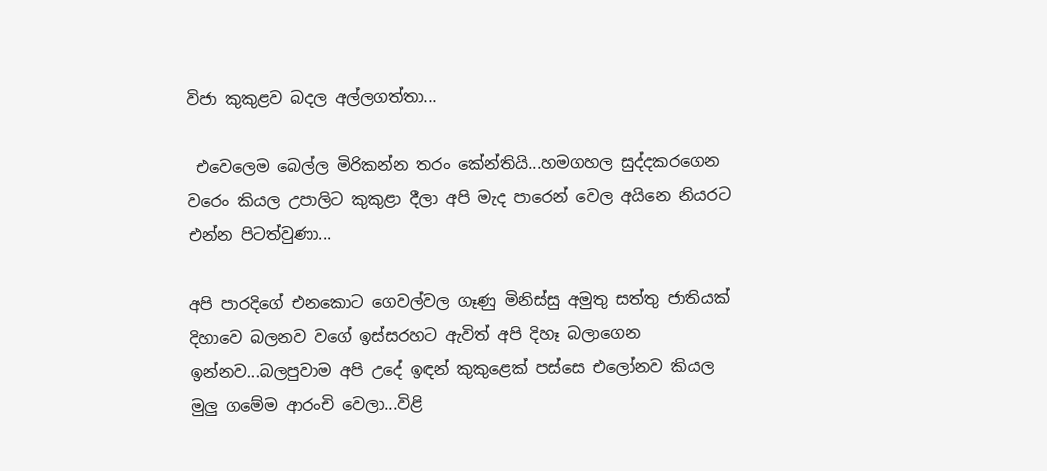විජා කුකුළව බදල අල්ලගත්තා...

 එවෙලෙම බෙල්ල මිරිකන්න තරං කේන්තියි...හමගහල සුද්දකරගෙන වරෙං කියල උපාලිට කුකුළා දීලා අපි මැද පාරෙන් වෙල අයිනෙ නියරට එන්න පිටත්වුණා...

අපි පාරදිගේ එනකොට ගෙවල්වල ගෑණු මිනිස්සු අමුතු සත්තු ජාතියක් දිහාවෙ බලනව වගේ ඉස්සරහට ඇවිත් අපි දිහෑ බලාගෙන ඉන්නව...බලපුවාම අපි උදේ ඉඳන් කුකුළෙක් පස්සෙ එලෝනව කියල මුලු ගමේම ආරංචි වෙලා...විළි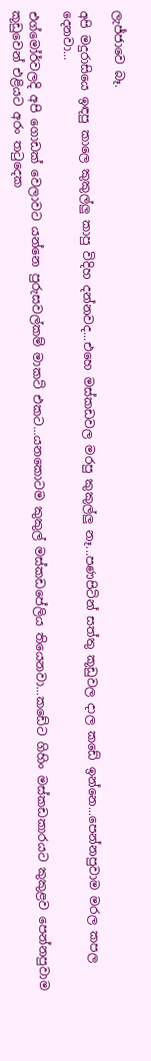ලැජ්ජාවෙ බෑ.

අපි මදුරාසියෙ ඉඳපු කාලෙ කුකුල්ලු කාපු විදිහ දන්නවද...එහෙ මස්කඩවල මරපු කුකුල්ලු නෑ...පණපිටින් සත්තු කූඩුවල දාල කඩේ ඉන්නෙ...පෙන්නපුවාම මරල කපල දෙනවා...

එග්මෝර්වලදි අපි ගොඩක් වෙලාවට යන්නෙ පුරුසවල්කම් මාකට් එකට...යනකොටම කුකුල් මස්කඩපේලිය තියෙනවා...කඩේට ගිහිං මස්කඩකාරයට කුකුළව පෙන්නපුවාම කූඩුවෙන් එළියට අරං තටුදෙක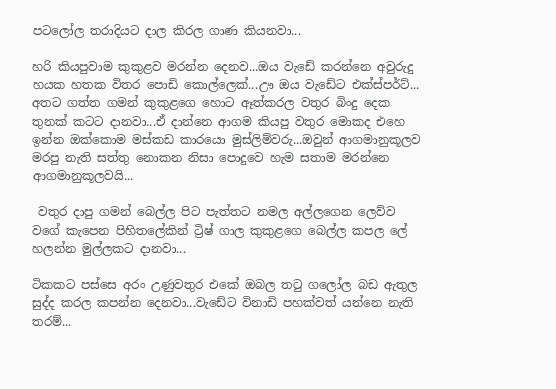පටලෝල තරාදියට දාල කිරල ගාණ කියනවා...

හරි කියපුවාම කුකුළව මරන්න දෙනව...ඔය වැඩේ කරන්නෙ අවුරුදු හයක හතක විතර පොඩි කොල්ලෙක්...ඌ ඔය වැඩේට එක්ස්පර්ට්... අතට ගත්ත ගමන් කුකුළගෙ හොට ඈත්කරල වතුර බිංදු දෙක තුනක් කටට දානවා...ඒ දාන්නෙ ආගම කියපු වතුර මොකද එහෙ ඉන්න ඔක්කොම මස්කඩ කාරයො මුස්ලිම්වරු...ඔවුන් ආගමානුකූලව මරපු නැති සත්තු නොකන නිසා පොදුවෙ හැම සතාම මරන්නෙ ආගමානුකූලවයි...

 වතුර දාපු ගමන් බෙල්ල පිට පැත්තට නමල අල්ලගෙන ලෙව්ව වගේ කැපෙන පිහිතලේකින් ට්‍රිෂ් ගාල කුකුළගෙ බෙල්ල කපල ලේ හලන්න මුල්ලකට දානවා...

ටිකකට පස්සෙ අරං උණුවතුර එකේ ඔබල තටු ගලෝල බඩ ඇතුල සුද්ද කරල කපන්න දෙනවා...වැඩේට විනාඩි පහක්වත් යන්නෙ නැති තරම්...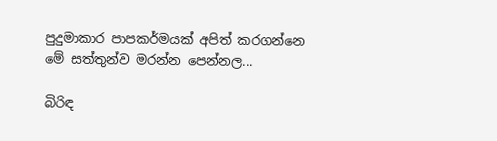පුදුමාකාර පාපකර්මයක් අපිත් කරගන්නෙ මේ සත්තුන්ව මරන්න පෙන්නල...

බිරිඳ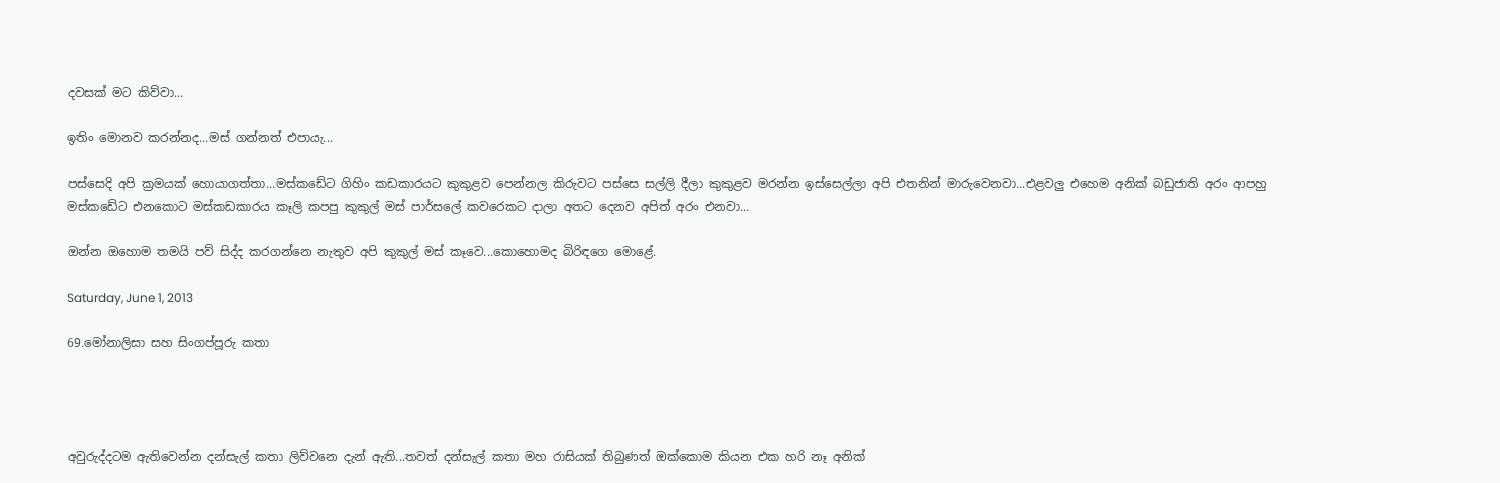දවසක් මට කිව්වා...

ඉතිං මොනව කරන්නද...මස් ගන්නත් එපායැ...

පස්සෙදි අපි ක්‍රමයක් හොයාගත්තා...මස්කඩේට ගිහිං කඩකාරයට කුකුළව පෙන්නල කිරුවට පස්සෙ සල්ලි දීලා කුකුළව මරන්න ඉස්සෙල්ලා අපි එතනින් මාරුවෙනවා...එළවලු එහෙම අනික් බඩුජාති අරං ආපහු මස්කඩේට එනකොට මස්කඩකාරය කෑලි කපපු කුකුල් මස් පාර්සලේ කවරෙකට දාලා අතට දෙනව අපිත් අරං එනවා...

ඔන්න ඔහොම තමයි පව් සිද්ද කරගන්නෙ නැතුව අපි කුකුල් මස් කෑවෙ...කොහොමද බිරිඳගෙ මොළේ.

Saturday, June 1, 2013

69.මෝනාලිසා සහ සිංගප්පූරු කතා




අවුරුද්දටම ඇතිවෙන්න දන්සැල් කතා ලිව්වනෙ දැන් ඇති...තවත් දන්සැල් කතා මහ රාසියක් තිබුණත් ඔක්කොම කියන එක හරි නෑ අනික්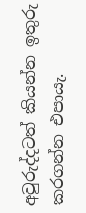අවුරුද්දටත් කියන්න ඉතුරු කරගන්න එපායැ.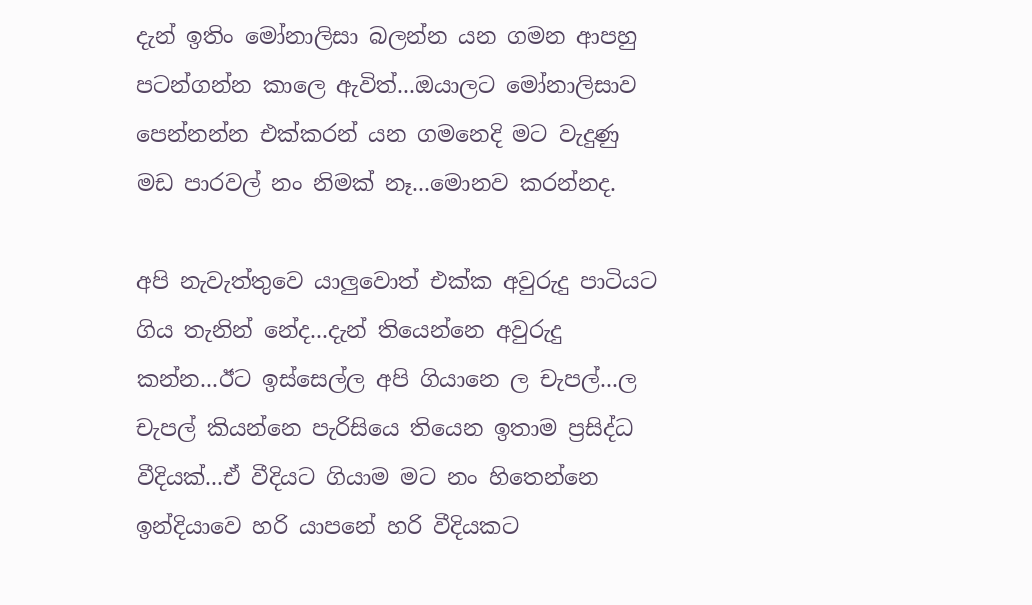දැන් ඉතිං මෝනාලිසා බලන්න යන ගමන ආපහු පටන්ගන්න කාලෙ ඇවිත්...ඔයාලට මෝනාලිසාව පෙන්නන්න එක්කරන් යන ගමනෙදි මට වැදුණු මඩ පාරවල් නං නිමක් නෑ...මොනව කරන්නද.

අපි නැවැත්තුවෙ යාලුවොත් එක්ක අවුරුදු පාටියට ගිය තැනින් නේද...දැන් තියෙන්නෙ අවුරුදු කන්න...ඊට ඉස්සෙල්ල අපි ගියානෙ ල චැපල්...ල චැපල් කියන්නෙ පැරිසියෙ තියෙන ඉතාම ප්‍රසිද්ධ වීදියක්...ඒ වීදියට ගියාම මට නං හිතෙන්නෙ ඉන්දියාවෙ හරි යාපනේ හරි වීදියකට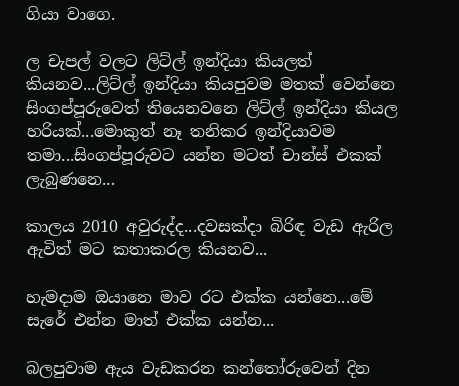ගියා වාගෙ.

ල චැපල් වලට ලිට්ල් ඉන්දියා කියලත් කියනව...ලිට්ල් ඉන්දියා කියපුවම මතක් වෙන්නෙ සිංගප්පූරුවෙත් තියෙනවනෙ ලිට්ල් ඉන්දියා කියල හරියක්...මොකුත් නෑ තනිකර ඉන්දියාවම තමා...සිංගප්පූරුවට යන්න මටත් චාන්ස් එකක් ලැබුණනෙ...

කාලය 2010 අවුරුද්ද...දවසක්දා බිරිඳ වැඩ ඇරිල ඇවිත් මට කතාකරල කියනව...

හැමදාම ඔයානෙ මාව රට එක්ක යන්නෙ...මේ සැරේ එන්න මාත් එක්ක යන්න...

බලපුවාම ඇය වැඩකරන කන්තෝරුවෙන් දින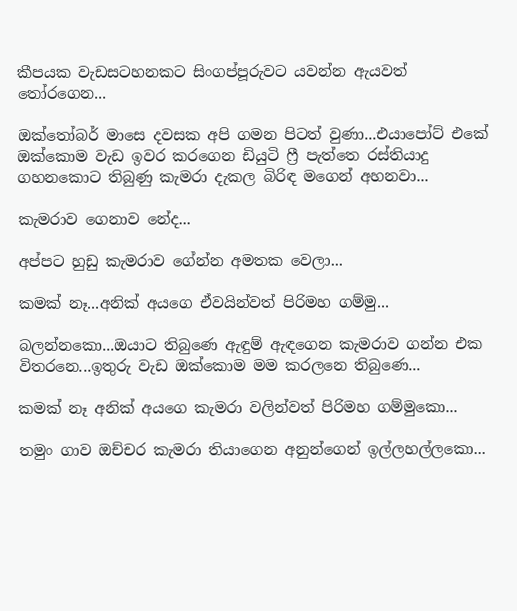කීපයක වැඩසටහනකට සිංගප්පූරුවට යවන්න ඇයවත් තෝරගෙන...

ඔක්තෝබර් මාසෙ දවසක අපි ගමන පිටත් වුණා...එයාපෝට් එකේ ඔක්කොම වැඩ ඉවර කරගෙන ඩියුටි ෆ්‍රී පැත්තෙ රස්තියාදු ගහනකොට තිබුණු කැමරා දැකල බිරිඳ මගෙන් අහනවා...

කැමරාව ගෙනාව නේද...

අප්පට හුඩු කැමරාව ගේන්න අමතක වෙලා...

කමක් නෑ...අනික් අයගෙ ඒවයින්වත් පිරිමහ ගම්මු...

බලන්නකො...ඔයාට තිබුණෙ ඇඳුම් ඇඳගෙන කැමරාව ගන්න එක විතරනෙ...ඉතුරු වැඩ ඔක්කොම මම කරලනෙ තිබුණෙ...

කමක් නෑ අනික් අයගෙ කැමරා වලින්වත් පිරිමහ ගම්මුකො...

තමුං ගාව ඔච්චර කැමරා තියාගෙන අනුන්ගෙන් ඉල්ලහල්ලකො...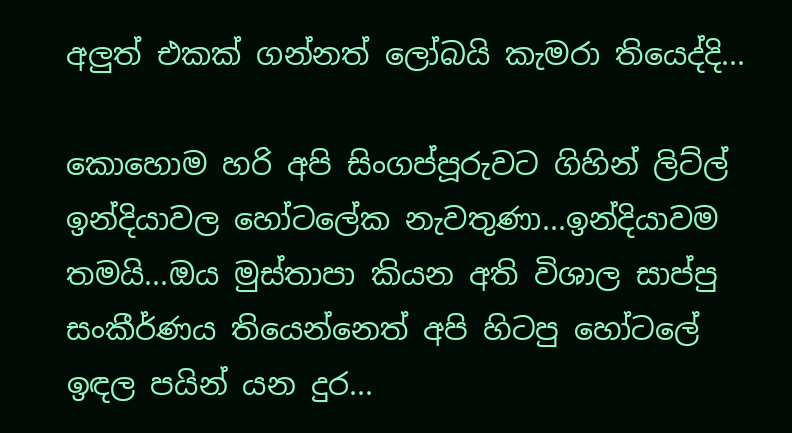අලුත් එකක් ගන්නත් ලෝබයි කැමරා තියෙද්දි...

කොහොම හරි අපි සිංගප්පූරුවට ගිහින් ලිට්ල් ඉන්දියාවල හෝටලේක නැවතුණා...ඉන්දියාවම තමයි...ඔය මුස්තාපා කියන අති විශාල සාප්පු සංකීර්ණය තියෙන්නෙත් අපි හිටපු හෝටලේ ඉඳල පයින් යන දුර...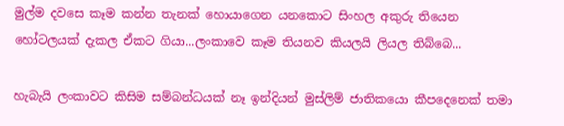මුල්ම දවසෙ කෑම කන්න තැනක් හොයාගෙන යනකොට සිංහල අකුරු තියෙන හෝටලයක් දැකල ඒකට ගියා...ලංකාවෙ කෑම තියනව කියලයි ලියල තිබ්බෙ...

හැබැයි ලංකාවට කිසිම සම්බන්ධයක් නෑ ඉන්දියන් මුස්ලිම් ජාතිකයො කීපදෙනෙක් තමා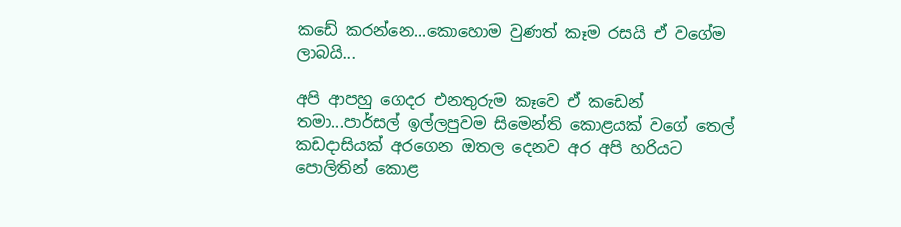කඩේ කරන්නෙ...කොහොම වුණත් කෑම රසයි ඒ වගේම ලාබයි...

අපි ආපහු ගෙදර එනතුරුම කෑවෙ ඒ කඩෙන් තමා...පාර්සල් ඉල්ලපුවම සිමෙන්ති කොළයක් වගේ තෙල් කඩදාසියක් අරගෙන ඔතල දෙනව අර අපි හරියට පොලිතින් කොළ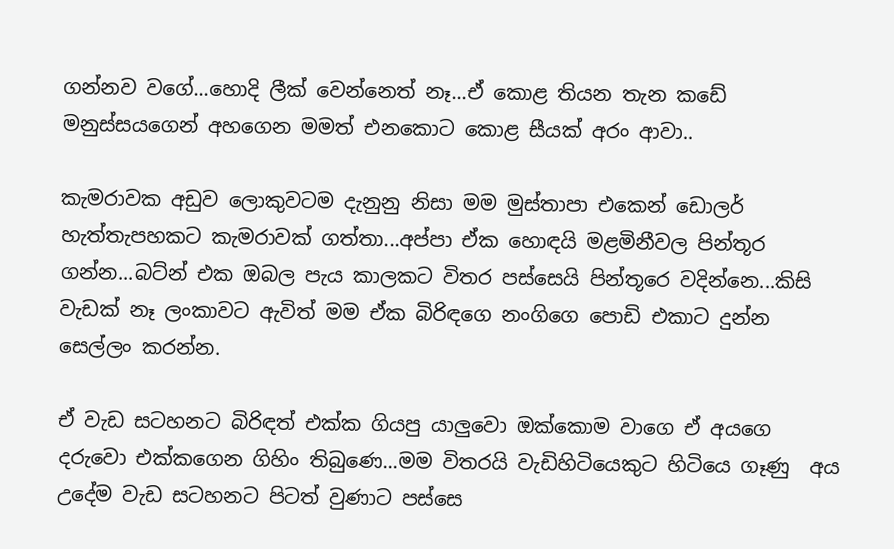ගන්නව වගේ...හොදි ලීක් වෙන්නෙත් නෑ...ඒ කොළ තියන තැන කඩේ මනුස්සයගෙන් අහගෙන මමත් එනකොට කොළ සීයක් අරං ආවා..

කැමරාවක අඩුව ලොකුවටම දැනුනු නිසා මම මුස්තාපා එකෙන් ඩොලර් හැත්තැපහකට කැමරාවක් ගත්තා...අප්පා ඒක හොඳයි මළමිනීවල පින්තූර ගන්න...බට්න් එක ඔබල පැය කාලකට විතර පස්සෙයි පින්තූරෙ වදින්නෙ...කිසි වැඩක් නෑ ලංකාවට ඇවිත් මම ඒක බිරිඳගෙ නංගිගෙ පොඩි එකාට දුන්න සෙල්ලං කරන්න.

ඒ වැඩ සටහනට බිරිඳත් එක්ක ගියපු යාලුවො ඔක්කොම වාගෙ ඒ අයගෙ දරුවො එක්කගෙන ගිහිං තිබුණෙ...මම විතරයි වැඩිහිටියෙකුට හිටියෙ ගෑණු  අය උදේම වැඩ සටහනට පිටත් වුණාට පස්සෙ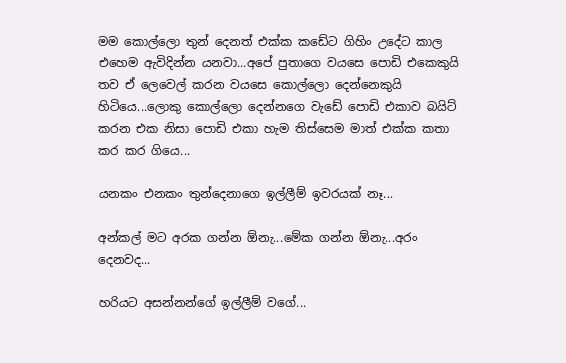මම කොල්ලො තුන් දෙනත් එක්ක කඩේට ගිහිං උදේට කාල එහෙම ඇවිදින්න යනවා...අපේ පුතාගෙ වයසෙ පොඩි එකෙකුයි තව ඒ ලෙවෙල් කරන වයසෙ කොල්ලො දෙන්නෙකුයි හිටියෙ...ලොකු කොල්ලො දෙන්නගෙ වැඩේ පොඩි එකාව බයිට් කරන එක නිසා පොඩි එකා හැම තිස්සෙම මාත් එක්ක කතා කර කර ගියෙ...

යනකං එනකං තුන්දෙනාගෙ ඉල්ලීම් ඉවරයක් නෑ...

අන්කල් මට අරක ගන්න ඕනැ...මේක ගන්න ඕනැ...අරං දෙනවද...

හරියට අසන්නන්ගේ ඉල්ලීම් වගේ...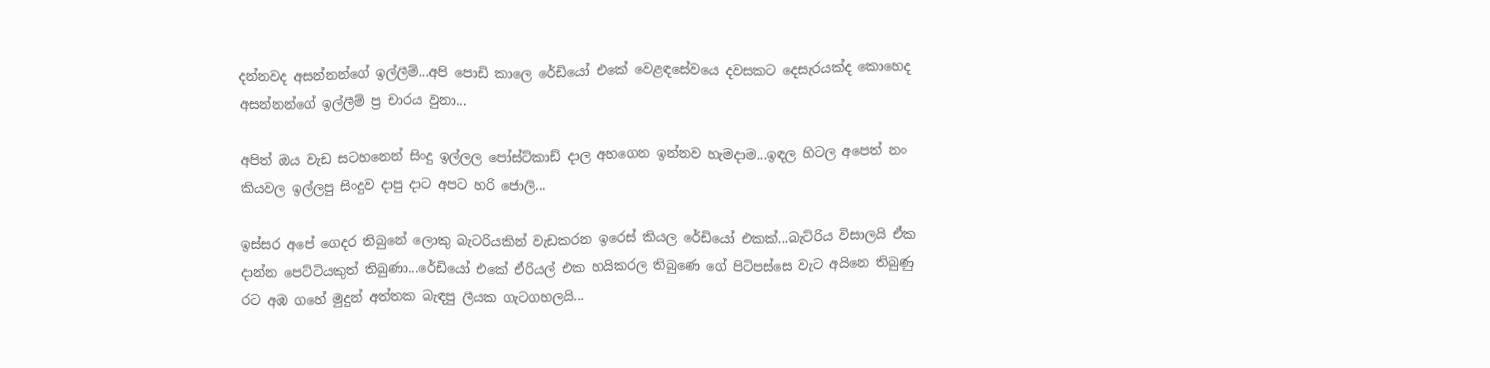දන්නවද අසන්නන්ගේ ඉල්ලීම්...අපි පොඩි කාලෙ රේඩියෝ එකේ වෙළඳසේවයෙ දවසකට දෙසැරයක්ද කොහෙද අසන්නන්ගේ ඉල්ලීම් ප්‍ර චාරය වුනා...

අපිත් ඔය වැඩ සටහනෙන් සිංදු ඉල්ලල පෝස්ට්කාඩ් දාල අහගෙන ඉන්නව හැමදාම...ඉඳල හිටල අපෙත් නං කියවල ඉල්ලපු සිංදුව දාපු දාට අපට හරි ජොලි...

ඉස්සර අපේ ගෙදර තිබුනේ ලොකු බැටරියකින් වැඩකරන ඉරෙස් කියල රේඩියෝ එකක්...බැට්රිය විසාලයි ඒක දාන්න පෙට්ටියකුත් තිබුණා...රේඩියෝ එකේ ඒරියල් එක හයිකරල තිබුණෙ ගේ පිටිපස්සෙ වැට අයිනෙ තිබුණු රට අඹ ගහේ මුදුන් අත්තක බැඳපු ලීයක ගැටගහලයි...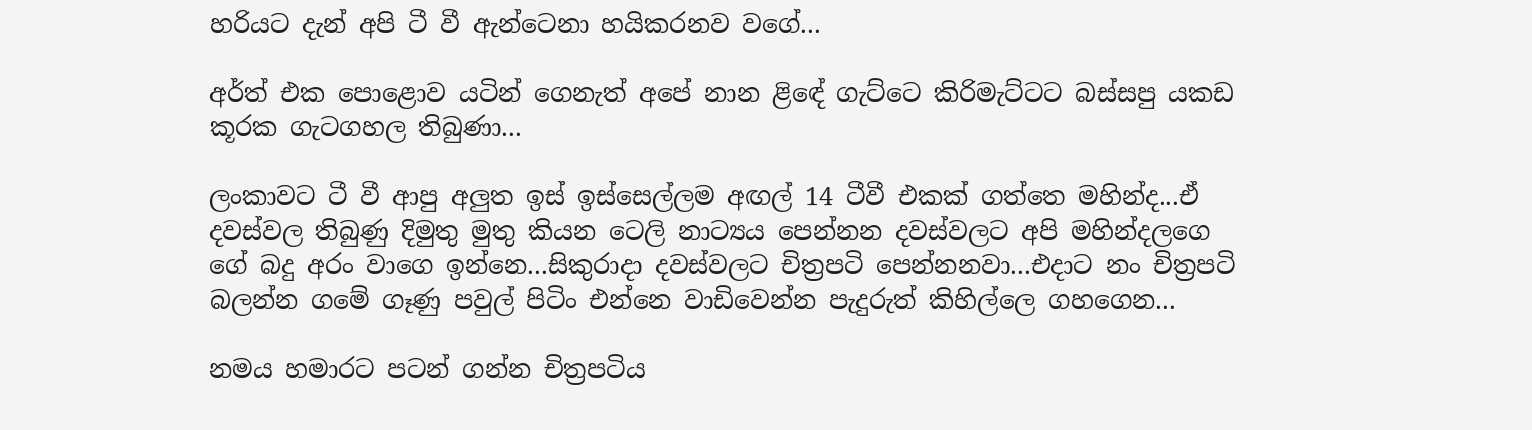හරියට දැන් අපි ටී වී ඇන්ටෙනා හයිකරනව වගේ...

අර්ත් එක පොළොව යටින් ගෙනැත් අපේ නාන ළිඳේ ගැට්ටෙ කිරිමැට්ටට බස්සපු යකඩ කූරක ගැටගහල තිබුණා...

ලංකාවට ටී වී ආපු අලුත ඉස් ඉස්සෙල්ලම අඟල් 14 ටීවී එකක් ගත්තෙ මහින්ද...ඒ දවස්වල තිබුණු දිමුතු මුතු කියන ටෙලි නාට්‍යය පෙන්නන දවස්වලට අපි මහින්දලගෙ ගේ බදු අරං වාගෙ ඉන්නෙ...සිකුරාදා දවස්වලට චිත්‍රපටි පෙන්නනවා...එදාට නං චිත්‍රපටි බලන්න ගමේ ගෑණු පවුල් පිටිං එන්නෙ වාඩිවෙන්න පැදුරුත් කිහිල්ලෙ ගහගෙන...

නමය හමාරට පටන් ගන්න චිත්‍රපටිය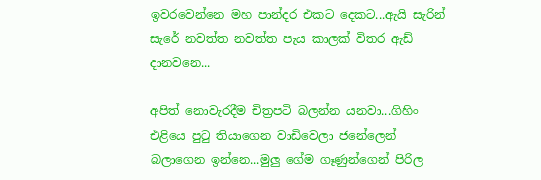ඉවරවෙන්නෙ මහ පාන්දර එකට දෙකට...ඇයි සැරින් සැරේ නවත්ත නවත්ත පැය කාලක් විතර ඇඩ් දානවනෙ...

අපිත් නොවැරදීම චිත්‍රපටි බලන්න යනවා...ගිහිං එළියෙ පුටු තියාගෙන වාඩිවෙලා ජනේලෙන් බලාගෙන ඉන්නෙ...මුලු ගේම ගෑණුන්ගෙන් පිරිල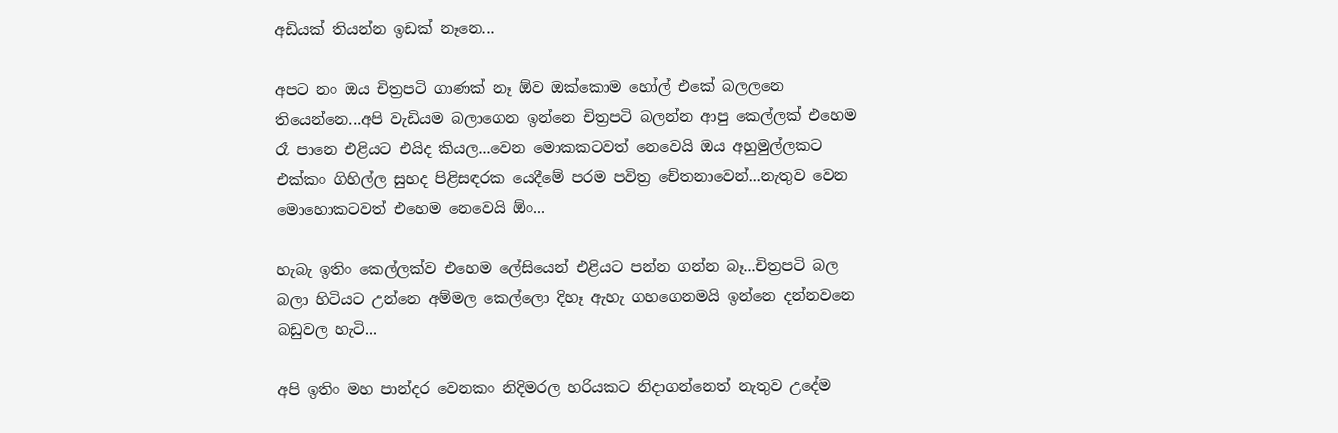අඩියක් තියන්න ඉඩක් නෑනෙ...

අපට නං ඔය චිත්‍රපටි ගාණක් නෑ ඕව ඔක්කොම හෝල් එකේ බලලනෙ තියෙන්නෙ...අපි වැඩියම බලාගෙන ඉන්නෙ චිත්‍රපටි බලන්න ආපු කෙල්ලක් එහෙම රෑ පානෙ එළියට එයිද කියල...වෙන මොකකටවත් නෙවෙයි ඔය අහුමුල්ලකට එක්කං ගිහිල්ල සුහද පිළිසඳරක යෙදීමේ පරම පවිත්‍ර චේතනාවෙන්...නැතුව වෙන මොහොකටවත් එහෙම නෙවෙයි ඕං...

හැබැ ඉතිං කෙල්ලක්ව එහෙම ලේසියෙන් එළියට පන්න ගන්න බෑ...චිත්‍රපටි බල බලා හිටියට උන්නෙ අම්මල කෙල්ලො දිහෑ ඇහැ ගහගෙනමයි ඉන්නෙ දන්නවනෙ බඩුවල හැටි...

අපි ඉතිං මහ පාන්දර වෙනකං නිදිමරල හරියකට නිදාගන්නෙත් නැතුව උදේම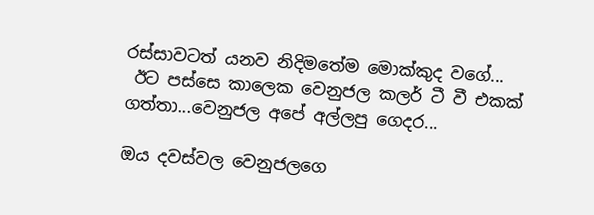රස්සාවටත් යනව නිදිමතේම මොක්කුද වගේ...
 ඊට පස්සෙ කාලෙක වෙනුජල කලර් ටී වී එකක් ගත්තා...වෙනුජල අපේ අල්ලපු ගෙදර...

ඔය දවස්වල වෙනුජලගෙ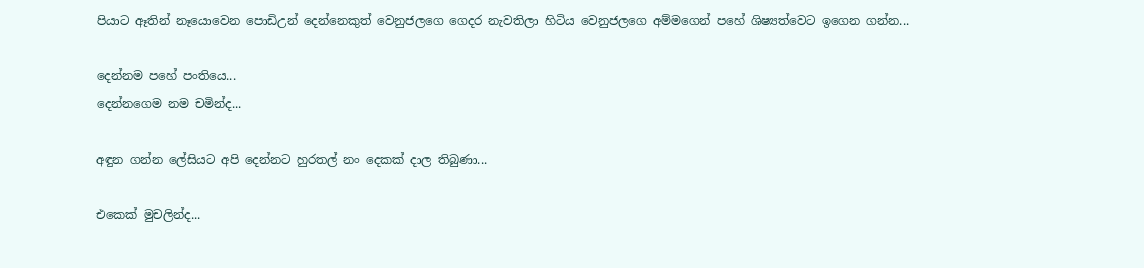පියාට ඈතින් නෑයොවෙන පොඩිඋන් දෙන්නෙකුත් වෙනුජලගෙ ගෙදර නැවතිලා හිටිය වෙනුජලගෙ අම්මගෙන් පහේ ශිෂ්‍යත්වෙට ඉගෙන ගන්න...

දෙන්නම පහේ පංතියෙ...
දෙන්නගෙම නම චමින්ද...

අඳුන ගන්න ලේසියට අපි දෙන්නට හුරතල් නං දෙකක් දාල තිබුණා...

එකෙක් මුචලින්ද...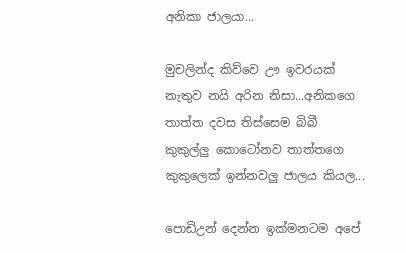අනිකා ජාලයා...

මුචලින්ද කිව්වෙ ඌ ඉවරයක් නැතුව නයි අරින නිසා...අනිකගෙ තාත්ත දවස තිස්සෙම බිබී කුකුල්ලු කොටෝනව තාත්තගෙ කුකුලෙක් ඉන්නවලු ජාලය කියල...

පොඩිඋන් දෙන්න ඉක්මනටම අපේ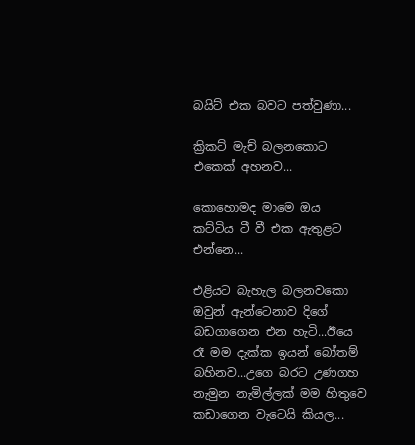බයිට් එක බවට පත්වුණා...

ක්‍රිකට් මැච් බලනකොට එකෙක් අහනව...

කොහොමද මාමෙ ඔය කට්ටිය ටී වී එක ඇතුළට එන්නෙ...

එළියට බැහැල බලනවකො ඔවුන් ඇන්ටෙනාව දිගේ බඩගාගෙන එන හැටි...ඊයෙ රෑ මම දැක්ක ඉයන් බෝතම් බහිනව...උගෙ බරට උණගහ නැමුන නැමිල්ලක් මම හිතුවෙ කඩාගෙන වැටෙයි කියල...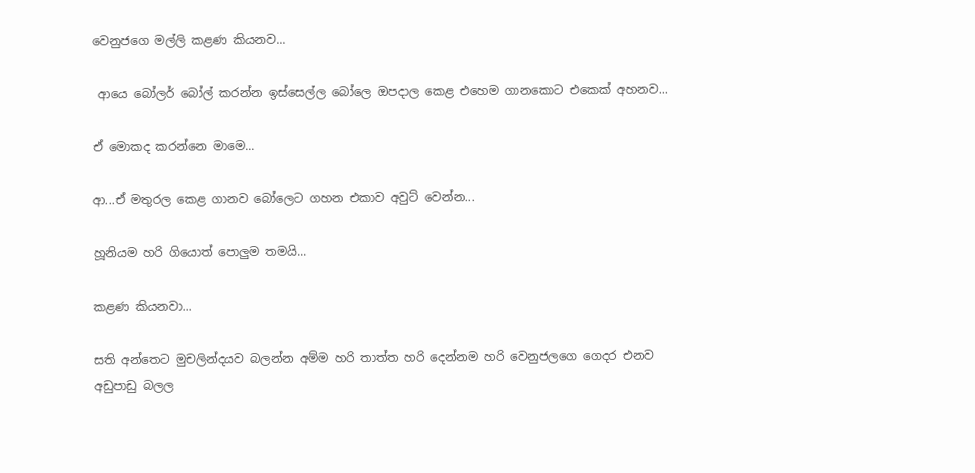වෙනුජගෙ මල්ලි කළණ කියනව...

 ආයෙ බෝලර් බෝල් කරන්න ඉස්සෙල්ල බෝලෙ ඔපදාල කෙළ එහෙම ගානකොට එකෙක් අහනව...

ඒ මොකද කරන්නෙ මාමෙ...

ආ...ඒ මතුරල කෙළ ගානව බෝලෙට ගහන එකාව අවුට් වෙන්න...

හූනියම හරි ගියොත් පොලුම තමයි...

කළණ කියනවා...

සති අන්තෙට මුචලින්දයව බලන්න අම්ම හරි තාත්ත හරි දෙන්නම හරි වෙනුජලගෙ ගෙදර එනව අඩුපාඩු බලල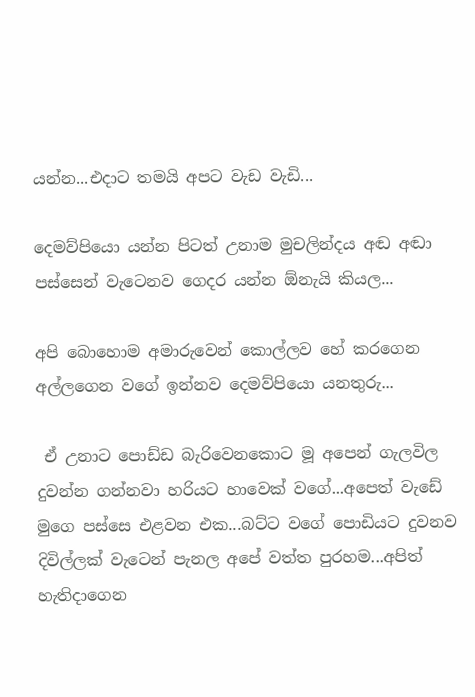යන්න...එදාට තමයි අපට වැඩ වැඩි...

දෙමව්පියො යන්න පිටත් උනාම මුචලින්දය අඬ අඬා පස්සෙන් වැටෙනව ගෙදර යන්න ඕනැයි කියල...

අපි බොහොම අමාරුවෙන් කොල්ලව හේ කරගෙන අල්ලගෙන වගේ ඉන්නව දෙමව්පියො යනතුරු...

 ඒ උනාට පොඩ්ඩ බැරිවෙනකොට මූ අපෙන් ගැලවිල දුවන්න ගන්නවා හරියට හාවෙක් වගේ...අපෙත් වැඩේ මුගෙ පස්සෙ එළවන එක...බට්ට වගේ පොඩියට දුවනව දිවිල්ලක් වැටෙන් පැනල අපේ වත්ත පුරහම...අපිත් හැතිදාගෙන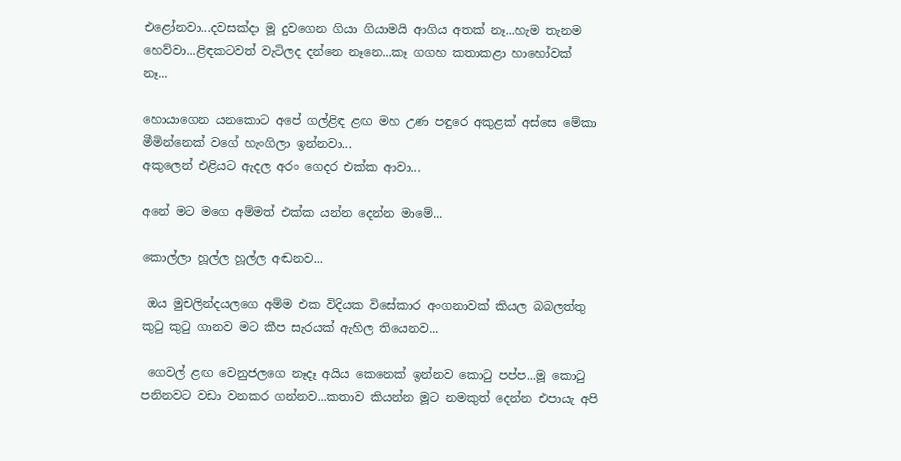එළෝනවා...දවසක්දා මූ දුවගෙන ගියා ගියාමයි ආගිය අතක් නෑ...හැම තැනම හෙව්වා...ළිඳකටවත් වැටිලද දන්නෙ නෑනෙ...කෑ ගගහ කතාකළා හාහෝවක් නෑ...

හොයාගෙන යනකොට අපේ ගල්ළිඳ ළඟ මහ උණ පඳුරෙ අකුළක් අස්සෙ මේකා මීමින්නෙක් වගේ හැංගිලා ඉන්නවා...
අකුලෙන් එළියට ඇදල අරං ගෙදර එක්ක ආවා...

අනේ මට මගෙ අම්මත් එක්ක යන්න දෙන්න මාමේ...

කොල්ලා හූල්ල හූල්ල අඬනව...

 ඔය මුචලින්දයලගෙ අම්ම එක විදියක විසේකාර අංගනාවක් කියල බබලත්තු කුටු කුටු ගානව මට කීප සැරයක් ඇහිල තියෙනව...

 ගෙවල් ළඟ වෙනුජලගෙ නෑදෑ අයිය කෙනෙක් ඉන්නව කොටු පප්ප...මූ කොටු පනිනවට වඩා වනකර ගන්නව...කතාව කියන්න මූට නමකුත් දෙන්න එපායැ අපි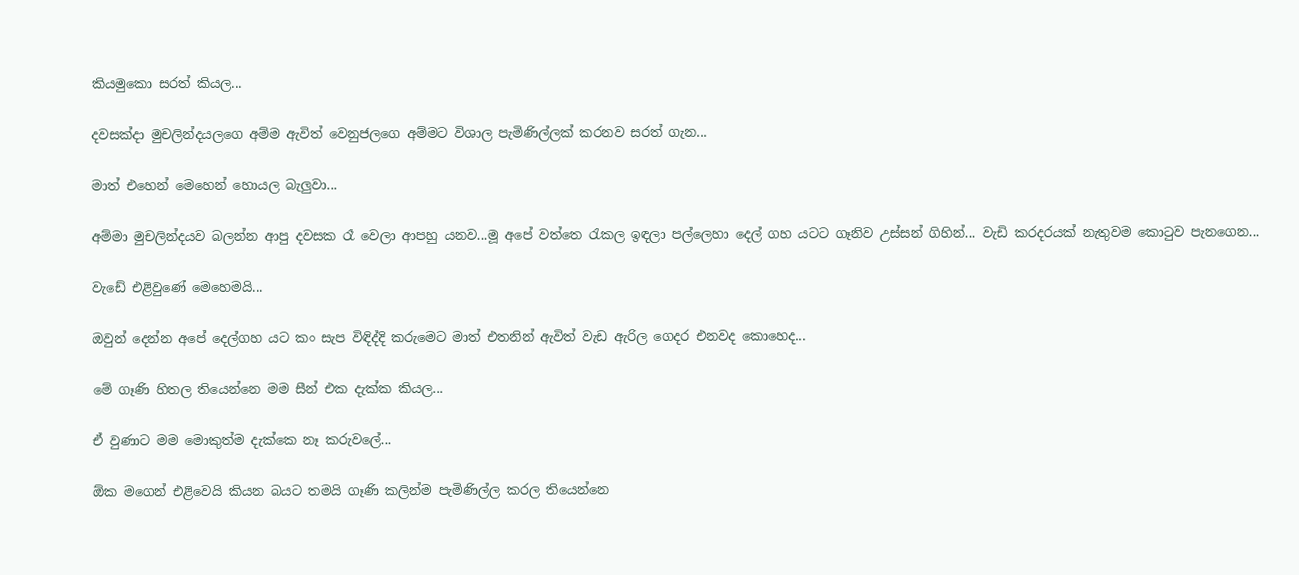කියමුකො සරත් කියල...

දවසක්දා මුචලින්දයලගෙ අම්ම ඇවිත් වෙනුජලගෙ අම්මට විශාල පැමිණිල්ලක් කරනව සරත් ගැන...

මාත් එහෙන් මෙහෙන් හොයල බැලුවා...

අම්මා මුචලින්දයව බලන්න ආපු දවසක රෑ වෙලා ආපහු යනව...මූ අපේ වත්තෙ රැකල ඉඳලා පල්ලෙහා දෙල් ගහ යටට ගෑනිව උස්සන් ගිහින්... වැඩි කරදරයක් නැතුවම කොටුව පැනගෙන...

වැඩේ එළිවුණේ මෙහෙමයි...

ඔවුන් දෙන්න අපේ දෙල්ගහ යට කං සැප විඳිද්දි කරුමෙට මාත් එතනින් ඇවිත් වැඩ ඇරිල ගෙදර එනවද කොහෙද...

මේ ගෑණි හිතල තියෙන්නෙ මම සීන් එක දැක්ක කියල...

ඒ වුණාට මම මොකුත්ම දැක්කෙ නෑ කරුවලේ...

ඕක මගෙන් එළිවෙයි කියන බයට තමයි ගෑණි කලින්ම පැමිණිල්ල කරල තියෙන්නෙ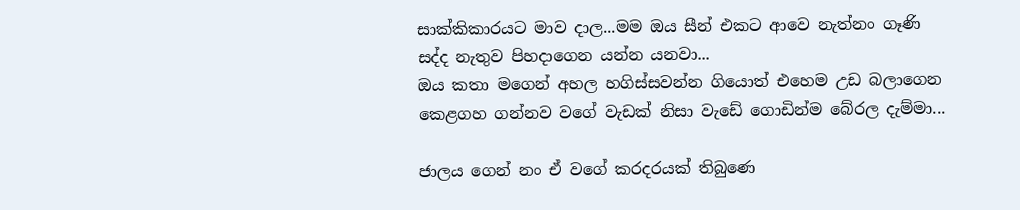සාක්කිකාරයට මාව දාල...මම ඔය සීන් එකට ආවෙ නැත්නං ගෑණි සද්ද නැතුව පිහදාගෙන යන්න යනවා...
ඔය කතා මගෙන් අහල හගිස්සවන්න ගියොත් එහෙම උඩ බලාගෙන කෙළගහ ගන්නව වගේ වැඩක් නිසා වැඩේ ගොඩින්ම බේරල දැම්මා...

ජාලය ගෙන් නං ඒ වගේ කරදරයක් තිබුණෙ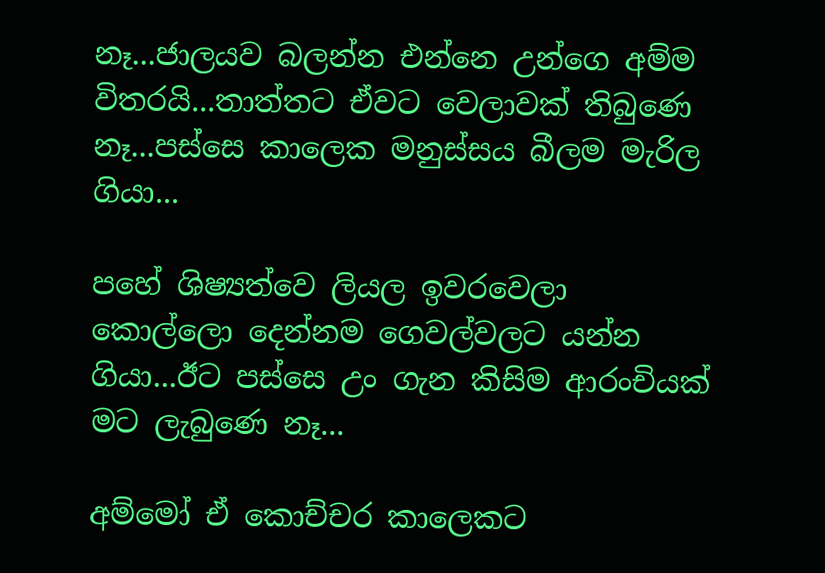නෑ...ජාලයව බලන්න එන්නෙ උන්ගෙ අම්ම විතරයි...තාත්තට ඒවට වෙලාවක් තිබුණෙ නෑ...පස්සෙ කාලෙක මනුස්සය බීලම මැරිල ගියා...

පහේ ශිෂ්‍යත්වෙ ලියල ඉවරවෙලා කොල්ලො දෙන්නම ගෙවල්වලට යන්න ගියා...ඊට පස්සෙ උං ගැන කිසිම ආරංචියක් මට ලැබුණෙ නෑ...

අම්මෝ ඒ කොච්චර කාලෙකට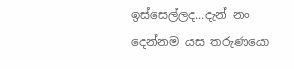ඉස්සෙල්ලද...දැන් නං දෙන්නම යස තරුණයො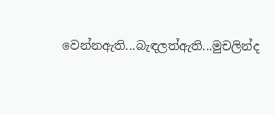වෙන්නඇති...බැඳලත්ඇති...මුචලින්ද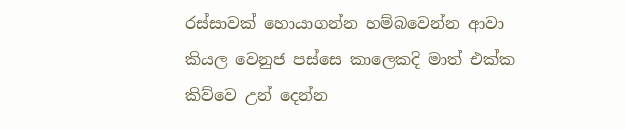රස්සාවක් හොයාගන්න හම්බවෙන්න ආවා කියල වෙනුජ පස්සෙ කාලෙකදි මාත් එක්ක කිව්වෙ උන් දෙන්න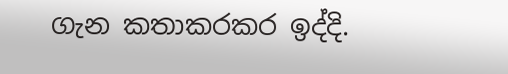ගැන කතාකරකර ඉද්දි.